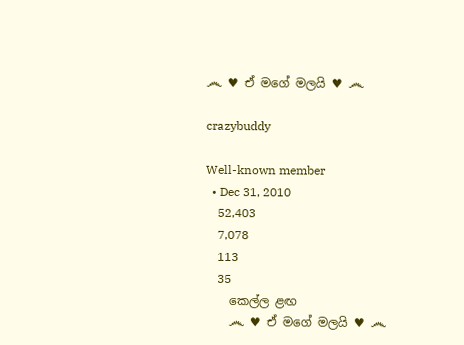෴ ♥ ඒ මගේ මලයි ♥ ෴

crazybuddy

Well-known member
  • Dec 31, 2010
    52,403
    7,078
    113
    35
    කෙල්ල ළඟ
    ෴ ♥ ඒ මගේ මලයි ♥ ෴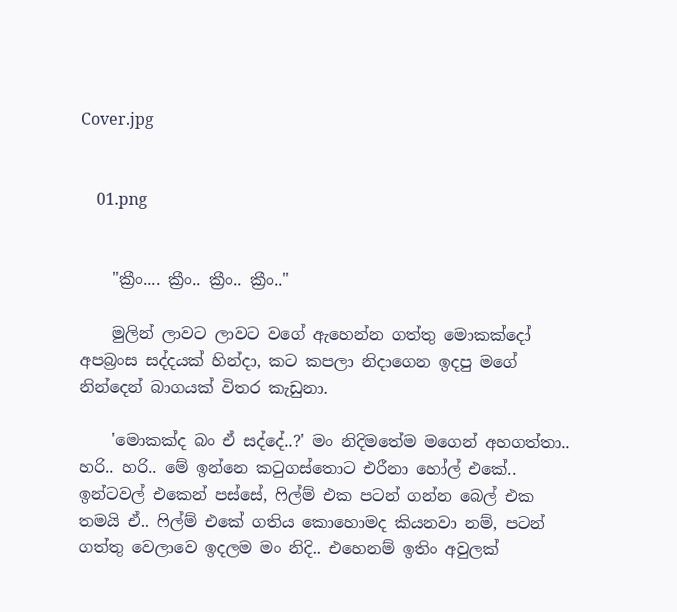Cover.jpg


    01.png


    "ක්‍රීං.... ක්‍රීං.. ක්‍රීං.. ක්‍රීං.."

    මුලින් ලාවට ලාවට වගේ ඇහෙන්න ගත්තු මොකක්දෝ අපබ්‍රංස සද්දයක් හින්දා, කට කපලා නිදාගෙන ඉදපු මගේ නින්දෙන් බාගයක් විතර කැඩුනා.

    'මොකක්ද බං ඒ සද්දේ..?' මං නිදිමතේම මගෙන් අහගත්තා.. හරි.. හරි.. මේ ඉන්නෙ කටුගස්තොට එරීනා හෝල් එකේ.. ඉන්ටවල් එකෙන් පස්සේ, ෆිල්ම් එක පටන් ගන්න බෙල් එක තමයි ඒ.. ෆිල්ම් එකේ ගතිය කොහොමද කියනවා නම්, පටන් ගත්තු වෙලාවෙ ඉදලම මං නිදි.. එහෙනම් ඉතිං අවුලක්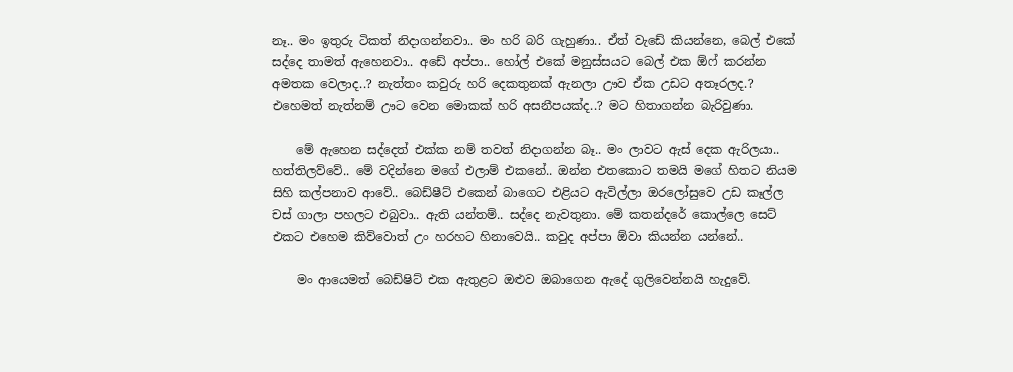නෑ.. මං ඉතුරු ටිකත් නිදාගන්නවා.. මං හරි බරි ගැහුණා.. ඒත් වැඩේ කියන්නෙ, බෙල් එකේ සද්දෙ තාමත් ඇහෙනවා.. අඩේ අප්පා.. හෝල් එකේ මනුස්සයට බෙල් එක ඕෆ් කරන්න අමතක වෙලාද..? නැත්තං කවුරු හරි දෙකතුනක් ඇනලා ඌව ඒක උඩට අතෑරලද.? එහෙමත් නැත්නම් ඌට වෙන මොකක් හරි අසනීපයක්ද..? මට හිතාගන්න බැරිවුණා.

    මේ ඇහෙන සද්දෙත් එක්ක නම් තවත් නිදාගන්න බෑ.. මං ලාවට ඇස් දෙක ඇරිලයා.. හත්තිලව්වේ.. මේ වදින්නෙ මගේ එලාම් එකනේ.. ඔන්න එතකොට තමයි මගේ හිතට නියම සිහි කල්පනාව ආවේ.. බෙඩ්ෂීට් එකෙන් බාගෙට එළියට ඇවිල්ලා ඔරලෝසුවෙ උඩ කෑල්ල චස් ගාලා පහලට එබුවා.. ඇති යන්තම්.. සද්දෙ නැවතුනා. මේ කතන්දරේ කොල්ලෙ සෙට් එකට එහෙම කිව්වොත් උං හරහට හිනාවෙයි.. කවුද අප්පා ඕවා කියන්න යන්නේ..

    මං ආයෙමත් බෙඩ්ෂිට් එක ඇතුළට ඔළුව ඔබාගෙන ඇදේ ගුලිවෙන්නයි හැදුවේ.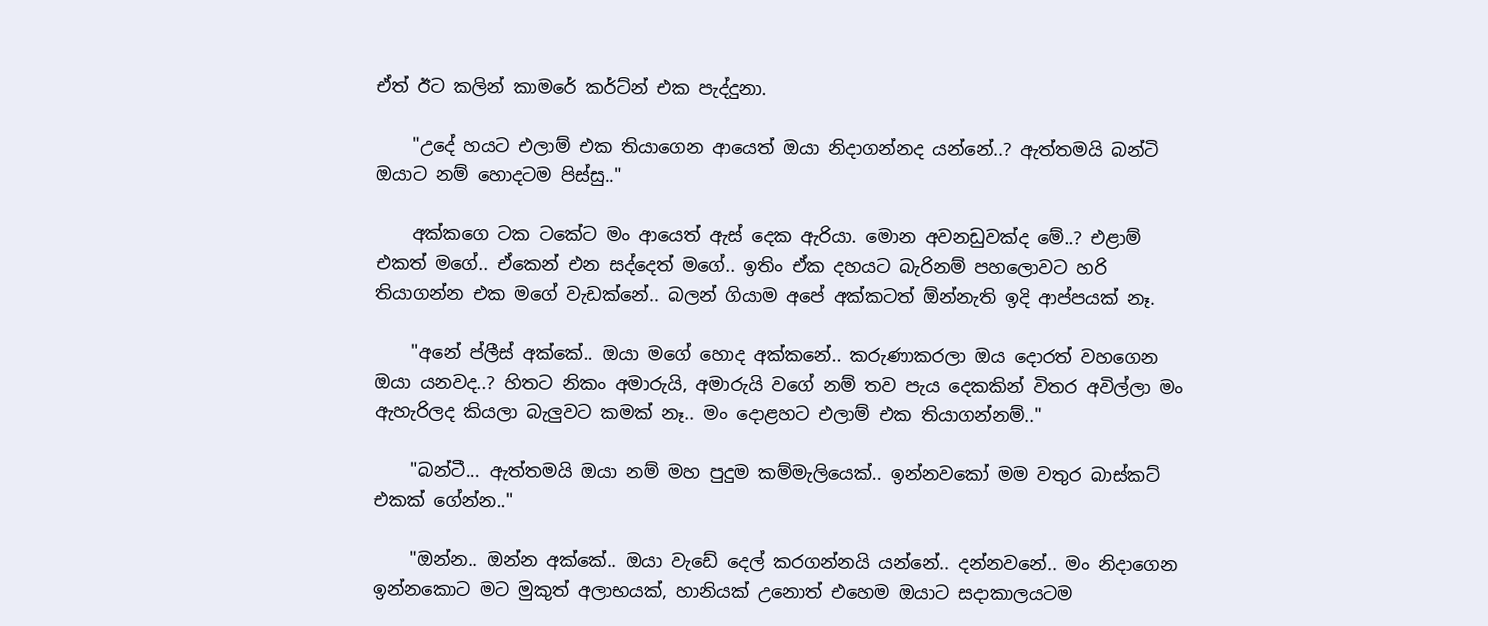ඒත් ඊට කලින් කාමරේ කර්ට්න් එක පැද්දුනා.

    "උදේ හයට එලාම් එක තියාගෙන ආයෙත් ඔයා නිදාගන්නද යන්නේ..? ඇත්තමයි බන්ටි ඔයාට නම් හොදටම පිස්සු.."

    අක්කගෙ ටක ටකේට මං ආයෙත් ඇස් දෙක ඇරියා. මොන අවනඩුවක්ද මේ..? එළාම් එකත් මගේ.. ඒකෙන් එන සද්දෙත් මගේ.. ඉතිං ඒක දහයට බැරිනම් පහලොවට හරි තියාගන්න එක මගේ වැඩක්නේ.. බලන් ගියාම අපේ අක්කටත් ඕන්නැති ඉදි ආප්පයක් නෑ.

    "අනේ ප්ලීස් අක්කේ.. ඔයා මගේ හොද අක්කනේ.. කරුණාකරලා ඔය දොරත් වහගෙන ඔයා යනවද..? හිතට නිකං අමාරුයි, අමාරුයි වගේ නම් තව පැය දෙකකින් විතර අවිල්ලා මං ඇහැරිලද කියලා බැලුවට කමක් නෑ.. මං දොළහට එලාම් එක තියාගන්නම්.."

    "බන්ටී... ඇත්තමයි ඔයා නම් මහ පුදුම කම්මැලියෙක්.. ඉන්නවකෝ මම වතුර බාස්කට් එකක් ගේන්න.."

    "ඔන්න.. ඔන්න අක්කේ.. ඔයා වැඩේ දෙල් කරගන්නයි යන්නේ.. දන්නවනේ.. මං නිදාගෙන ඉන්නකොට මට මුකුත් අලාභයක්, හානියක් උනොත් එහෙම ඔයාට සදාකාලයටම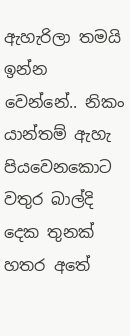ඇහැරිලා තමයි ඉන්න වෙන්නේ.. නිකං යාන්තම් ඇහැ පියවෙනකොට වතුර බාල්දි දෙක තුනක් හතර අතේ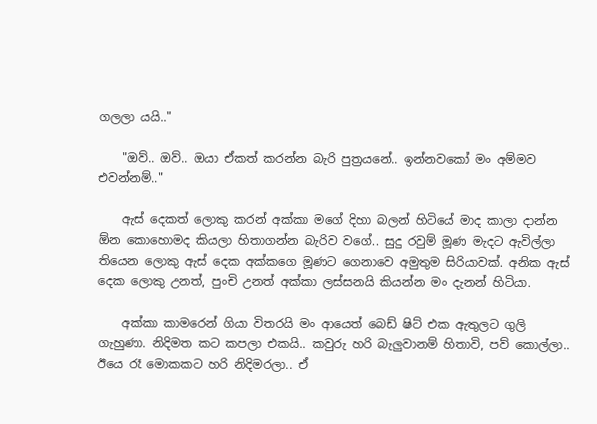ගලලා යයි.."

    "ඔව්.. ඔව්.. ඔයා ඒකත් කරන්න බැරි පුත්‍රයනේ.. ඉන්නවකෝ මං අම්මව එවන්නම්.."

    ඇස් දෙකත් ලොකු කරන් අක්කා මගේ දිහා බලන් හිටියේ මාද කාලා දාන්න ඕන කොහොමද කියලා හිතාගන්න බැරිව වගේ.. සුදු රවුම් මූණ මැදට ඇවිල්ලා තියෙන ලොකු ඇස් දෙක අක්කගෙ මූණට ගෙනාවෙ අමුතුම සිරියාවක්. අනික ඇස් දෙක ලොකු උනත්, පුංචි උනත් අක්කා ලස්සනයි කියන්න මං දැනන් හිටියා.

    අක්කා කාමරෙන් ගියා විතරයි මං ආයෙත් බෙඩ් ෂිට් එක ඇතුලට ගුලි ගැහුණා. නිදිමත කට කපලා එකයි.. කවුරු හරි බැලුවානම් හිතාවි, පව් කොල්ලා.. ඊයෙ රෑ මොකකට හරි නිදිමරලා.. ඒ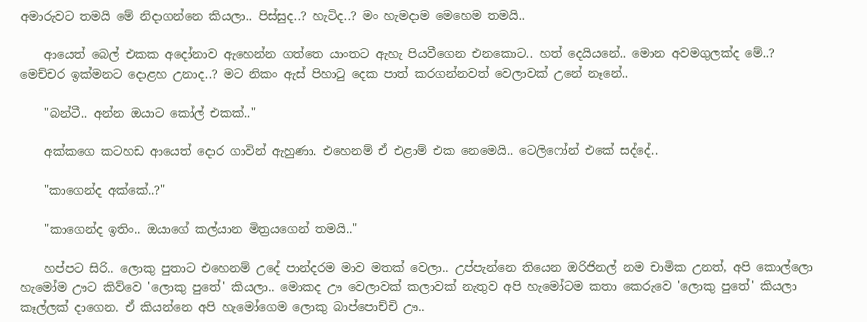අමාරුවට තමයි මේ නිදාගන්නෙ කියලා.. පිස්සුද..? හැටිද..? මං හැමදාම මෙහෙම තමයි..

    ආයෙත් බෙල් එකක අදෝනාව ඇහෙන්න ගත්තෙ යාංතට ඇහැ පියවීගෙන එනකොට.. හත් දෙයියනේ.. මොන අවමගුලක්ද මේ..? මෙච්චර ඉක්මනට දොළහ උනාද..? මට නිකං ඇස් පිහාටු දෙක පාත් කරගන්නවත් වෙලාවක් උනේ නෑනේ..

    "බන්ටී.. අන්න ඔයාට කෝල් එකක්.."

    අක්කගෙ කටහඩ ආයෙත් දොර ගාවින් ඇහුණා. එහෙනම් ඒ එළාම් එක නෙමෙයි.. ටෙලිෆෝන් එකේ සද්දේ..

    "කාගෙන්ද අක්කේ..?"

    "කාගෙන්ද ඉතිං.. ඔයාගේ කල්යාන මිත්‍රයගෙන් තමයි.."

    හප්පට සිරි.. ලොකු පුතාට එහෙනම් උදේ පාන්දරම මාව මතක් වෙලා.. උප්පැන්නෙ තියෙන ඔරිජිනල් නම චාමික උනත්, අපි කොල්ලො හැමෝම ඌට කිව්වෙ 'ලොකු පුතේ' කියලා.. මොකද ඌ වෙලාවක් කලාවක් නැතුව අපි හැමෝටම කතා කෙරුවෙ 'ලොකු පුතේ' කියලා කෑල්ලක් දාගෙන. ඒ කියන්නෙ අපි හැමෝගෙම ලොකු බාප්පොච්චි ඌ..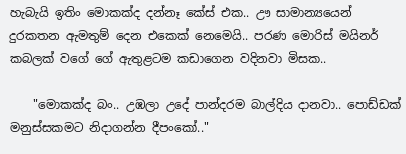හැබැයි ඉතිං මොකක්ද දන්නෑ කේස් එක.. ඌ සාමාන්‍යයෙන් දුරකතන ඇමතුම් දෙන එකෙක් නෙමෙයි.. පරණ මොරිස් මයිනර් කබලක් වගේ ගේ ඇතුළටම කඩාගෙන වදිනවා මිසක..

    "මොකක්ද බං.. උඹලා උදේ පාන්දරම බාල්දිය දානවා.. පොඩ්ඩක් මනුස්සකමට නිදාගන්න දීපංකෝ.."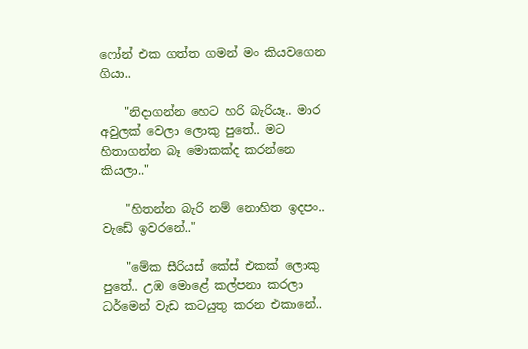ෆෝන් එක ගත්ත ගමන් මං කියවගෙන ගියා..

    "නිදාගන්න හෙට හරි බැරියෑ.. මාර අවුලක් වෙලා ලොකු පුතේ.. මට හිතාගන්න බෑ මොකක්ද කරන්නෙ කියලා.."

    "හිතන්න බැරි නම් නොහිත ඉදපං.. වැඩේ ඉවරනේ.."

    "මේක සීරියස් කේස් එකක් ලොකු පුතේ.. උඹ මොළේ කල්පනා කරලා ධර්මෙන් වැඩ කටයුතු කරන එකානේ..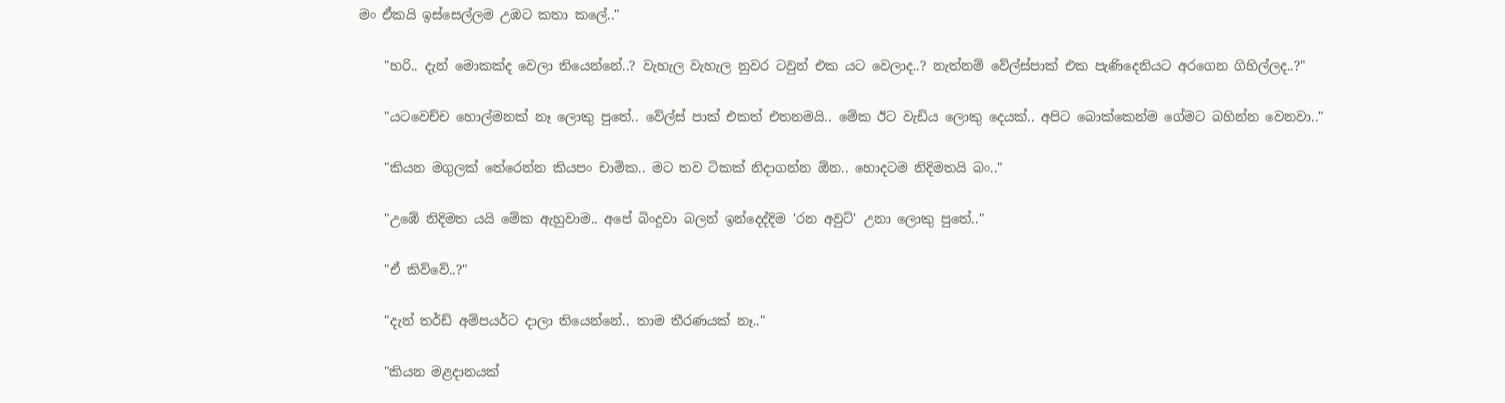මං ඒකයි ඉස්සෙල්ලම උඹට කතා කලේ.."

    "හරි.. දැන් මොකක්ද වෙලා තියෙන්නේ..? වැහැල වැහැල නුවර ටවුන් එක යට වෙලාද..? නැත්නම් වේල්ස්පාක් එක පැණිදෙනියට අරගෙන ගිහිල්ලද..?"

    "යටවෙච්ච හොල්මනක් නෑ ලොකු පුතේ.. වේල්ස් පාක් එකත් එතනමයි.. මේක ඊට වැඩිය ලොකු දෙයක්.. අපිට බොක්කෙන්ම ගේමට බහින්න වෙනවා.."

    "කියන මගුලක් තේරෙන්න කියපං චාමික.. මට තව ටිකක් නිදාගන්න ඕන.. හොදටම නිදිමතයි බං.."

    "උඹේ නිදිමත යයි මේක ඇහුවාම.. අපේ බිංදුවා බලන් ඉන්දෙද්දිම 'රන අවුට්' උනා ලොකු පුතේ.."

    "ඒ කිව්වේ..?"

    "දැන් තර්ඩ් අම්පයර්ට දාලා තියෙන්නේ.. තාම තීරණයක් නෑ.."

    "කියන මළදානයක්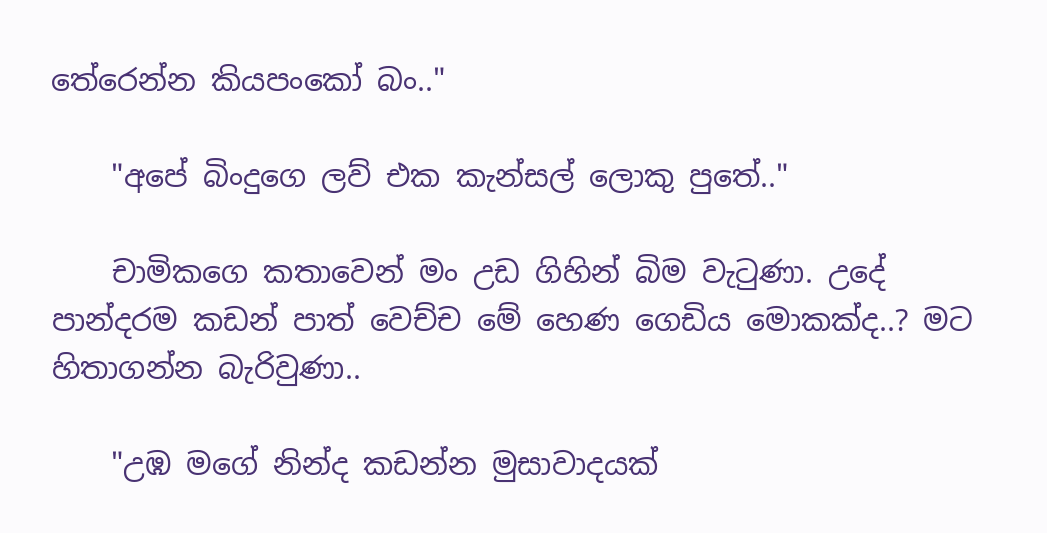තේරෙන්න කියපංකෝ බං.."

    "අපේ බිංදුගෙ ලව් එක කැන්සල් ලොකු පුතේ.."

    චාමිකගෙ කතාවෙන් මං උඩ ගිහින් බිම වැටුණා. උදේ පාන්දරම කඩන් පාත් වෙච්ච මේ හෙණ ගෙඩිය මොකක්ද..? මට හිතාගන්න බැරිවුණා..

    "උඹ මගේ නින්ද කඩන්න මුසාවාදයක්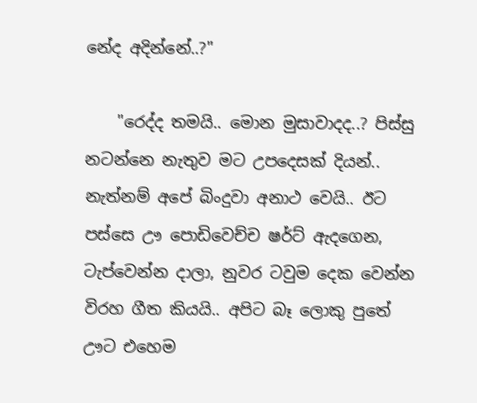නේද අදින්නේ..?"

    "රෙද්ද තමයි.. මොන මුසාවාදද..? පිස්සු නටන්නෙ නැතුව මට උපදෙසක් දියන්.. නැත්නම් අපේ බිංදුවා අනාථ වෙයි.. ඊට පස්සෙ ඌ පොඩිවෙච්ච ෂර්ට් ඇදගෙන, ටැප්වෙන්න දාලා, නුවර ටවුම දෙක වෙන්න විරහ ගීත කියයි.. අපිට බෑ ලොකු පුතේ ඌට එහෙම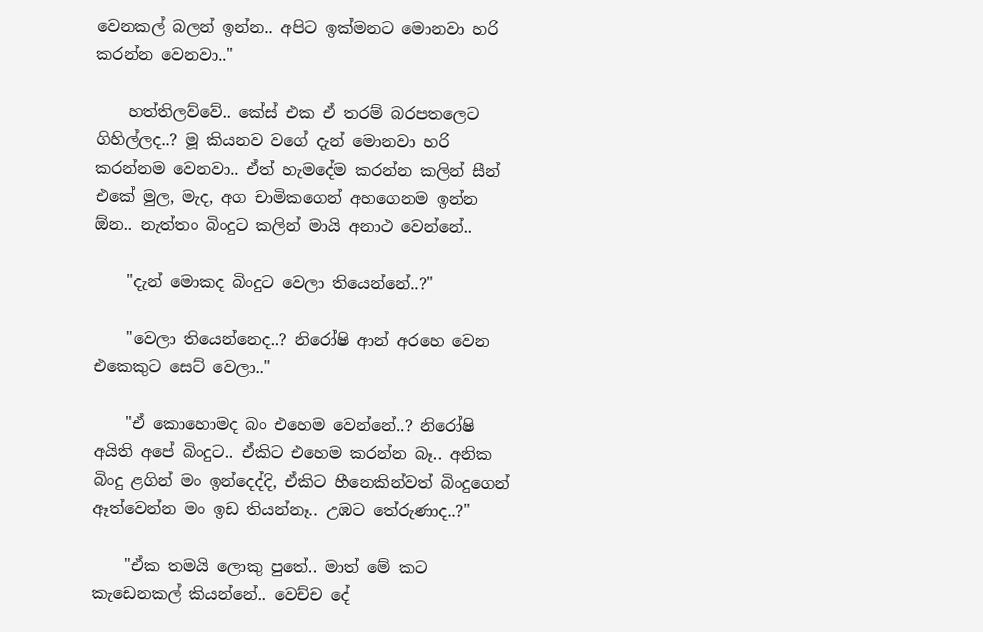වෙනකල් බලන් ඉන්න.. අපිට ඉක්මනට මොනවා හරි කරන්න වෙනවා.."

    හත්තිලව්වේ.. කේස් එක ඒ තරම් බරපතලෙට ගිහිල්ලද..? මූ කියනව වගේ දැන් මොනවා හරි කරන්නම වෙනවා.. ඒත් හැමදේම කරන්න කලින් සීන් එකේ මුල, මැද, අග චාමිකගෙන් අහගෙනම ඉන්න ඕන.. නැත්තං බිංදුට කලින් මායි අනාථ වෙන්නේ..

    "දැන් මොකද බිංදුට වෙලා තියෙන්නේ..?"

    "වෙලා තියෙන්නෙද..? නිරෝෂි ආන් අරහෙ වෙන එකෙකුට සෙට් වෙලා.."

    "ඒ කොහොමද බං එහෙම වෙන්නේ..? නිරෝෂි අයිති අපේ බිංදුට.. ඒකිට එහෙම කරන්න බෑ.. අනික බිංදු ළගින් මං ඉන්දෙද්දි, ඒකිට හීනෙකින්වත් බිංදුගෙන් ඈත්වෙන්න මං ඉඩ තියන්නෑ.. උඹට තේරුණාද..?"

    "ඒක තමයි ලොකු පුතේ.. මාත් මේ කට කැඩෙනකල් කියන්නේ.. වෙච්ච දේ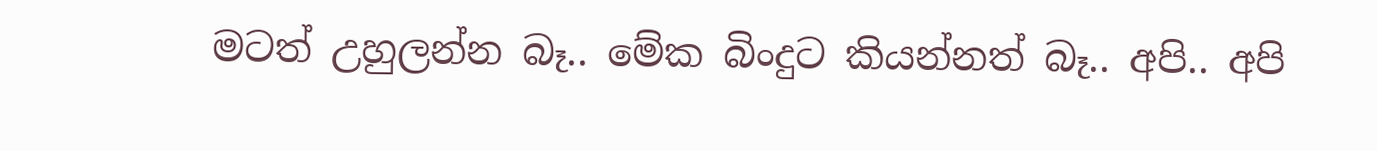මටත් උහුලන්න බෑ.. මේක බිංදුට කියන්නත් බෑ.. අපි.. අපි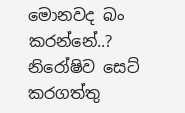මොනවද බං කරන්නේ..? නිරෝෂිව සෙට් කරගත්තු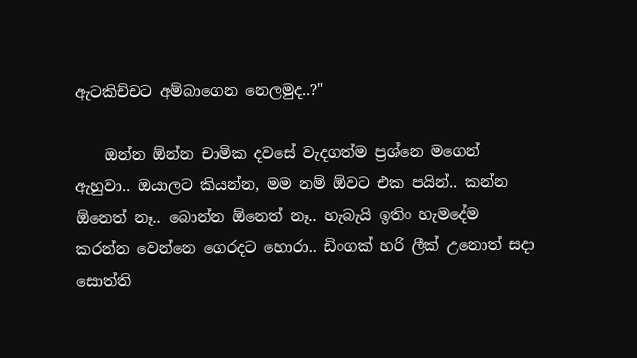ඇටකිච්චට අම්බාගෙන නෙලමුද..?"

    ඔන්න ඕන්න චාමික දවසේ වැදගත්ම ප්‍රශ්නෙ මගෙන් ඇහුවා.. ඔයාලට කියන්න, මම නම් ඕවට එක පයින්.. කන්න ඕනෙත් නෑ.. බොන්න ඕනෙත් නෑ.. හැබැයි ඉතිං හැමදේම කරන්න වෙන්නෙ ගෙරදට හොරා.. ඩිංගක් හරි ලීක් උනොත් සදා සොත්ති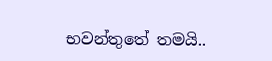භවන්තුතේ තමයි..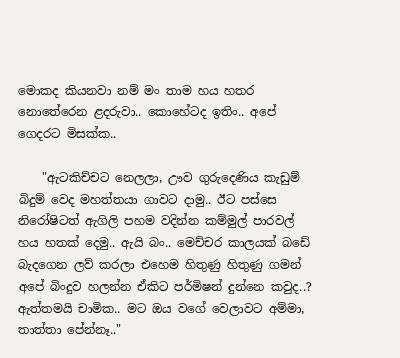මොකද කියනවා නම් මං තාම හය හතර නොතේරෙන ළදරුවා.. කොහේටද ඉතිං.. අපේ ගෙදරට මිසක්ක..

    "ඇටකිච්චට නෙලලා, ඌව ගුරුදෙණිය කැඩුම් බිදුම් වෙද මහත්තයා ගාවට දාමු.. ඊට පස්සෙ නිරෝෂිටත් ඇගිලි පහම වදින්න කම්මුල් පාරවල් හය හතක් දෙමු.. ඇයි බං.. මෙච්චර කාලයක් බඩේ බැදගෙන ලව් කරලා එහෙම හිතුණු හිතුණු ගමන් අපේ බිංදුව හලන්න ඒකිට පර්මිෂන් දුන්නෙ කවුද..? ඇත්තමයි චාමික.. මට ඔය වගේ වෙලාවට අම්මා, තාත්තා පේන්නෑ.."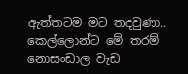ඇත්තටම මට තදවුණා.. කෙල්ලොන්ට මේ තරම් නොසංඩාල වැඩ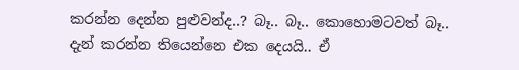කරන්න දෙන්න පුළුවන්ද..? බෑ.. බෑ.. කොහොමටවත් බෑ.. දැන් කරන්න තියෙන්නෙ එක දෙයයි.. ඒ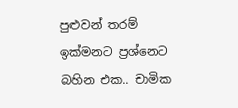පුළුවන් තරම් ඉක්මනට ප්‍රශ්නෙට බහින එක.. චාමික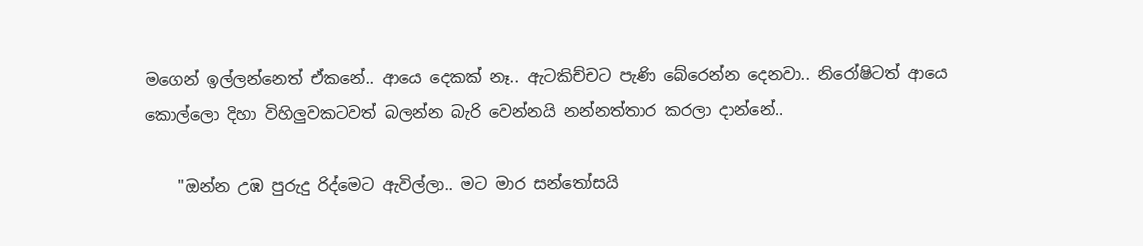මගෙන් ඉල්ලන්නෙත් ඒකනේ.. ආයෙ දෙකක් නෑ.. ඇටකිච්චට පැණි බේරෙන්න දෙනවා.. නිරෝෂිටත් ආයෙ කොල්ලො දිහා විහිලුවකටවත් බලන්න බැරි වෙන්නයි නන්නත්තාර කරලා දාන්නේ..

    "ඔන්න උඹ පුරුදු රිද්මෙට ඇවිල්ලා.. මට මාර සන්තෝසයි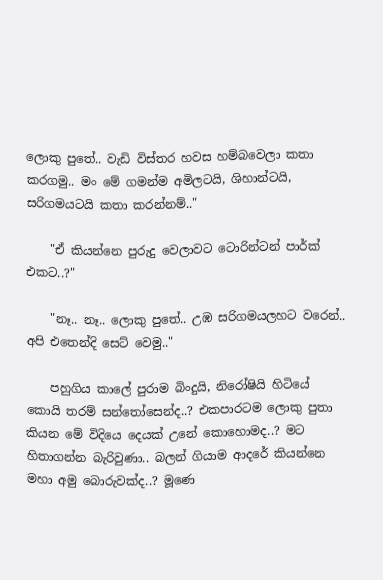ලොකු පුතේ.. වැඩි විස්තර හවස හම්බවෙලා කතා කරගමු.. මං මේ ගමන්ම අමිලටයි, ශිහාන්ටයි, සරිගමයටයි කතා කරන්නම්.."

    "ඒ කියන්නෙ පුරුදු වෙලාවට ටොරින්ටන් පාර්ක් එකට..?"

    "නෑ.. නෑ.. ලොකු පුතේ.. උඹ සරිගමයලහට වරෙන්.. අපි එතෙන්දි සෙට් වෙමු.."

    පහුගිය කාලේ පුරාම බිංදුයි, නිරෝෂියි හිටියේ කොයි තරම් සන්තෝසෙන්ද..? එකපාරටම ලොකු පුතා කියන මේ විදියෙ දෙයක් උනේ කොහොමද..? මට හිතාගන්න බැරිවුණා.. බලන් ගියාම ආදරේ කියන්නෙ මහා අමු බොරුවක්ද..? මූණෙ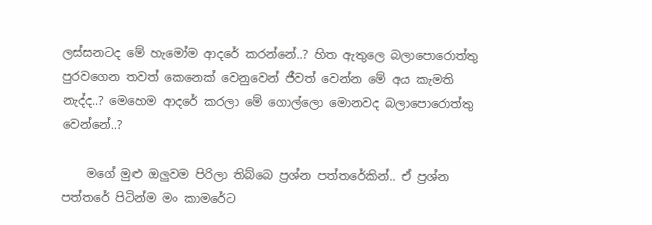ලස්සනටද මේ හැමෝම ආදරේ කරන්නේ..? හිත ඇතුලෙ බලාපොරොත්තු පුරවගෙන තවත් කෙනෙක් වෙනුවෙන් ජීවත් වෙන්න මේ අය කැමති නැද්ද..? මෙහෙම ආදරේ කරලා මේ ගොල්ලො මොනවද බලාපොරොත්තු වෙන්නේ..?

    මගේ මුළු ඔලුවම පිරිලා තිබ්බෙ ප්‍රශ්න පත්තරේකින්.. ඒ ප්‍රශ්න පත්තරේ පිටින්ම මං කාමරේට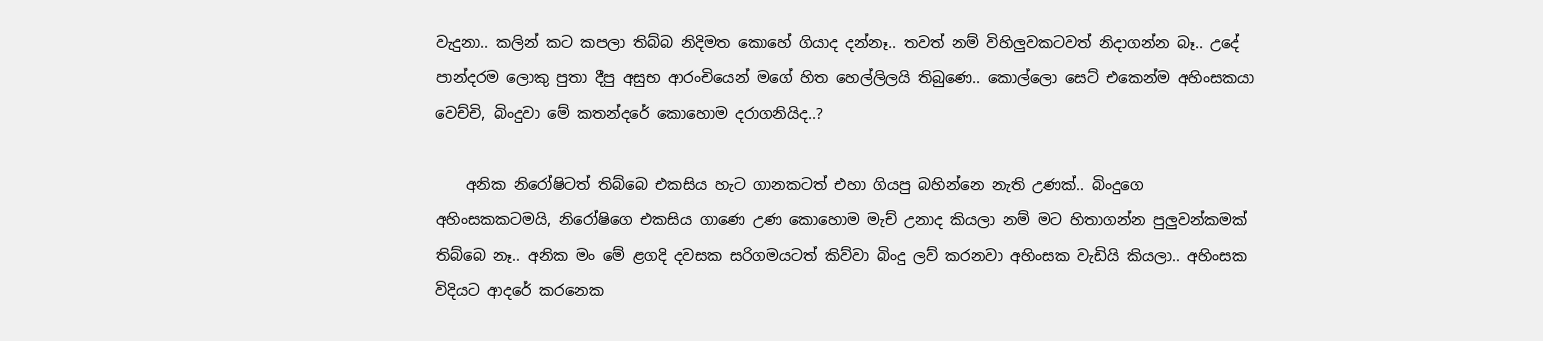වැදුනා.. කලින් කට කපලා තිබ්බ නිදිමත කොහේ ගියාද දන්නෑ.. තවත් නම් විහිලුවකටවත් නිදාගන්න බෑ.. උදේ පාන්දරම ලොකු පුතා දීපු අසුභ ආරංචියෙන් මගේ හිත හෙල්ලිලයි තිබුණෙ.. කොල්ලො සෙට් එකෙන්ම අහිංසකයා වෙච්චි, බිංදුවා මේ කතන්දරේ කොහොම දරාගනියිද..?

    අනික නිරෝෂිටත් තිබ්බෙ එකසිය හැට ගානකටත් එහා ගියපු බහින්නෙ නැති උණක්.. බිංදුගෙ අහිංසකකටමයි, නිරෝෂිගෙ එකසිය ගාණෙ උණ කොහොම මැච් උනාද කියලා නම් මට හිතාගන්න පුලුවන්කමක් තිබ්බෙ නෑ.. අනික මං මේ ළගදි දවසක සරිගමයටත් කිව්වා බිංදු ලව් කරනවා අහිංසක වැඩියි කියලා.. අහිංසක විදියට ආදරේ කරනෙක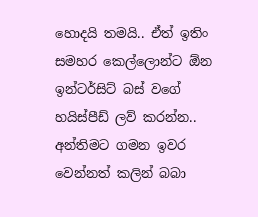හොදයි තමයි.. ඒත් ඉතිං සමහර කෙල්ලොන්ට ඕන ඉන්ටර්සිට් බස් වගේ හයිස්පීඩ් ලව් කරන්න.. අන්තිමට ගමන ඉවර වෙන්නත් කලින් බබා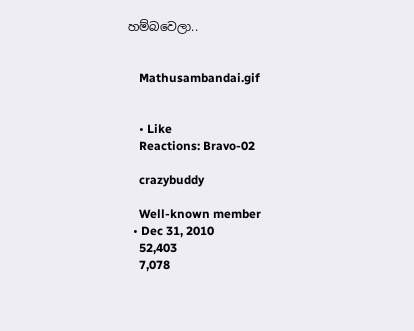හම්බවෙලා..


    Mathusambandai.gif


    • Like
    Reactions: Bravo-02

    crazybuddy

    Well-known member
  • Dec 31, 2010
    52,403
    7,078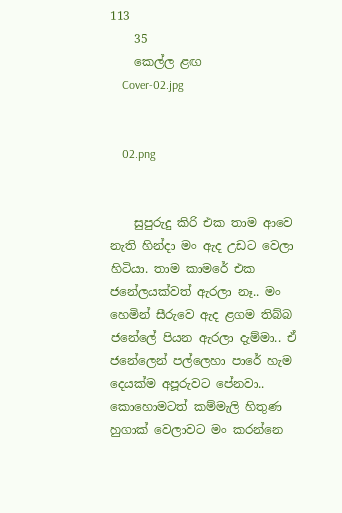113
    35
    කෙල්ල ළඟ
    Cover-02.jpg


    02.png


    සුපුරුදු කිරි එක තාම ආවෙ නැති හින්දා මං ඇද උඩට වෙලා හිටියා. තාම කාමරේ එක ජනේලයක්වත් ඇරලා නෑ.. මං හෙමින් සීරුවෙ ඇද ළගම තිබ්බ ජනේලේ පියන ඇරලා දැම්මා.. ඒ ජනේලෙන් පල්ලෙහා පාරේ හැම දෙයක්ම අපූරුවට පේනවා.. කොහොමටත් කම්මැලි හිතුණ හුගාක් වෙලාවට මං කරන්නෙ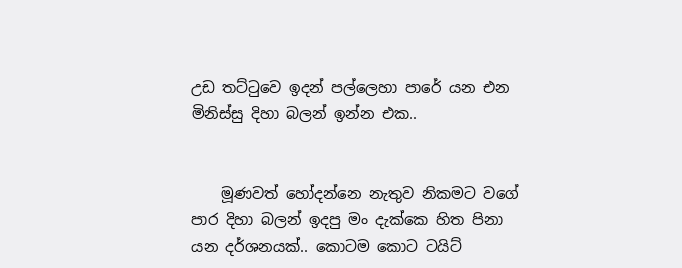උඩ තට්ටුවෙ ඉදන් පල්ලෙහා පාරේ යන එන මිනිස්සු දිහා බලන් ඉන්න එක..


    මූණවත් හෝදන්නෙ නැතුව නිකමට වගේ පාර දිහා බලන් ඉදපු මං දැක්කෙ හිත පිනා යන දර්ශනයක්.. කොටම කොට ටයිට්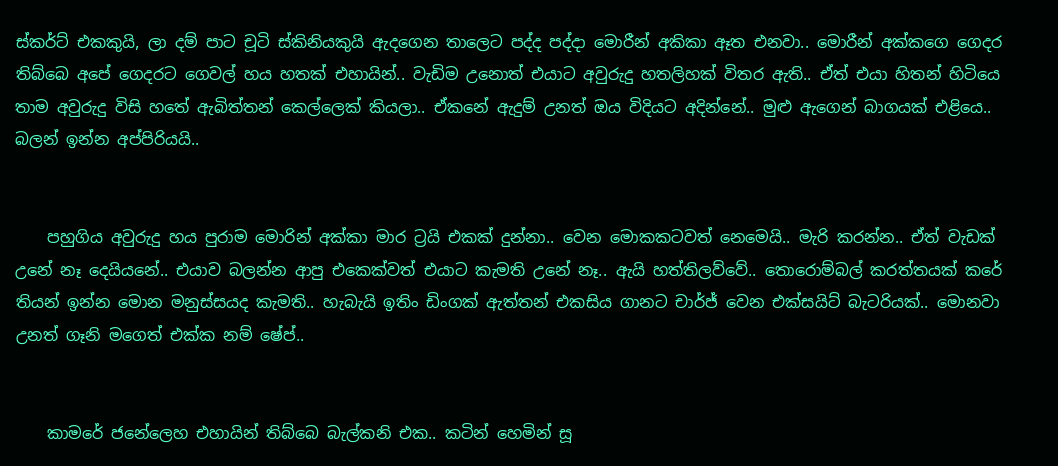ස්කර්ට් එකකුයි, ලා දම් පාට චූටි ස්කිනියකුයි ඇදගෙන තාලෙට පද්ද පද්දා මොරීන් අකිකා ඈත එනවා.. මොරීන් අක්කගෙ ගෙදර තිබ්බෙ අපේ ගෙදරට ගෙවල් හය හතක් එහායින්.. වැඩිම උනොත් එයාට අවුරුදු හතලිහක් විතර ඇති.. ඒත් එයා හිතන් හිටියෙ තාම අවුරුදු විසි හතේ ඇබිත්තන් කෙල්ලෙක් කියලා.. ඒකනේ ඇදුම් උනත් ඔය විදියට අදින්නේ.. මුළු ඇගෙන් බාගයක් එළියෙ.. බලන් ඉන්න අප්පිරියයි..


    පහුගිය අවුරුදු හය පුරාම මොරින් අක්කා මාර ට්‍රයි එකක් දුන්නා.. වෙන මොකකටවත් නෙමෙයි.. මැරි කරන්න.. ඒත් වැඩක් උනේ නෑ දෙයියනේ.. එයාව බලන්න ආපු එකෙක්වත් එයාට කැමති උනේ නෑ.. ඇයි හත්තිලව්වේ.. තොරොම්බල් කරත්තයක් කරේ තියන් ඉන්න මොන මනුස්සයද කැමති.. හැබැයි ඉතිං ඩිංගක් ඇත්තන් එකසිය ගානට චාර්ජ් වෙන එක්සයිට් බැටරියක්.. මොනවා උනත් ගෑනි මගෙත් එක්ක නම් ෂේප්..


    කාමරේ ජනේලෙහ එහායින් තිබ්බෙ බැල්කනි එක.. කටින් හෙමින් සූ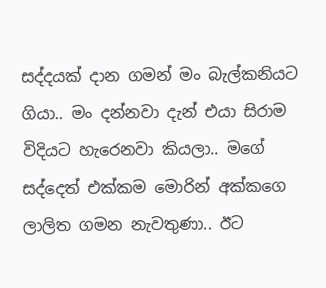සද්දයක් දාන ගමන් මං බැල්කනියට ගියා.. මං දන්නවා දැන් එයා සිරාම විදියට හැරෙනවා කියලා.. මගේ සද්දෙත් එක්කම මොරින් අක්කගෙ ලාලිත ගමන නැවතුණා.. ඊට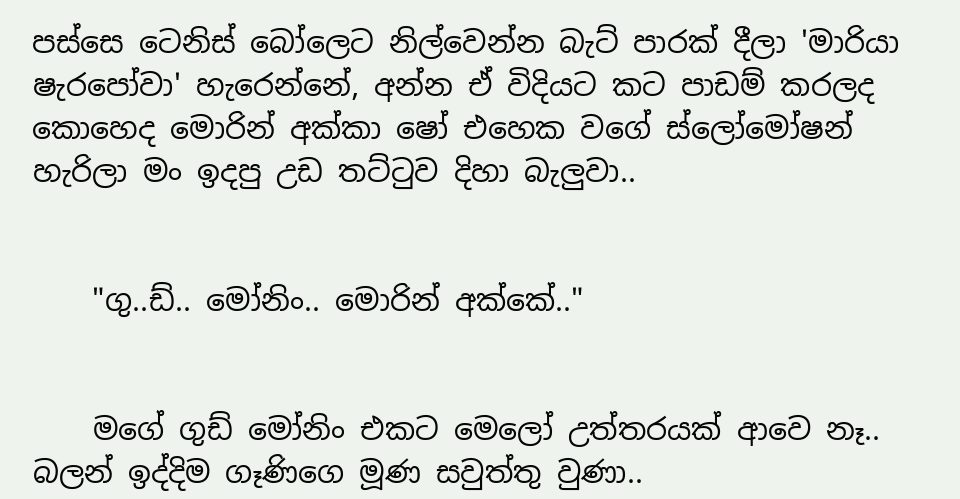පස්සෙ ටෙනිස් බෝලෙට නිල්වෙන්න බැට් පාරක් දීලා 'මාරියා ෂැරපෝවා' හැරෙන්නේ, අන්න ඒ විදියට කට පාඩම් කරලද කොහෙද මොරින් අක්කා ෂෝ එහෙක වගේ ස්ලෝමෝෂන් හැරිලා මං ඉදපු උඩ තට්ටුව දිහා බැලුවා..


    "ගු..ඩ්.. මෝනිං.. මොරින් අක්කේ.."


    මගේ ගුඩ් මෝනිං එකට මෙලෝ උත්තරයක් ආවෙ නෑ.. බලන් ඉද්දිම ගෑණිගෙ මූණ සවුත්තු වුණා..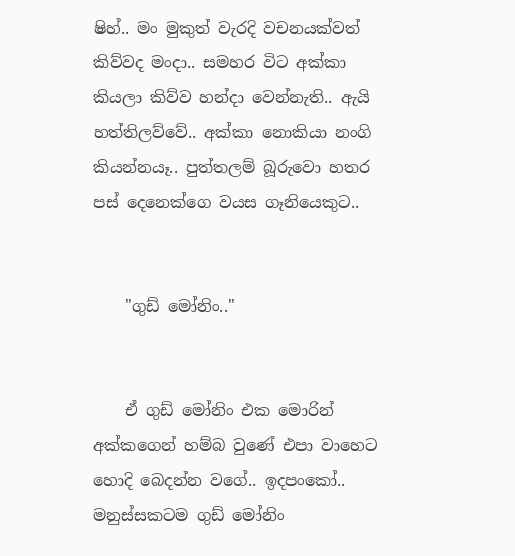ෂිහ්.. මං මුකුත් වැරදි වචනයක්වත් කිව්වද මංදා.. සමහර විට අක්කා කියලා කිව්ව හන්දා වෙන්නැති.. ඇයි හත්තිලව්වේ.. අක්කා නොකියා නංගි කියන්නයෑ.. පුත්තලම් බූරුවො හතර පස් දෙනෙක්ගෙ වයස ගෑනියෙකුට..


    "ගුඩ් මෝනිං.."


    ඒ ගුඩ් මෝනිං එක මොරින් අක්කගෙන් හම්බ වුණේ එපා වාහෙට හොදි බෙදන්න වගේ.. ඉදපංකෝ.. මනුස්සකටම ගුඩ් මෝනිං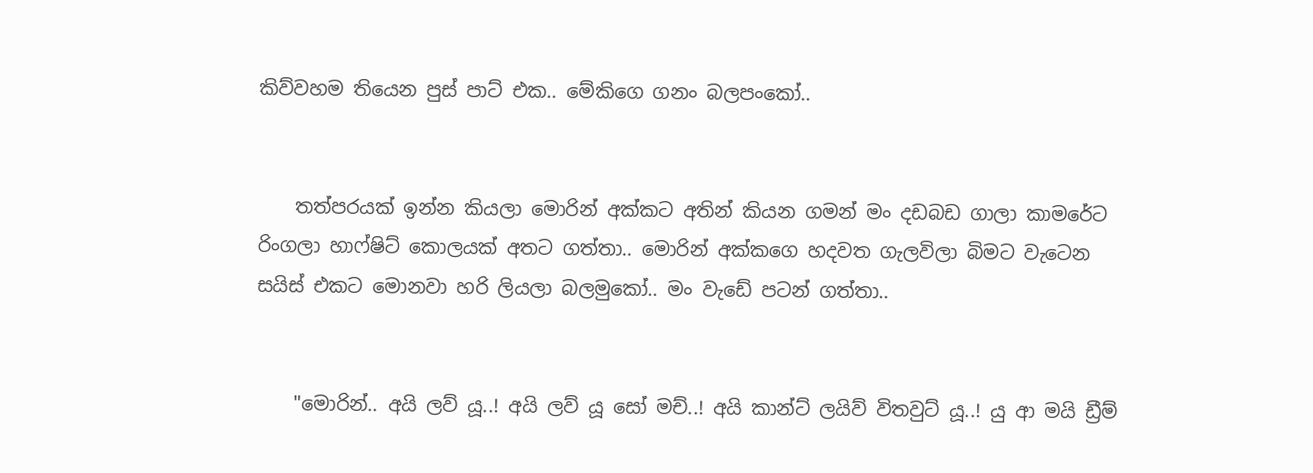කිව්වහම තියෙන පුස් පාට් එක.. මේකිගෙ ගනං බලපංකෝ..


    තත්පරයක් ඉන්න කියලා මොරින් අක්කට අතින් කියන ගමන් මං දඩබඩ ගාලා කාමරේට රිංගලා හාෆ්ෂිට් කොලයක් අතට ගත්තා.. මොරින් අක්කගෙ හදවත ගැලවිලා බිමට වැටෙන සයිස් එකට මොනවා හරි ලියලා බලමුකෝ.. මං වැඩේ පටන් ගත්තා..


    "මොරින්.. අයි ලව් යූ..! අයි ලව් යූ සෝ මච්..! අයි කාන්ට් ලයිව් විතවුට් යූ..! යු ආ මයි ඩ්‍රීම්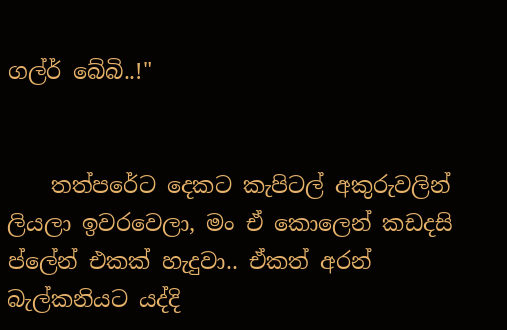ගල්ර් බේබි..!"


    තත්පරේට දෙකට කැපිටල් අකුරුවලින් ලියලා ඉවරවෙලා, මං ඒ කොලෙන් කඩදසි ප්ලේන් එකක් හැදුවා.. ඒකත් අරන් බැල්කනියට යද්දි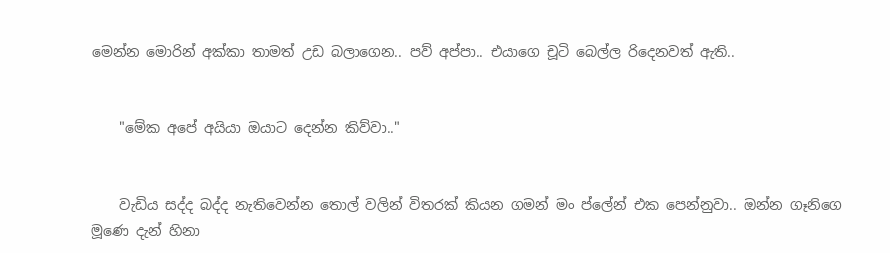මෙන්න මොරින් අක්කා තාමත් උඩ බලාගෙන.. පව් අප්පා.. එයාගෙ චූටි බෙල්ල රිදෙනවත් ඇති..


    "මේක අපේ අයියා ඔයාට දෙන්න කිව්වා.."


    වැඩිය සද්ද බද්ද නැතිවෙන්න තොල් වලින් විතරක් කියන ගමන් මං ප්ලේන් එක පෙන්නුවා.. ඔන්න ගෑනිගෙ මූණෙ දැන් හිනා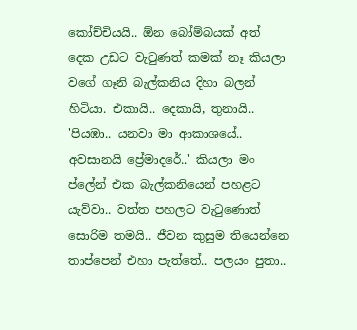කෝච්චියයි.. ඕන බෝම්බයක් අත් දෙක උඩට වැටුණත් කමක් නෑ කියලා වගේ ගෑනි බැල්කනිය දිහා බලන් හිටියා. එකායි.. දෙකායි, තුනායි.. 'පියඹා.. යනවා මා ආකාශයේ.. අවසානයි ප්‍රේමාදරේ..' කියලා මං ප්ලේන් එක බැල්කනියෙන් පහළට යැව්වා.. වත්ත පහලට වැටුණොත් සොරිම තමයි.. ජීවන කුසුම තියෙන්නෙ තාප්පෙන් එහා පැත්තේ.. පලයං පුතා..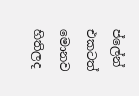ප්ලේන් එකටත් මොනව හිතිලද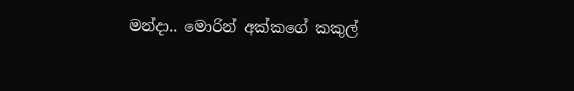මන්දා.. මොරින් අක්කගේ කකුල්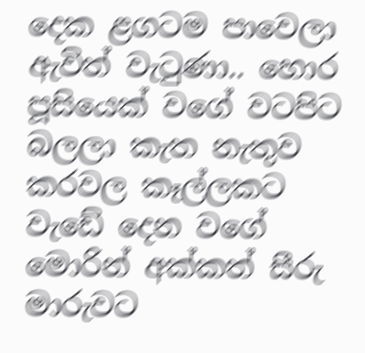දෙක ළගටම පාවෙලා ඇවිත් වැටුණා.. හොර පූසියෙක් වගේ වටපිට බලලා කැත නැතුව කරවල කෑල්ලකට වැඩේ දෙන වගේ මොරින් අක්කත් සීරු මාරුවට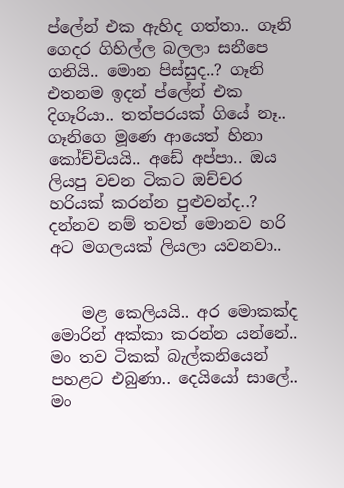ප්ලේන් එක ඇහිද ගත්තා.. ගෑනි ගෙදර ගිහිල්ල බලලා සනීපෙ ගනියි.. මොන පිස්සුද..? ගෑනි එතනම ඉදන් ප්ලේන් එක දිගෑරියා.. තත්පරයක් ගියේ නෑ.. ගෑනිගෙ මූණෙ ආයෙත් හිනා කෝච්චියයි.. අඩේ අප්පා.. ඔය ලියපු වචන ටිකට ඔච්චර හරියක් කරන්න පුළුවන්ද..? දන්නව නම් තවත් මොනව හරි අට මගලයක් ලියලා යවනවා..


    මළ කෙලියයි.. අර මොකක්ද මොරින් අක්කා කරන්න යන්නේ.. මං තව ටිකක් බැල්කනියෙන් පහළට එබුණා.. දෙයියෝ සාලේ.. මං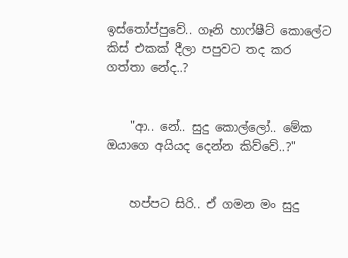ඉස්තෝප්පුවේ.. ගෑනි හාෆ්ෂීට් කොලේට කිස් එකක් දීලා පපුවට තද කර ගත්තා නේද..?


    "ආ.. නේ.. සුදු කොල්ලෝ.. මේක ඔයාගෙ අයියද දෙන්න කිව්වේ..?"


    හප්පට සිරි.. ඒ ගමන මං සුදු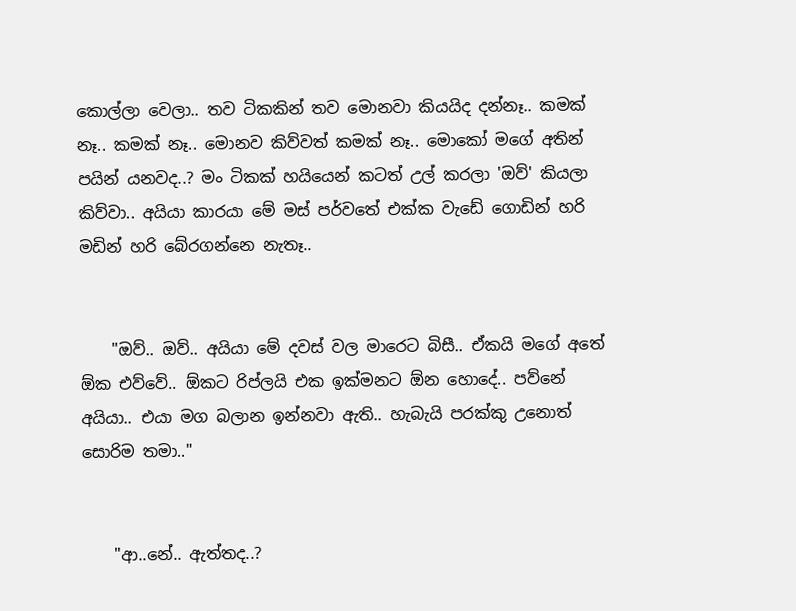කොල්ලා වෙලා.. තව ටිකකින් තව මොනවා කියයිද දන්නෑ.. කමක් නෑ.. කමක් නෑ.. මොනව කිව්වත් කමක් නෑ.. මොකෝ මගේ අතින් පයින් යනවද..? මං ටිකක් හයියෙන් කටත් උල් කරලා 'ඔව්' කියලා කිව්වා.. අයියා කාරයා මේ මස් පර්වතේ එක්ක වැඩේ ගොඩින් හරි මඩින් හරි බේරගන්නෙ නැතෑ..


    "ඔව්.. ඔව්.. අයියා මේ දවස් වල මාරෙට බිසී.. ඒකයි මගේ අතේ ඕක එව්වේ.. ඕකට රිප්ලයි එක ඉක්මනට ඕන හොදේ.. පව්නේ අයියා.. එයා මග බලාන ඉන්නවා ඇති.. හැබැයි පරක්කු උනොත් සොරිම තමා.."


    "ආ..නේ.. ඇත්තද..?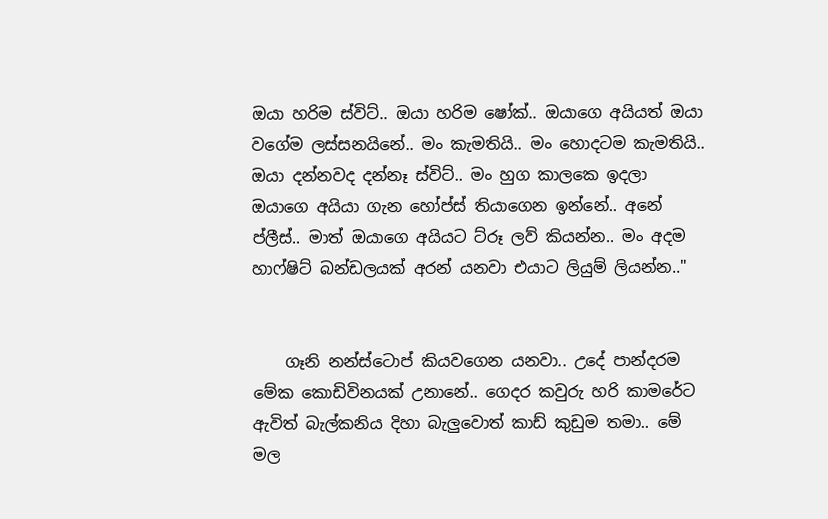ඔයා හරිම ස්විට්.. ඔයා හරිම ෂෝක්.. ඔයාගෙ අයියත් ඔයා වගේම ලස්සනයිනේ.. මං කැමතියි.. මං හොදටම කැමතියි.. ඔයා දන්නවද දන්නෑ ස්විට්.. මං හුග කාලකෙ ඉදලා ඔයාගෙ අයියා ගැන හෝප්ස් තියාගෙන ඉන්නේ.. අනේ ප්ලීස්.. මාත් ඔයාගෙ අයියට ට්රූ ලව් කියන්න.. මං අදම හාෆ්ෂිට් බන්ඩලයක් අරන් යනවා එයාට ලියුම් ලියන්න.."


    ගෑනි නන්ස්ටොප් කියවගෙන යනවා.. උදේ පාන්දරම මේක කොඩිවිනයක් උනානේ.. ගෙදර කවුරු හරි කාමරේට ඇවිත් බැල්කනිය දිහා බැලුවොත් කාඩ් කුඩුම තමා.. මේ මල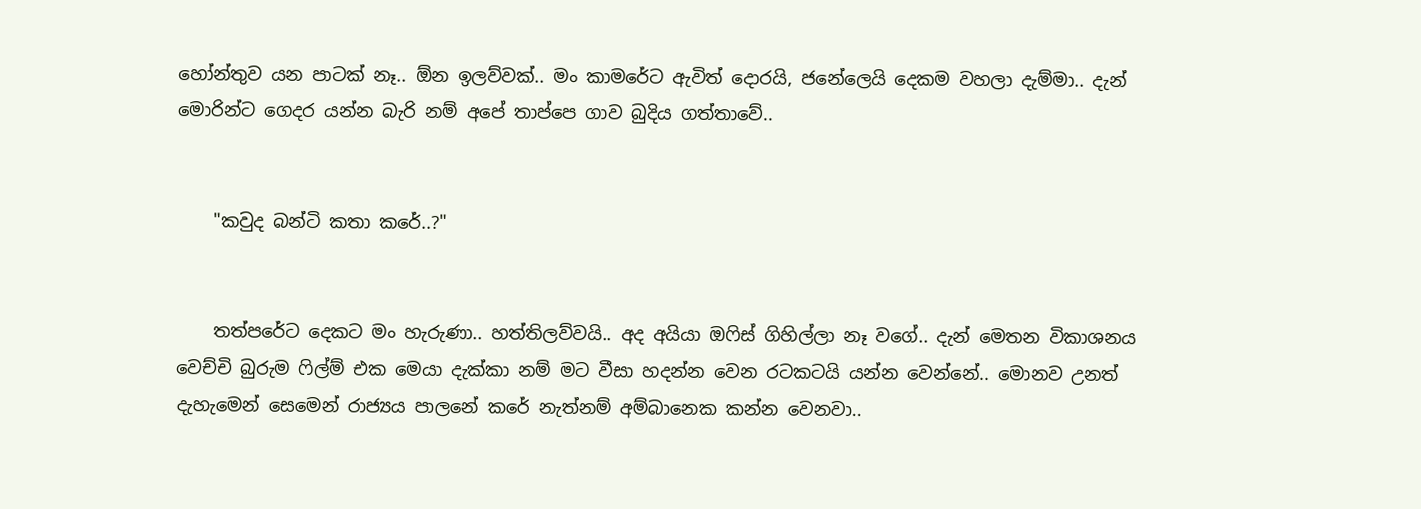හෝන්තුව යන පාටක් නෑ.. ඕන ඉලව්වක්.. මං කාමරේට ඇවිත් දොරයි, ජනේලෙයි දෙකම වහලා දැම්මා.. දැන් මොරින්ට ගෙදර යන්න බැරි නම් අපේ තාප්පෙ ගාව බුදිය ගත්තාවේ..


    "කවුද බන්ටි කතා කරේ..?"


    තත්පරේට දෙකට මං හැරුණා.. හත්තිලව්වයි.. අද අයියා ඔෆිස් ගිහිල්ලා නෑ වගේ.. දැන් මෙතන විකාශනය වෙච්චි බුරුම ෆිල්ම් එක මෙයා දැක්කා නම් මට වීසා හදන්න වෙන රටකටයි යන්න වෙන්නේ.. මොනව උනත් දැහැමෙන් සෙමෙන් රාජ්‍යය පාලනේ කරේ නැත්නම් අම්බානෙක කන්න වෙනවා..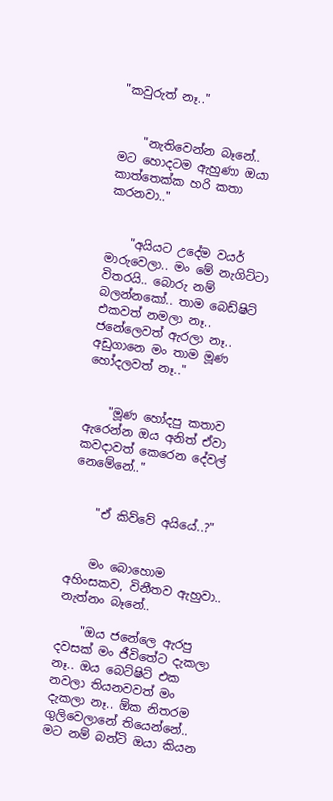"කවුරුත් නෑ.."


    "නැතිවෙන්න බෑනේ.. මට හොදටම ඇහුණා ඔයා කාත්තෙක්ක හරි කතා කරනවා.."


    "අයියට උදේම වයර් මාරුවෙලා.. මං මේ නැගිට්ටා විතරයි.. බොරු නම් බලන්නකෝ.. තාම බෙඩ්ෂිට් එකවත් නමලා නෑ.. ජනේලෙවත් ඇරලා නෑ.. අඩුගානෙ මං තාම මූණ හෝදලවත් නෑ.."


    "මූණ හෝදපු කතාව ඇරෙන්න ඔය අනිත් ඒවා කවදාවත් කෙරෙන දේවල් නෙමේනේ.."


    "ඒ කිව්වේ අයියේ..?"


    මං බොහොම අහිංසකව, විනීතව ඇහුවා.. නැත්නං බෑනේ..

    "ඔය ජනේලෙ ඇරපු දවසක් මං ජීවිතේට දැකලා නෑ.. ඔය බෙට්ෂිට් එක නවලා තියනවවත් මං දැකලා නෑ.. ඕක නිතරම ගුලිවෙලානේ තියෙන්නේ.. මට නම් බන්ටි ඔයා කියන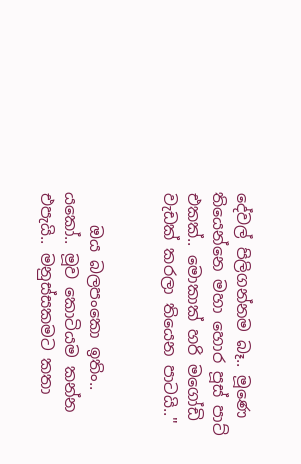දේවල් පිලිගන්නම බෑ.. මූණෙ තියෙන්නෙ මහා හොර පූස් පාට් එකක්.. මොකාක් හරි මගෝඩි වැඩක් කරලා තියෙන පාටයි.."


    ඔය බලපංකො ඉතිං.. යකෝ.. මූව කොටියම කන්න එපැයි.. මනුස්සකමට කතා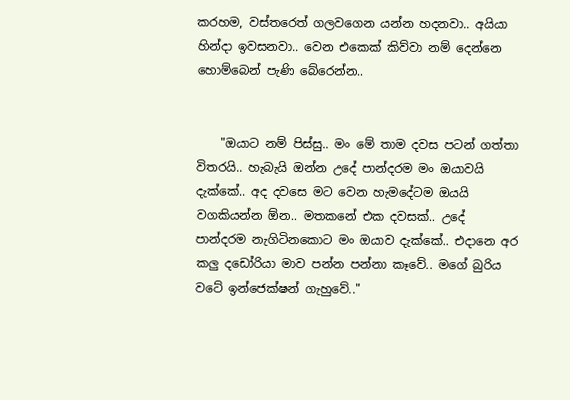කරහම, වස්තරෙත් ගලවගෙන යන්න හදනවා.. අයියා හින්දා ඉවසනවා.. වෙන එකෙක් කිව්වා නම් දෙන්නෙ හොම්බෙන් පැණි බේරෙන්න..


    "ඔයාට නම් පිස්සු.. මං මේ තාම දවස පටන් ගත්තා විතරයි.. හැබැයි ඔන්න උදේ පාන්දරම මං ඔයාවයි දැක්කේ.. අද දවසෙ මට වෙන හැමදේටම ඔයයි වගකියන්න ඕන.. මතකනේ එක දවසක්.. උදේ පාන්දරම නැගිටිනකොට මං ඔයාව දැක්කේ.. එදානෙ අර කලු දඩෝරියා මාව පන්න පන්නා කෑවේ.. මගේ බුරිය වටේ ඉන්ජෙක්ෂන් ගැහුවේ.."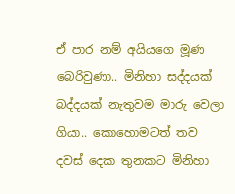ඒ පාර නම් අයියගෙ මූණ බෙරිවුණා.. මිනිහා සද්දයක් බද්දයක් නැතුවම මාරු වෙලා ගියා.. කොහොමටත් තව දවස් දෙක තුනකට මිනිහා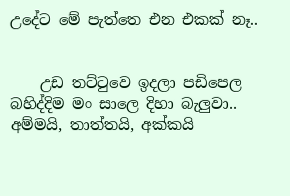උදේට මේ පැත්තෙ එන එකක් නෑ..


    උඩ තට්ටුවෙ ඉදලා පඩිපෙල බහිද්දිම මං සාලෙ දිහා බැලුවා.. අම්මයි, තාත්තයි, අක්කයි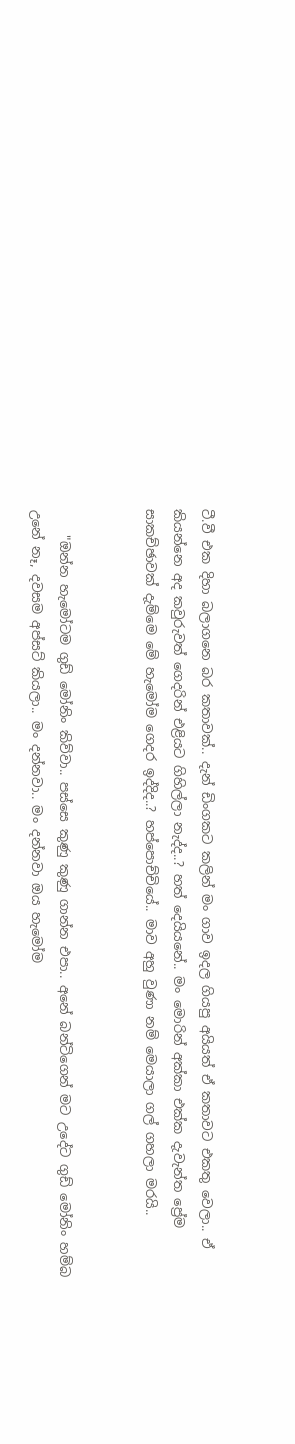ටී.වී එක දිහා බලාගනෙ බර කතාවක්.. දැන් ඩිංගකට කලින් මං ගාව ඉදල ගියපු අයියත් ඒ කතාවට එකතු වෙලා.. ඒ කියන්නෙ අද කවුරුවත් ගෙදරින් එළියට ගිහිල්ලා නැද්ද..? හත් දෙයියනේ.. මං මොරින් අක්කා එක්ක දැවැන්ත ප්‍රේම සාකච්ඡාවක් දැම්මෙ මේ හැමෝම ගෙදර ඉද්දිද..? හප්පොච්චියේ.. මාව අහු වුණා නම් මෙයාලා ගල් ගහලා මරයි..


    "ඔන්න හැමෝටම ගුඩ් මෝනිං කිව්වා.. පස්සෙ කුණු කුණු ගාන්න එපා.. අනේ බන්ටිගෙන් මට උදේට ගුඩ් මෝනිං හම්බ උනේ නෑ, දවසම අප්සට් කියලා.. මං දන්නවා.. මං දන්නවා ඔය හැමෝම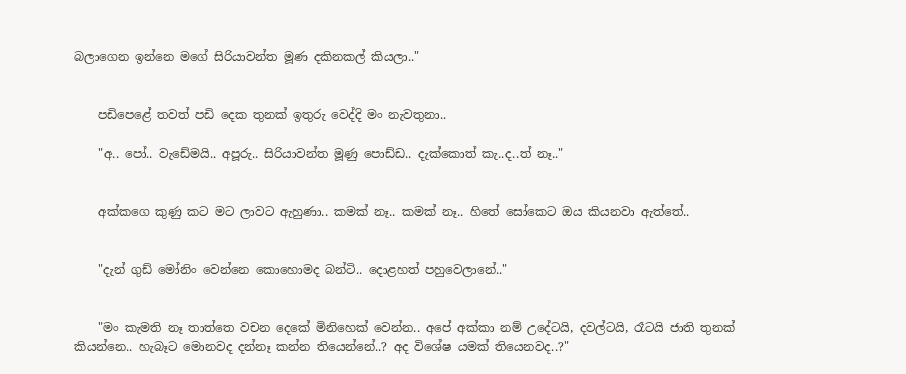බලාගෙන ඉන්නෙ මගේ සිරියාවන්ත මූණ දකිනකල් කියලා.."


    පඩිපෙළේ තවත් පඩි දෙක තුනක් ඉතුරු වෙද්දි මං නැවතුනා..

    "අ.. පෝ.. වැඩේමයි.. අපූරු.. සිරියාවන්ත මූණු පොඩ්ඩ.. දැක්කොත් කැ..ද..ත් නෑ.."


    අක්කගෙ කුණු කට මට ලාවට ඇහුණා.. කමක් නෑ.. කමක් නෑ.. හිතේ සෝකෙට ඔය කියනවා ඇත්තේ..


    "දැන් ගුඩ් මෝනිං වෙන්නෙ කොහොමද බන්ටි.. දොළහත් පහුවෙලානේ.."


    "මං කැමති නෑ තාත්තෙ වචන දෙකේ මිනිහෙක් වෙන්න.. අපේ අක්කා නම් උදේටයි, දවල්ටයි, රෑටයි ජාති තුනක් කියන්නෙ.. හැබෑට මොනවද දන්නෑ කන්න තියෙන්නේ..? අද විශේෂ යමක් තියෙනවද..?"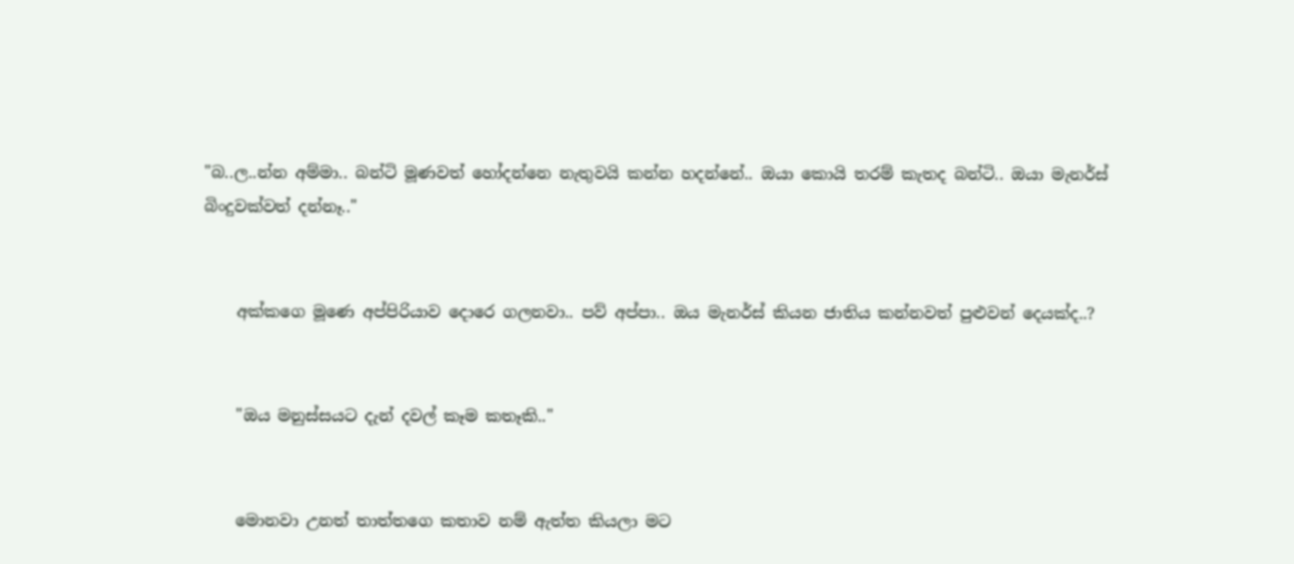"බ..ල..න්න අම්මා.. බන්ටි මූණවත් හෝදන්නෙ නැතුවයි කන්න හදන්නේ.. ඔයා කොයි තරම් කැතද බන්ටි.. ඔයා මැනර්ස් බිංදුවක්වත් දන්නෑ.."


    අක්කගෙ මූණෙ අප්පිරියාව දොරෙ ගලනවා.. පව් අප්පා.. ඔය මැනර්ස් කියන ජාතිය කන්නවත් පුළුවන් දෙයක්ද..?


    "ඔය මනුස්සයට දැන් දවල් කෑම කතෑකි.."


    මොනවා උනත් තාත්තගෙ කතාව නම් ඇත්ත කියලා මට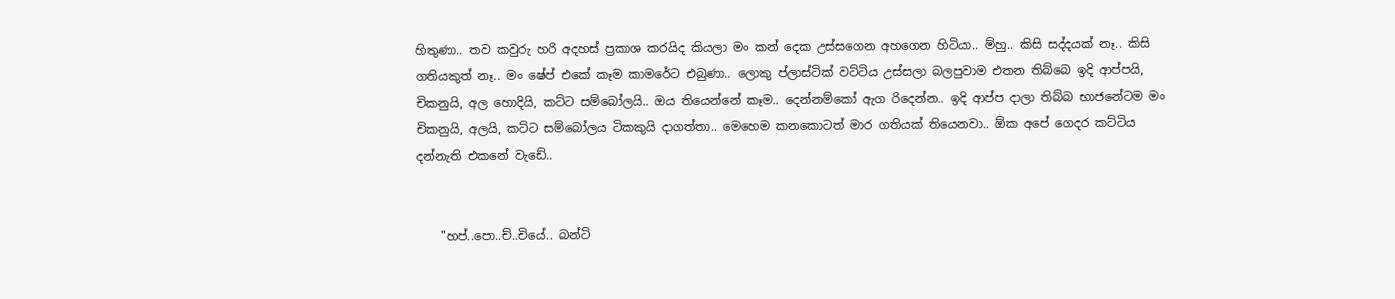හිතුණා.. තව කවුරු හරි අදහස් ප්‍රකාශ කරයිද කියලා මං කන් දෙක උස්සගෙන අහගෙන හිටියා.. ම්හු.. කිසි සද්දයක් නෑ.. කිසි ගතියකුත් නෑ.. මං ෂේප් එකේ කෑම කාමරේට එබුණා.. ලොකු ප්ලාස්ටික් වට්ටිය උස්සලා බලපුවාම එතන තිබ්බෙ ඉදි ආප්පයි, චිකනුයි, අල හොදියි, කට්ට සම්බෝලයි.. ඔය තියෙන්නේ කෑම.. දෙන්නම්කෝ ඇග රිදෙන්න.. ඉදි ආප්ප දාලා තිබ්බ භාජනේටම මං චිකනුයි, අලයි, කට්ට සම්බෝලය ටිකකුයි දාගත්තා.. මෙහෙම කනකොටත් මාර ගතියක් තියෙනවා.. ඕක අපේ ගෙදර කට්ටිය දන්නැති එකනේ වැඩේ..


    "හප්..පො..ච්..චියේ.. බන්ටි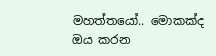මහත්තයෝ.. මොකක්ද ඔය කරන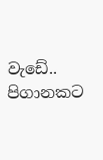වැඩේ.. පිගානකට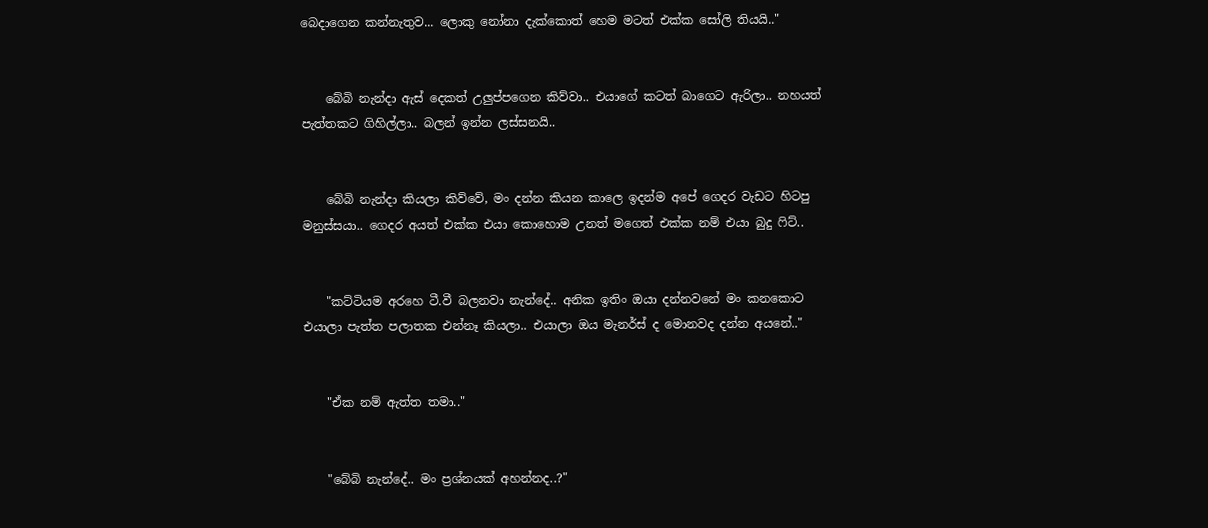බෙදාගෙන කන්නැතුව... ලොකු නෝනා දැක්කොත් හෙම මටත් එක්ක සෝලි තියයි.."


    බේබි නැන්දා ඇස් දෙකත් උලුප්පගෙන කිව්වා.. එයාගේ කටත් බාගෙට ඇරිලා.. නහයත් පැත්තකට ගිහිල්ලා.. බලන් ඉන්න ලස්සනයි..


    බේබි නැන්දා කියලා කිව්වේ, මං දන්න කියන කාලෙ ඉදන්ම අපේ ගෙදර වැඩට හිටපු මනුස්සයා.. ගෙදර අයත් එක්ක එයා කොහොම උනත් මගෙත් එක්ක නම් එයා බුදු ෆිට්..


    "කට්ටියම අරහෙ ටී.වී බලනවා නැන්දේ.. අනික ඉතිං ඔයා දන්නවනේ මං කනකොට එයාලා පැත්ත පලාතක එන්නෑ කියලා.. එයාලා ඔය මැනර්ස් ද මොනවද දන්න අයනේ.."


    "ඒක නම් ඇත්ත තමා.."


    "බේබි නැන්දේ.. මං ප්‍රශ්නයක් අහන්නද..?"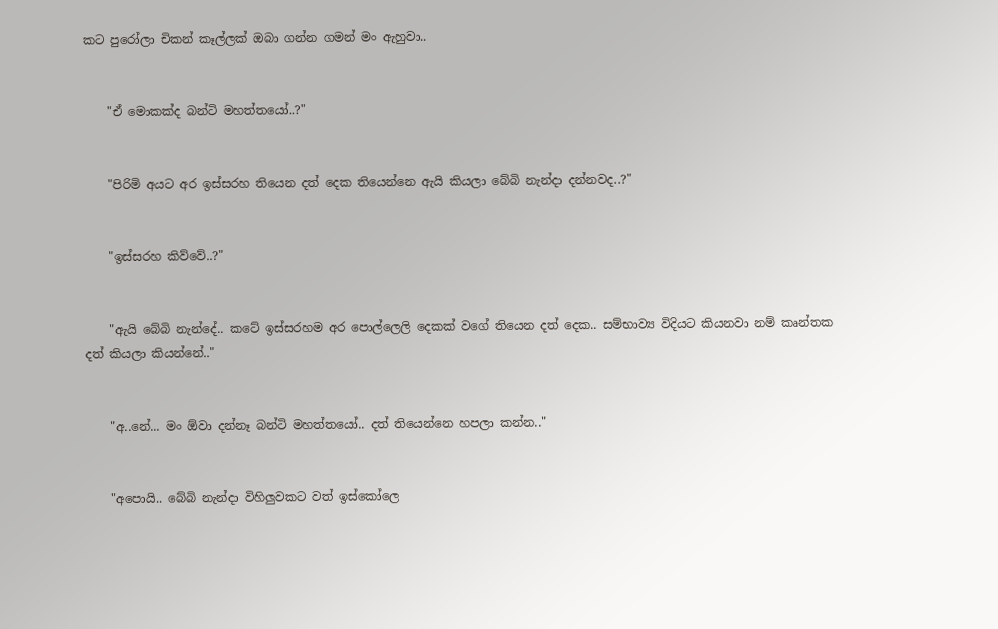කට පුරෝලා චිකන් කෑල්ලක් ඔබා ගන්න ගමන් මං ඇහුවා..


    "ඒ මොකක්ද බන්ටි මහත්තයෝ..?"


    "පිරිමි අයට අර ඉස්සරහ තියෙන දත් දෙක තියෙන්නෙ ඇයි කියලා බේබි නැන්දා දන්නවද..?"


    "ඉස්සරහ කිව්වේ..?"


    "ඇයි බේබි නැන්දේ.. කටේ ඉස්සරහම අර පොල්ලෙලි දෙකක් වගේ තියෙන දත් දෙක.. සම්භාව්‍ය විදියට කියනවා නම් කෘන්තක දත් කියලා කියන්නේ.."


    "අ..නේ... මං ඕවා දන්නෑ බන්ටි මහත්තයෝ.. දත් තියෙන්නෙ හපලා කන්න.."


    "අපොයි.. බේබි නැන්දා විහිලුවකට වත් ඉස්කෝලෙ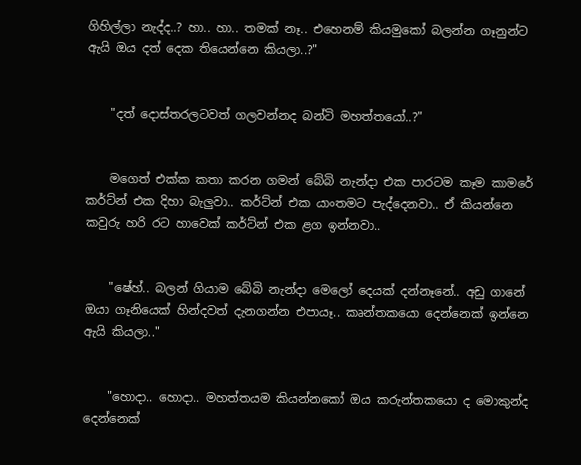ගිහිල්ලා නැද්ද..? හා.. හා.. තමක් නෑ.. එහෙනම් කියමුකෝ බලන්න ගෑනුන්ට ඇයි ඔය දත් දෙක තියෙන්නෙ කියලා..?"


    "දත් දොස්තරලටවත් ගලවන්නද බන්ටි මහත්තයෝ..?"


    මගෙත් එක්ක කතා කරන ගමන් බේබි නැන්දා එක පාරටම කෑම කාමරේ කර්ට්න් එක දිහා බැලුවා.. කර්ට්න් එක යාංතමට පැද්දෙනවා.. ඒ කියන්නෙ කවුරු හරි රට හාවෙක් කර්ට්න් එක ළග ඉන්නවා..


    "ෂේහ්.. බලන් ගියාම බේබි නැන්දා මෙලෝ දෙයක් දන්නෑනේ.. අඩු ගානේ ඔයා ගෑනියෙක් හින්දවත් දැනගන්න එපායෑ.. කෘන්තකයො දෙන්නෙක් ඉන්නෙ ඇයි කියලා.."


    "හොදා.. හොදා.. මහත්තයම කියන්නකෝ ඔය කරුන්තකයො ද මොකුන්ද දෙන්නෙක්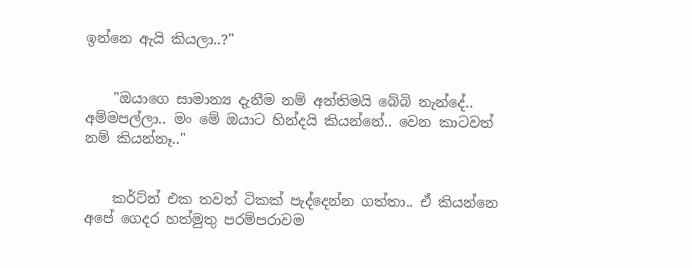ඉන්නෙ ඇයි කියලා..?"


    "ඔයාගෙ සාමාන්‍ය දැනීම නම් අන්තිමයි බේබි නැන්දේ.. අම්මපල්ලා.. මං මේ ඔයාට හින්දයි කියන්නේ.. වෙන කාටවත් නම් කියන්නෑ.."


    කර්ට්න් එක තවත් ටිකක් පැද්දෙන්න ගත්තා.. ඒ කියන්නෙ අපේ ගෙදර හත්මුතු පරම්පරාවම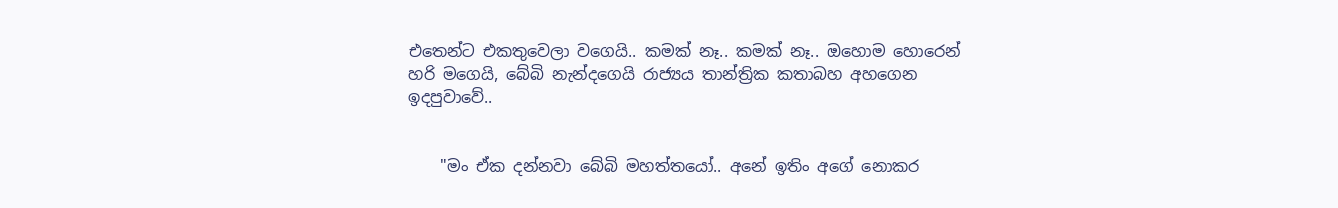එතෙන්ට එකතුවෙලා වගෙයි.. කමක් නෑ.. කමක් නෑ.. ඔහොම හොරෙන් හරි මගෙයි, බේබි නැන්දගෙයි රාජ්‍යය තාන්ත්‍රික කතාබහ අහගෙන ඉදපුවාවේ..


    "මං ඒක දන්නවා බේබි මහත්තයෝ.. අනේ ඉතිං අගේ නොකර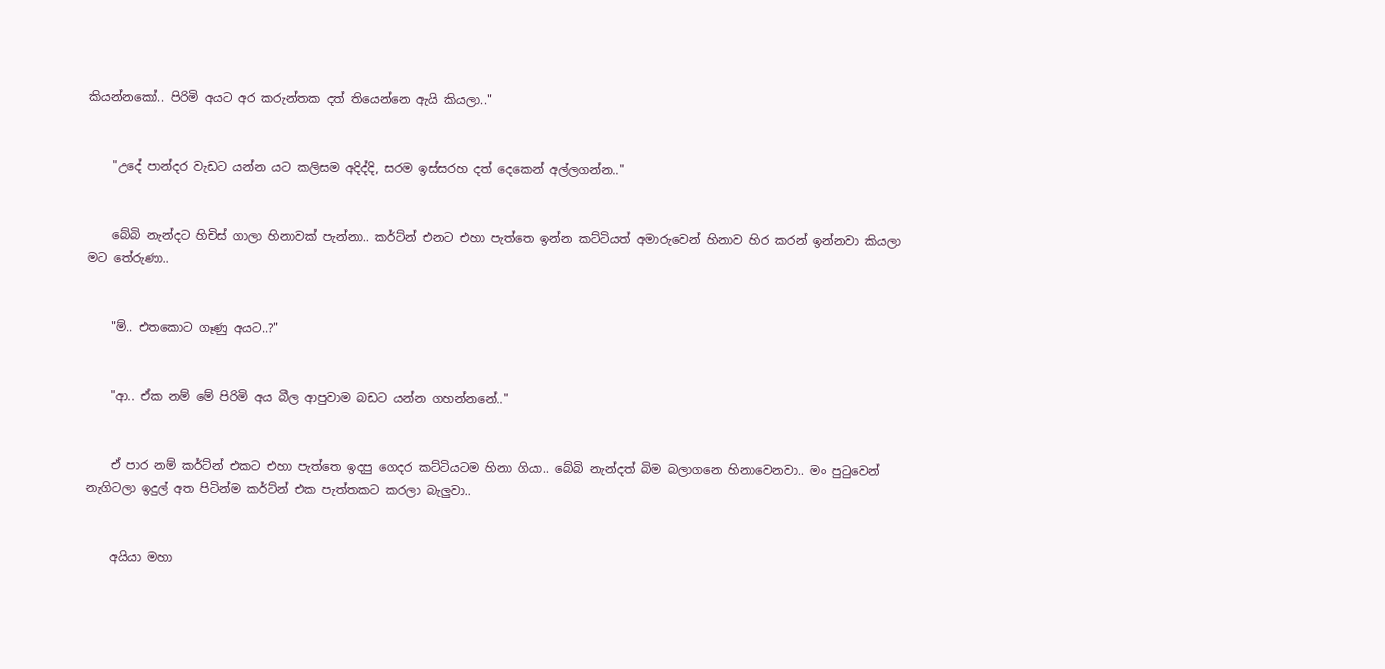කියන්නකෝ.. පිරිමි අයට අර කරුන්තක දත් තියෙන්නෙ ඇයි කියලා.."


    "උදේ පාන්දර වැඩට යන්න යට කලිසම අදිද්දි, සරම ඉස්සරහ දත් දෙකෙන් අල්ලගන්න.."


    බේබි නැන්දට හිචිස් ගාලා හිනාවක් පැන්නා.. කර්ට්න් එනට එහා පැත්තෙ ඉන්න කට්ටියත් අමාරුවෙන් හිනාව හිර කරන් ඉන්නවා කියලා මට තේරුණා..


    "ම්.. එතකොට ගෑණු අයට..?"


    "ආ.. ඒක නම් මේ පිරිමි අය බීල ආපුවාම බඩට යන්න ගහන්නනේ.."


    ඒ පාර නම් කර්ට්න් එකට එහා පැත්තෙ ඉදපු ගෙදර කට්ටියටම හිනා ගියා.. බේබි නැන්දත් බිම බලාගනෙ හිනාවෙනවා.. මං පුටුවෙන් නැගිටලා ඉදුල් අත පිටින්ම කර්ට්න් එක පැත්තකට කරලා බැලුවා..


    අයියා මහා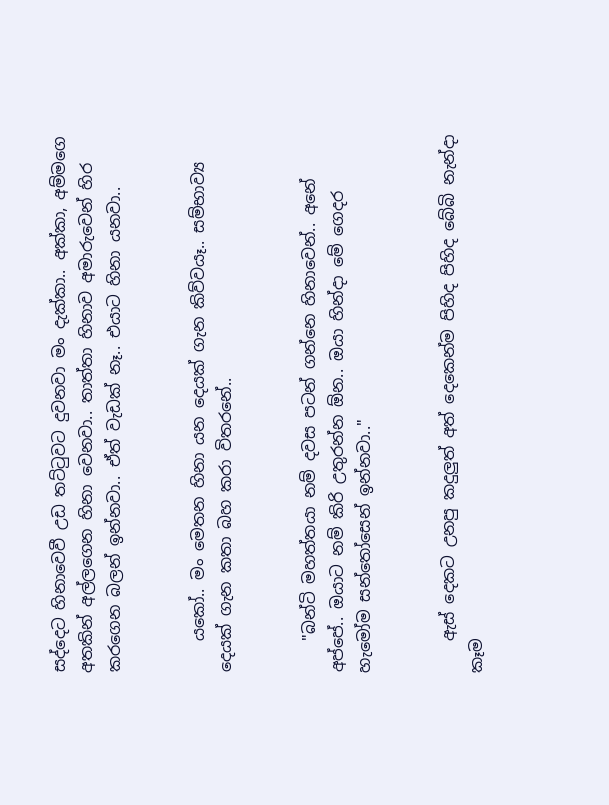සද්දෙට හිනාවෙවී උඩ තට්ටුවට දුවනවා මං දැක්කා.. අක්කා, අම්මගෙ අතකින් අල්ලගෙන හිනා වෙනවා.. තාත්තා හිනාව අමාරුවෙන් හිර කරගෙන බලන් ඉන්නවා.. ඒත් වැඩක් නෑ.. එයාට හිනා යනවා..


    යකෝ.. මං මෙතන හිනා යන දෙයක් ගැන කිව්වයෑ.. සම්භාව්‍ය දෙයක් ගැන කතා බහ කරා විතරනේ..


    "බන්ටි මහත්තයා නම් දවස පටන් ගන්නෙ හිනාවෙන්.. අනේ අප්පේ.. ඔයාට නම් කිරි උතුරන්න ඕන.. ඔයා හින්දා මේ ගෙදර හැමෝම සන්තෝසෙන් ඉන්නවා.."


    ඇස් දෙකට උනපු කදුලුත් අත් දෙකෙන්ම පිහිද පිහිද බේබි නැන්දා කෑම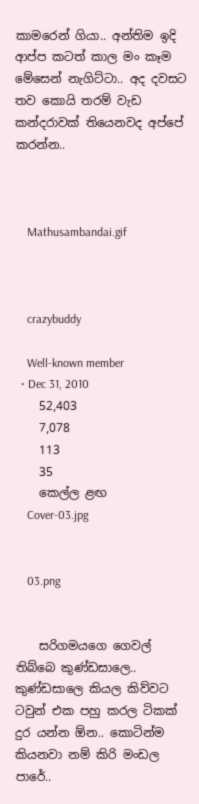කාමරෙන් ගියා.. අන්තිම ඉදි ආප්ප කටත් කාල මං කෑම මේසෙන් නැගිට්ටා.. අද දවසට තව කොයි තරම් වැඩ කන්දරාවක් තියෙනවද අප්පේ කරන්න..



    Mathusambandai.gif



    crazybuddy

    Well-known member
  • Dec 31, 2010
    52,403
    7,078
    113
    35
    කෙල්ල ළඟ
    Cover-03.jpg


    03.png


    සරිගමයගෙ ගෙවල් තිබ්බෙ කුණ්ඩසාලෙ.. කුණ්ඩසාලෙ කියල කිව්වට ටවුන් එක පහු කරල ටිකක් දුර යන්න ඕන.. කොටින්ම කියනවා නම් කිරි මංඩල පාරේ..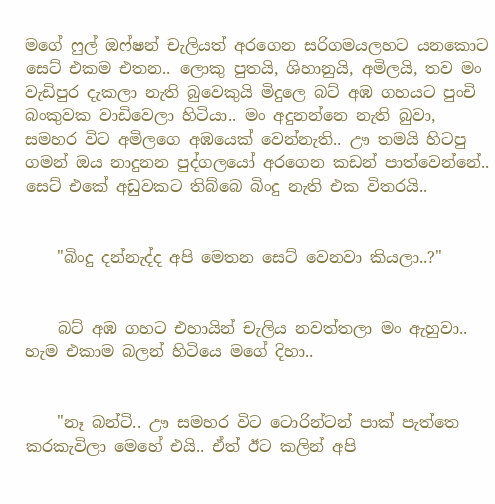මගේ ෆුල් ඔෆ්ෂන් චැලියත් අරගෙන සරිගමයලහට යනකොට සෙට් එකම එතන.. ලොකු පුතයි, ශිහානුයි, අමිලයි, තව මං වැඩිපුර දැකලා නැති බුවෙකුයි මිදුලෙ බට් අඹ ගහයට පුංචි බංකුවක වාඩිවෙලා හිටියා.. මං අදුනන්නෙ නැති බුවා, සමහර විට අමිලගෙ අඹයෙක් වෙන්නැති.. ඌ තමයි හිටපු ගමන් ඔය නාදුනන පුද්ගලයෝ අරගෙන කඩන් පාත්වෙන්නේ.. සෙට් එකේ අඩුවකට තිබ්බෙ බිංදු නැති එක විතරයි..


    "බිංදු දන්නැද්ද අපි මෙතන සෙට් වෙනවා කියලා..?"


    බට් අඹ ගහට එහායින් චැලිය නවත්තලා මං ඇහුවා.. හැම එකාම බලන් හිටියෙ මගේ දිහා..


    "නෑ බන්ටි.. ඌ සමහර විට ටොරින්ටන් පාක් පැත්තෙ කරකැවිලා මෙහේ එයි.. ඒත් ඊට කලින් අපි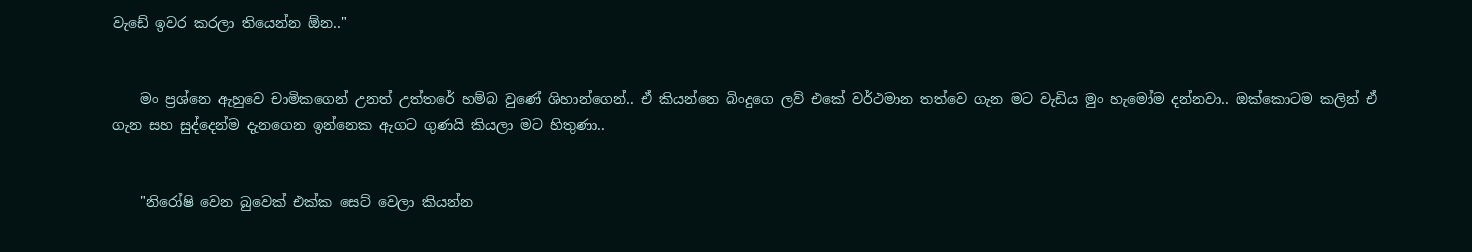වැඩේ ඉවර කරලා තියෙන්න ඕන.."


    මං ප්‍රශ්නෙ ඇහුවෙ චාමිකගෙන් උනත් උත්තරේ හම්බ වුණේ ශිහාන්ගෙන්.. ඒ කියන්නෙ බිංදුගෙ ලව් එකේ වර්ථමාන තත්වෙ ගැන මට වැඩිය මුං හැමෝම දන්නවා.. ඔක්කොටම කලින් ඒ ගැන සහ සුද්දෙන්ම දැනගෙන ඉන්නෙක ඇගට ගුණයි කියලා මට හිතුණා..


    "නිරෝෂි වෙන බුවෙක් එක්ක සෙට් වෙලා කියන්න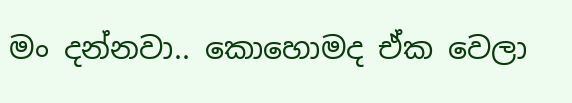මං දන්නවා.. කොහොමද ඒක වෙලා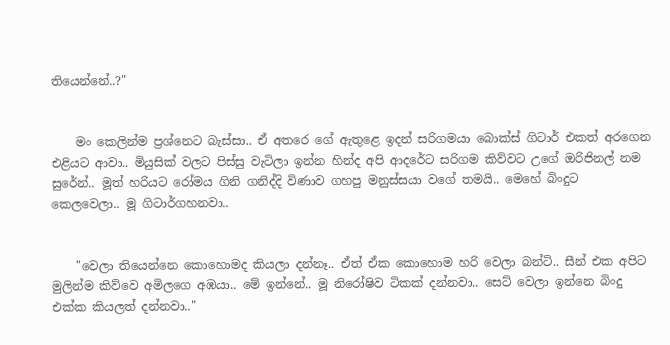තියෙන්නේ..?"


    මං කෙලින්ම ප්‍රශ්නෙට බැස්සා.. ඒ අතරෙ ගේ ඇතුළෙ ඉදන් සරිගමයා බොක්ස් ගිටාර් එකත් අරගෙන එළියට ආවා.. මියුසික් වලට පිස්සු වැටිලා ඉන්න හින්ද අපි ආදරේට සරිගම කිව්වට උගේ ඔරිජිනල් නම සුරේන්.. මූත් හරියට රෝමය ගිනි ගනිද්දි විණාව ගහපු මනුස්සයා වගේ තමයි.. මෙහේ බිංදුට කෙලවෙලා.. මූ ගිටාර්ගහනවා..


    "වෙලා තියෙන්නෙ කොහොමද කියලා දන්නෑ.. ඒත් ඒක කොහොම හරි වෙලා බන්ටි.. සීන් එක අපිට මුලින්ම කිව්වෙ අමිලගෙ අඹයා.. මේ ඉන්නේ.. මූ නිරෝෂිව ටිකක් දන්නවා.. සෙට් වෙලා ඉන්නෙ බිංදු එක්ක කියලත් දන්නවා.."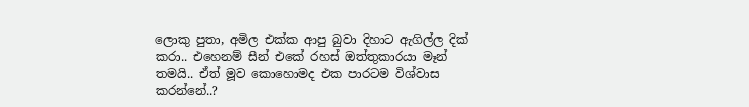ලොකු පුතා, අමිල එක්ක ආපු බුවා දිහාට ඇගිල්ල දික් කරා.. එහෙනම් සීන් එකේ රහස් ඔත්තුකාරයා මෑන් තමයි.. ඒත් මූව කොහොමද එක පාරටම විශ්වාස කරන්නේ..?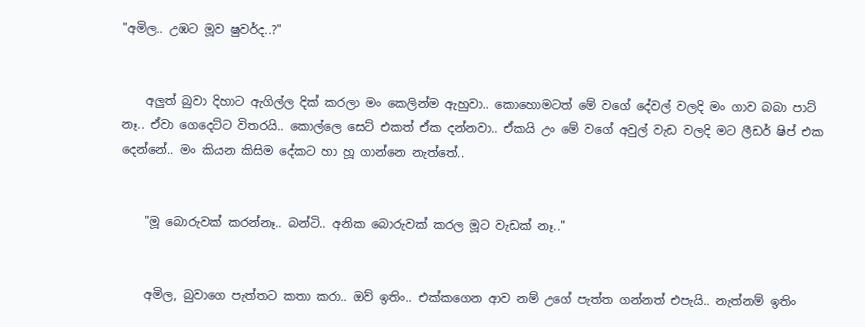"අමිල.. උඹට මූව ෂුවර්ද..?"


    අලුත් බුවා දිහාට ඇගිල්ල දික් කරලා මං කෙලින්ම ඇහුවා.. කොහොමටත් මේ වගේ දේවල් වලදි මං ගාව බබා පාට් නෑ.. ඒවා ගෙදෙට්ට විතරයි.. කොල්ලෙ සෙට් එකත් ඒක දන්නවා.. ඒකයි උං මේ වගේ අවුල් වැඩ වලදි මට ලීඩර් ෂිප් එක දෙන්නේ.. මං කියන කිසිම දේකට හා හූ ගාන්නෙ නැත්තේ..


    "මූ බොරුවක් කරන්නෑ.. බන්ටි.. අනික බොරුවක් කරල මූට වැඩක් නෑ.."


    අමිල, බුවාගෙ පැත්තට කතා කරා.. ඔව් ඉතිං.. එක්කගෙන ආව නම් උගේ පැත්ත ගන්නත් එපැයි.. නැත්නම් ඉතිං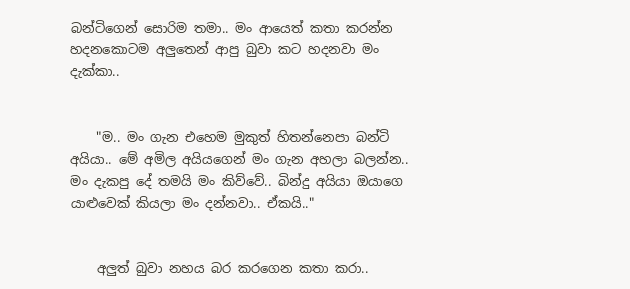බන්ටිගෙන් සොරිම තමා.. මං ආයෙත් කතා කරන්න හදනකොටම අලුතෙන් ආපු බුවා කට හදනවා මං දැක්කා..


    "ම.. මං ගැන එහෙම මුකුත් හිතන්නෙපා බන්ටි අයියා.. මේ අමිල අයියගෙන් මං ගැන අහලා බලන්න.. මං දැකපු දේ තමයි මං කිව්වේ.. බින්දු අයියා ඔයාගෙ යාළුවෙක් කියලා මං දන්නවා.. ඒකයි.."


    අලුත් බුවා නහය බර කරගෙන කතා කරා..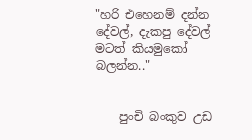"හරි එහෙනම් දන්න දේවල්, දැකපු දේවල් මටත් කියමුකෝ බලන්න.."


    පුංචි බංකුව උඩ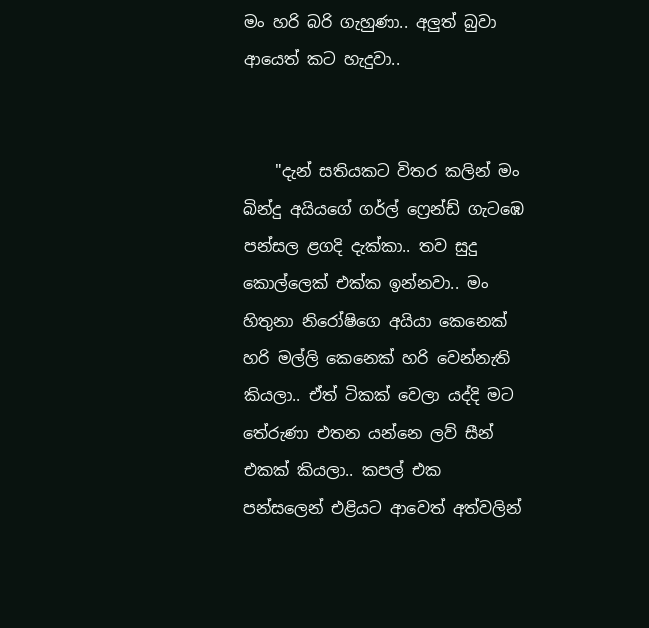මං හරි බරි ගැහුණා.. අලුත් බුවා ආයෙත් කට හැදුවා..


    "දැන් සතියකට විතර කලින් මං බින්දු අයියගේ ගර්ල් ෆ්‍රෙන්ඩ් ගැටඹෙ පන්සල ළගදි දැක්කා.. තව සුදු කොල්ලෙක් එක්ක ඉන්නවා.. මං හිතුනා නිරෝෂිගෙ අයියා කෙනෙක් හරි මල්ලි කෙනෙක් හරි වෙන්නැති කියලා.. ඒත් ටිකක් වෙලා යද්දි මට තේරුණා එතන යන්නෙ ලව් සීන් එකක් කියලා.. කපල් එක පන්සලෙන් එළියට ආවෙත් අත්වලින්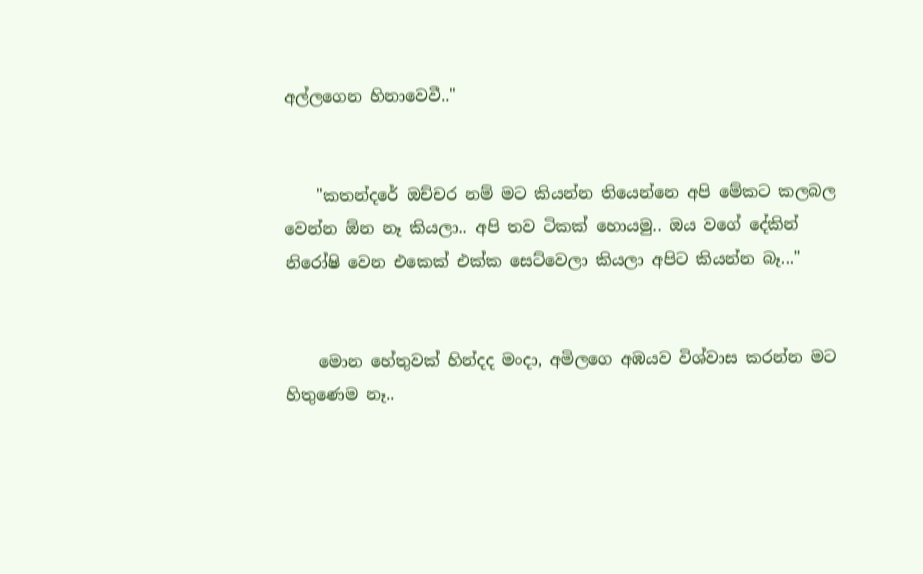අල්ලගෙන හිනාවෙවී.."


    "කතන්දරේ ඔච්චර නම් මට කියන්න තියෙන්නෙ අපි මේකට කලබල වෙන්න ඕන නෑ කියලා.. අපි තව ටිකක් හොයමු.. ඔය වගේ දේකින් නිරෝෂි වෙන එකෙක් එක්ක සෙට්වෙලා කියලා අපිට කියන්න බෑ..."


    මොන හේතුවක් හින්දද මංදා, අමිලගෙ අඹයව විශ්වාස කරන්න මට හිතුණෙම නෑ..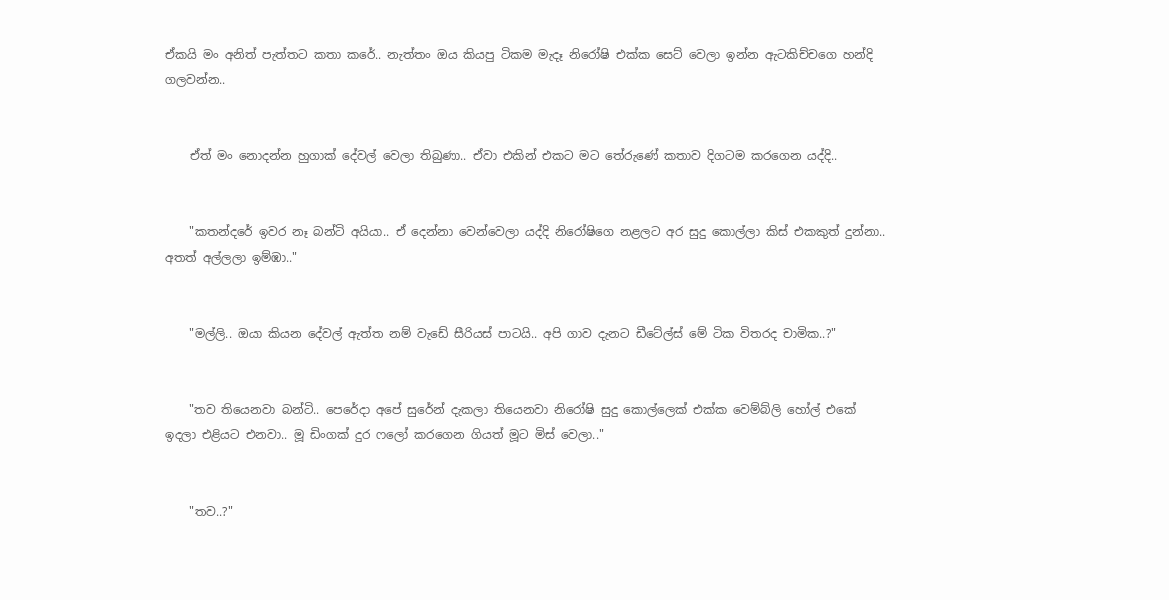ඒකයි මං අනිත් පැත්තට කතා කරේ.. නැත්තං ඔය කියපු ටිකම මැදෑ නිරෝෂි එක්ක සෙට් වෙලා ඉන්න ඇටකිච්චගෙ හන්දි ගලවන්න..


    ඒත් මං නොදන්න හුගාක් දේවල් වෙලා තිබුණා.. ඒවා එකින් එකට මට තේරුණේ කතාව දිගටම කරගෙන යද්දි..


    "කතන්දරේ ඉවර නෑ බන්ටි අයියා.. ඒ දෙන්නා වෙන්වෙලා යද්දි නිරෝෂිගෙ නළලට අර සුදු කොල්ලා කිස් එකකුත් දුන්නා.. අතත් අල්ලලා ඉම්ඹා.."


    "මල්ලි.. ඔයා කියන දේවල් ඇත්ත නම් වැඩේ සීරියස් පාටයි.. අපි ගාව දැනට ඩීටේල්ස් මේ ටික විතරද චාමික..?"


    "තව තියෙනවා බන්ටි.. පෙරේදා අපේ සුරේන් දැකලා තියෙනවා නිරෝෂි සුදු කොල්ලෙක් එක්ක වෙම්බ්ලි හෝල් එකේ ඉදලා එළියට එනවා.. මූ ඩිංගක් දුර ෆලෝ කරගෙන ගියත් මූට මිස් වෙලා.."


    "තව..?"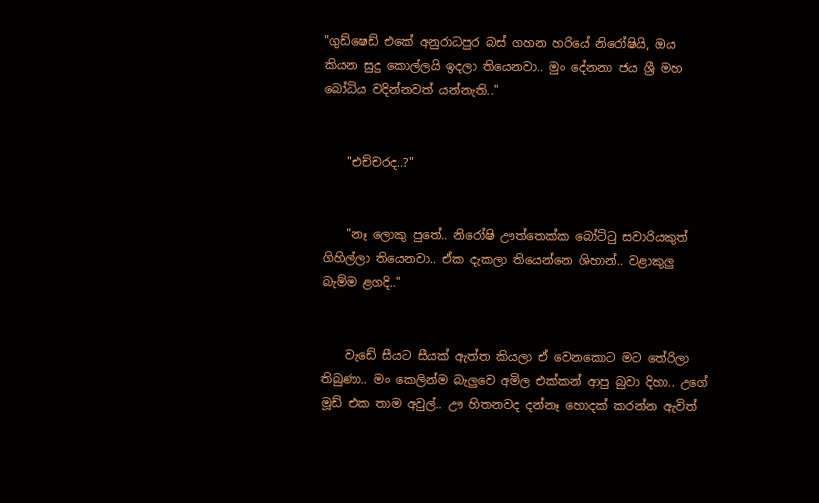"ගුඩ්ෂෙඩ් එකේ අනුරාධපුර බස් ගහන හරියේ නිරෝෂියි, ඔය කියන සුදු කොල්ලයි ඉදලා තියෙනවා.. මුං දේනනා ජය ශ්‍රී මහ බෝධිය වදින්නවත් යන්නැති.."


    "එච්චරද..?"


    "නෑ ලොකු පුතේ.. නිරෝෂි ඌත්තෙක්ක බෝට්ටු සවාරියකුත් ගිහිල්ලා තියෙනවා.. ඒක දැකලා තියෙන්නෙ ශිහාන්.. වළාකුලු බැම්ම ළගදි.."


    වැඩේ සීයට සීයක් ඇත්ත කියලා ඒ වෙනකොට මට තේරිලා තිබුණා.. මං කෙලින්ම බැලුවෙ අමිල එක්කන් ආපු බුවා දිහා.. උගේ මූඩ් එක තාම අවුල්.. ඌ හිතනවද දන්නෑ හොදක් කරන්න ඇවිත්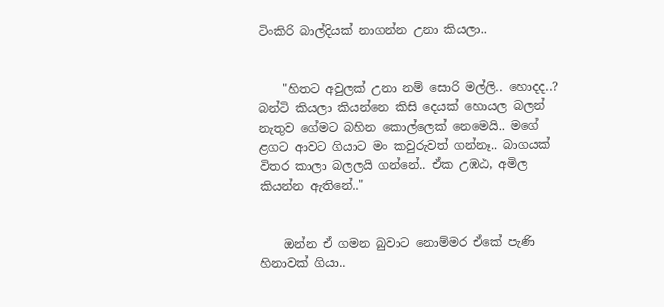ටිංකිරි බාල්දියක් නාගන්න උනා කියලා..


    "හිතට අවුලක් උනා නම් සොරි මල්ලි.. හොදද..? බන්ටි කියලා කියන්නෙ කිසි දෙයක් හොයල බලන් නැතුව ගේමට බහින කොල්ලෙක් නෙමෙයි.. මගේ ළගට ආවට ගියාට මං කවුරුවත් ගන්නෑ.. බාගයක් විතර කාලා බලලයි ගන්නේ.. ඒක උඹඨ, අමිල කියන්න ඇතිනේ.."


    ඔන්න ඒ ගමන බුවාට නොම්මර ඒකේ පැණි හිනාවක් ගියා..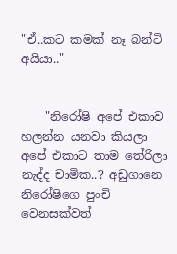"ඒ..කට කමක් නෑ බන්ටි අයියා.."


    "නිරෝෂි අපේ එකාව හලන්න යනවා කියලා අපේ එකාට තාම තේරිලා නැද්ද චාමික..? අඩුගානෙ නිරෝෂිගෙ පුංචි වෙනසක්වත්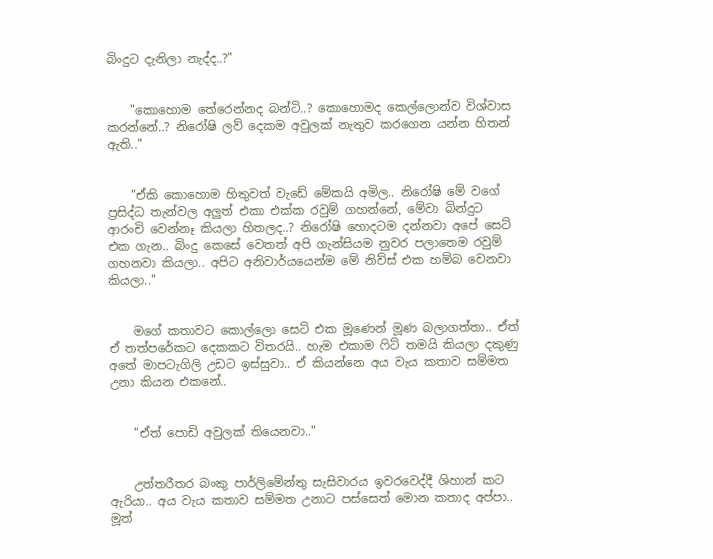බිංදුට දැනිලා නැද්ද..?"


    "කොහොම තේරෙන්නද බන්ටි..? කොහොමද කෙල්ලොන්ව විශ්වාස කරන්නේ..? නිරෝෂි ලව් දෙකම අවුලක් නැතුව කරගෙන යන්න හිතන් ඇති.."


    "ඒකි කොහොම හිතුවත් වැඩේ මේකයි අමිල.. නිරෝෂි මේ වගේ ප්‍රසිද්ධ තැන්වල අලුත් එකා එක්ක රවුම් ගහන්නේ, මේවා බින්දුට ආරංචි වෙන්නෑ කියලා හිතලද..? නිරෝෂි හොදටම දන්නවා අපේ සෙට් එක ගැන.. බිංදු කෙසේ වෙතත් අපි ගැන්සියම නුවර පලාතෙම රවුම් ගහනවා කියලා.. අපිට අනිවාර්යයෙන්ම මේ නිව්ස් එක හම්බ වෙනවා කියලා.."


    මගේ කතාවට කොල්ලො සෙට් එක මූණෙන් මූණ බලාගත්තා.. ඒත් ඒ තත්පරේකට දෙකකට විතරයි.. හැම එකාම ෆිට් තමයි කියලා දකුණු අතේ මාපටැගිලි උඩට ඉස්සුවා.. ඒ කියන්නෙ අය වැය කතාව සම්මත උනා කියන එකනේ..


    "ඒත් පොඩි අවුලක් තියෙනවා.."


    උත්තරීතර බංකු පාර්ලිමේන්තු සැසිවාරය ඉවරවෙද්දී ශිහාන් කට ඇරියා.. අය වැය කතාව සම්මත උනාට පස්සෙත් මොන කතාද අප්පා.. මූත්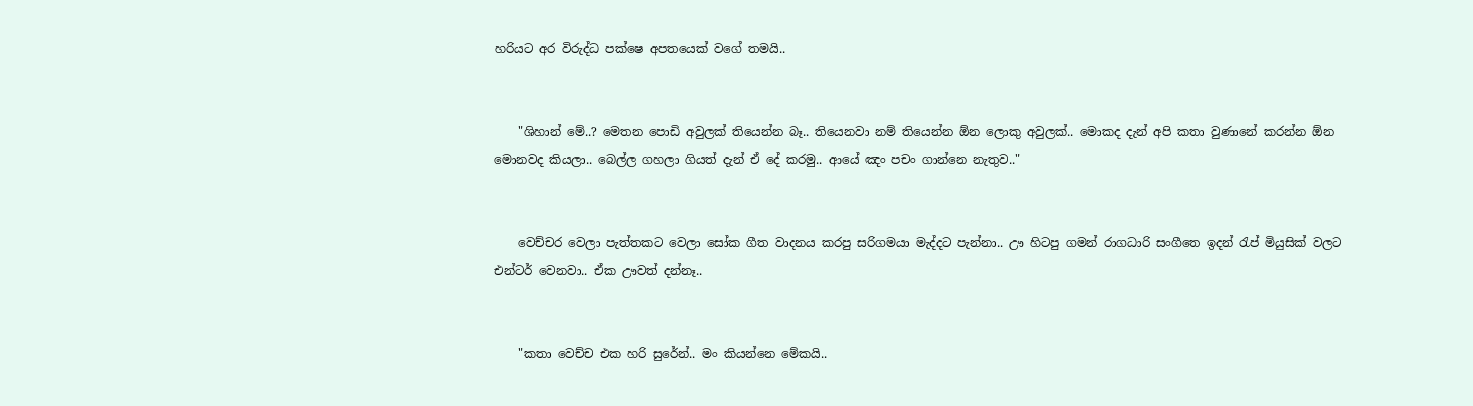හරියට අර විරුද්ධ පක්ෂෙ අපතයෙක් වගේ තමයි..


    "ශිහාන් මේ..? මෙතන පොඩි අවුලක් තියෙන්න බෑ.. තියෙනවා නම් තියෙන්න ඕන ලොකු අවුලක්.. මොකද දැන් අපි කතා වුණානේ කරන්න ඕන මොනවද කියලා.. බෙල්ල ගහලා ගියත් දැන් ඒ දේ කරමු.. ආයේ ඤං පචං ගාන්නෙ නැතුව.."


    වෙච්චර වෙලා පැත්තකට වෙලා සෝක ගීත වාදනය කරපු සරිගමයා මැද්දට පැන්නා.. ඌ හිටපු ගමන් රාගධාරි සංගීතෙ ඉදන් රැප් මියුසික් වලට එන්ටර් වෙනවා.. ඒක ඌවත් දන්නෑ..


    "කතා වෙච්ච එක හරි සුරේන්.. මං කියන්නෙ මේකයි..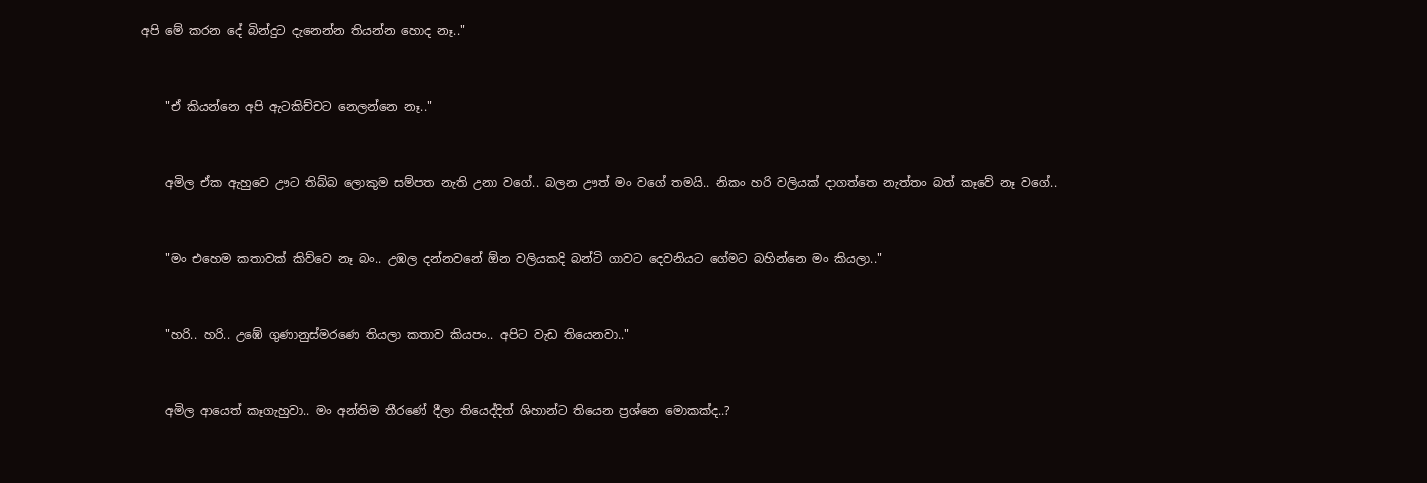අපි මේ කරන දේ බින්දුට දැනෙන්න තියන්න හොද නෑ.."


    "ඒ කියන්නෙ අපි ඇටකිච්චට නෙලන්නෙ නෑ.."


    අමිල ඒක ඇහුවෙ ඌට තිබ්බ ලොකුම සම්පත නැති උනා වගේ.. බලන ඌත් මං වගේ තමයි.. නිකං හරි වලියක් දාගත්තෙ නැත්තං බත් කෑවේ නෑ වගේ..


    "මං එහෙම කතාවක් කිව්වෙ නෑ බං.. උඹල දන්නවනේ ඕන වලියකදි බන්ටි ගාවට දෙවනියට ගේමට බහින්නෙ මං කියලා.."


    "හරි.. හරි.. උඹේ ගුණානුස්මරණෙ තියලා කතාව කියපං.. අපිට වැඩ තියෙනවා.."


    අමිල ආයෙත් කෑගැහුවා.. මං අන්තිම තීරණේ දීලා තියෙද්දිත් ශිහාන්ට තියෙන ප්‍රශ්නෙ මොකක්ද..?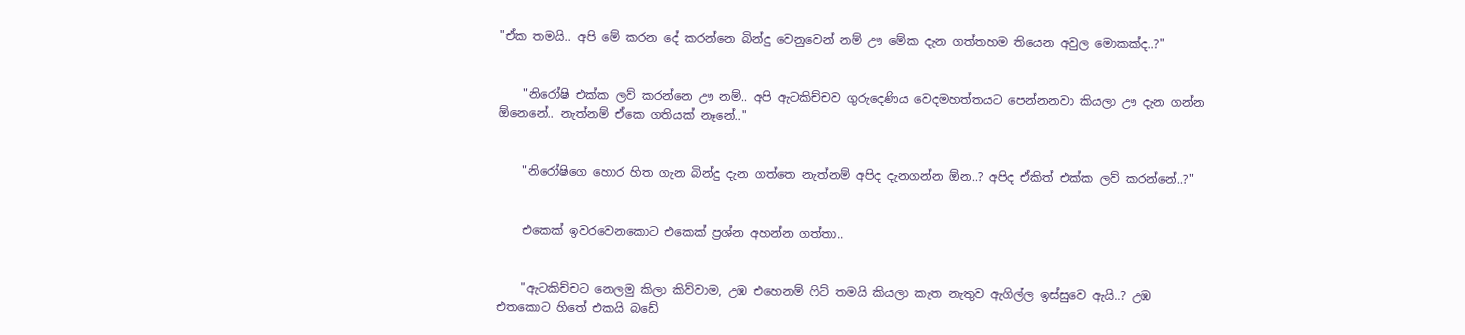"ඒක තමයි.. අපි මේ කරන දේ කරන්නෙ බින්දු වෙනුවෙන් නම් ඌ මේක දැන ගත්තහම තියෙන අවුල මොකක්ද..?"


    "නිරෝෂි එක්ක ලව් කරන්නෙ ඌ නම්.. අපි ඇටකිච්චව ගුරුදෙණිය වෙදමහත්තයට පෙන්නනවා කියලා ඌ දැන ගන්න ඕනෙනේ.. නැත්නම් ඒකෙ ගතියක් නෑනේ.."


    "නිරෝෂිගෙ හොර හිත ගැන බින්දු දැන ගත්තෙ නැත්නම් අපිද දැනගන්න ඕන..? අපිද ඒකිත් එක්ක ලව් කරන්නේ..?"


    එකෙක් ඉවරවෙනකොට එකෙක් ප්‍රශ්න අහන්න ගත්තා..


    "ඇටකිච්චට නෙලමු කිලා කිව්වාම, උඹ එහෙනම් ෆිට් තමයි කියලා කැත නැතුව ඇගිල්ල ඉස්සුවෙ ඇයි..? උඹ එතකොට හිතේ එකයි බඩේ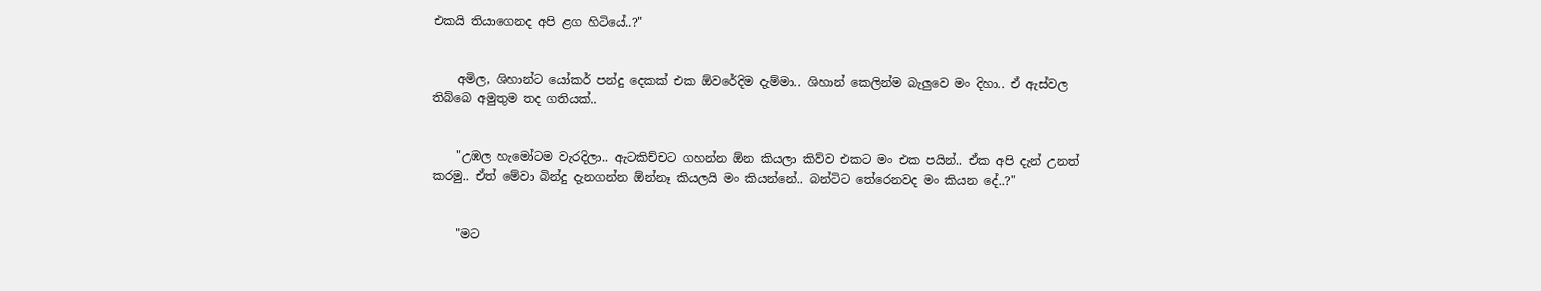එකයි තියාගෙනද අපි ළග හිටියේ..?"


    අමිල, ශිහාන්ට යෝකර් පන්දු දෙකක් එක ඕවරේදිම දැම්මා.. ශිහාන් කෙලින්ම බැලුවෙ මං දිහා.. ඒ ඇස්වල තිබ්බෙ අමුතුම තද ගතියක්..


    "උඹල හැමෝටම වැරදිලා.. ඇටකිච්චට ගහන්න ඕන කියලා කිව්ව එකට මං එක පයින්.. ඒක අපි දැන් උනත් කරමු.. ඒත් මේවා බින්දු දැනගන්න ඕන්නෑ කියලයි මං කියන්නේ.. බන්ටිට තේරෙනවද මං කියන දේ..?"


    "මට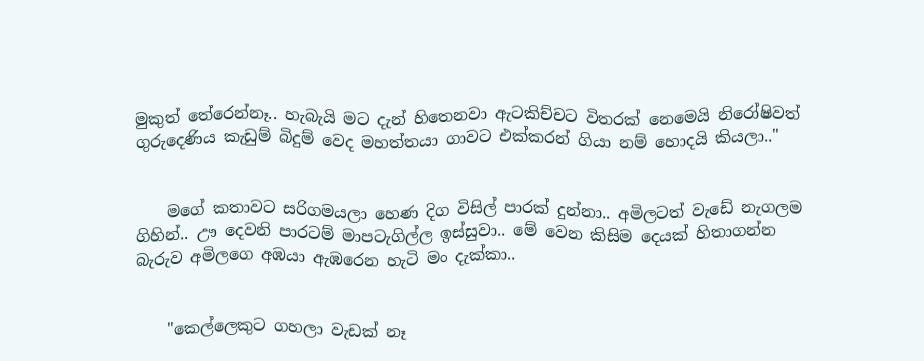මුකුත් තේරෙන්නෑ.. හැබැයි මට දැන් හිතෙනවා ඇටකිච්චට විතරක් නෙමෙයි නිරෝෂිවත් ගුරුදෙණිය කැඩුම් බිදුම් වෙද මහත්තයා ගාවට එක්කරන් ගියා නම් හොදයි කියලා.."


    මගේ කතාවට සරිගමයලා හෙණ දිග විසිල් පාරක් දුන්නා.. අමිලටත් වැඩේ නැගලම ගිහින්.. ඌ දෙවනි පාරටම් මාපටැගිල්ල ඉස්සුවා.. මේ වෙන කිසිම දෙයක් හිතාගන්න බැරුව අමිලගෙ අඹයා ඇඹරෙන හැටි මං දැක්කා..


    "කෙල්ලෙකුට ගහලා වැඩක් නෑ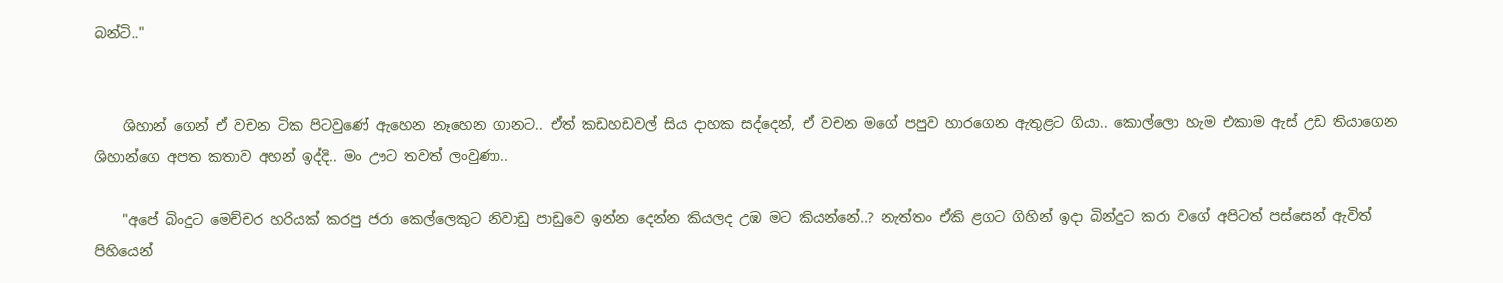බන්ටි.."


    ශිහාන් ගෙන් ඒ වචන ටික පිටවුණේ ඇහෙන නෑහෙන ගානට.. ඒත් කඩහඩවල් සිය දාහක සද්දෙන්, ඒ වචන මගේ පපුව හාරගෙන ඇතුළට ගියා.. කොල්ලො හැම එකාම ඇස් උඩ තියාගෙන ශිහාන්ගෙ අපත කතාව අහන් ඉද්දි.. මං ඌට තවත් ලංවුණා..

    "අපේ බිංදුට මෙච්චර හරියක් කරපු ජරා කෙල්ලෙකුට නිවාඩු පාඩුවෙ ඉන්න දෙන්න කියලද උඹ මට කියන්නේ..? නැත්තං ඒකි ළගට ගිහින් ඉදා බින්දුට කරා වගේ අපිටත් පස්සෙන් ඇවිත් පිහියෙන්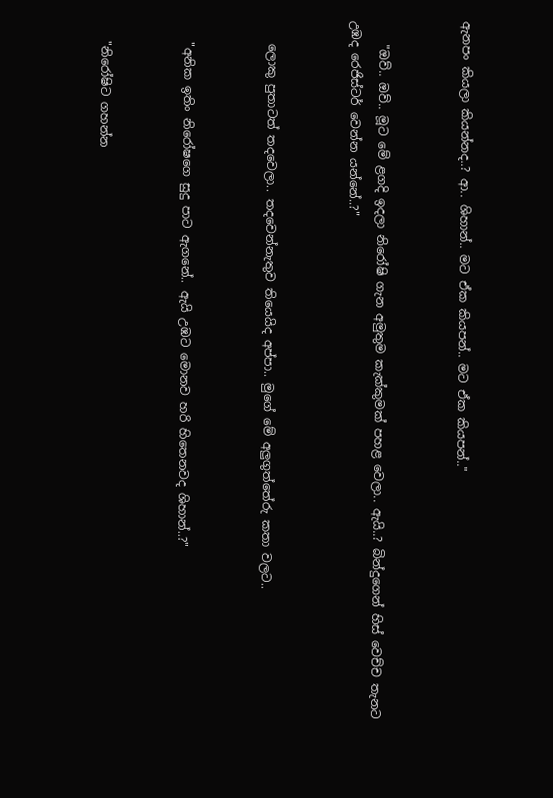ඇනපං කියලා කියන්නද..? ආ.. ශිහාන්.. මට ඒක කියපන්.. මට ඒක කියපන්.."


    "ඔව්.. ඔව්.. මූට මේ ළගදි ඉදලා නිරෝෂි ගැන අමුතුම කැක්කුමක් පහළ වෙලා.. ඇයි..? බින්දුගෙන් හිස් වෙච්ච තැනට උඹද රෙජිස්ටර් වෙන්න යන්නේ..?"


    ලොකු පුතාටත් තදවෙලා.. තදවෙන්නැතුව තියෙයිද අප්පා.. මුගේ මේ අලුගුත්තේරු කතා වලට..


    "අනික ඉතිං නිරෝෂගෙ සුදු පාට ඇගනේ.. ඇයි උඹට මොනව හරි හිතෙනවද ශිහාන්..?"


    "නිරෝෂිට ගහන්න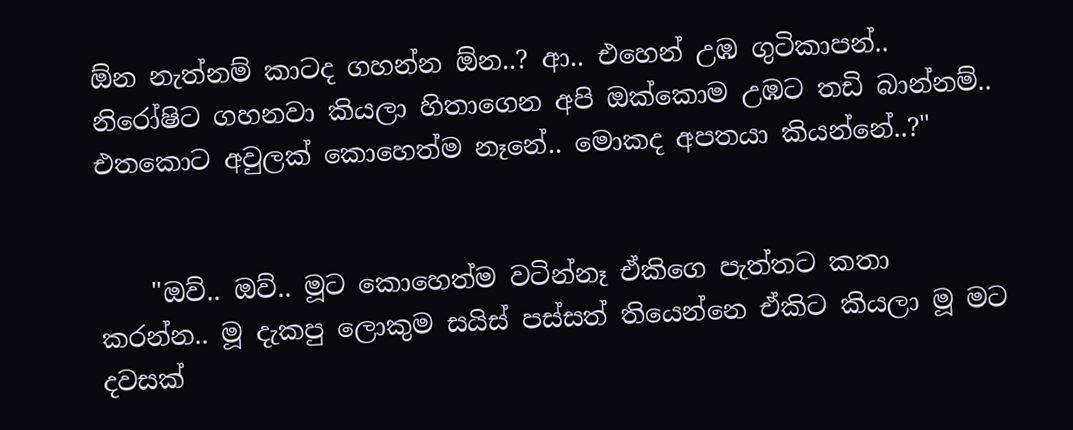ඕන නැත්නම් කාටද ගහන්න ඕන..? ආ.. එහෙන් උඹ ගුටිකාපන්.. නිරෝෂිට ගහනවා කියලා හිතාගෙන අපි ඔක්කොම උඹට තඩි බාන්නම්.. එතකොට අවුලක් කොහෙත්ම නෑනේ.. මොකද අපතයා කියන්නේ..?"


    "ඔව්.. ඔව්.. මූට කොහෙත්ම වටින්නෑ ඒකිගෙ පැත්තට කතා කරන්න.. මූ දැකපු ලොකුම සයිස් පස්සත් තියෙන්නෙ ඒකිට කියලා මූ මට දවසක්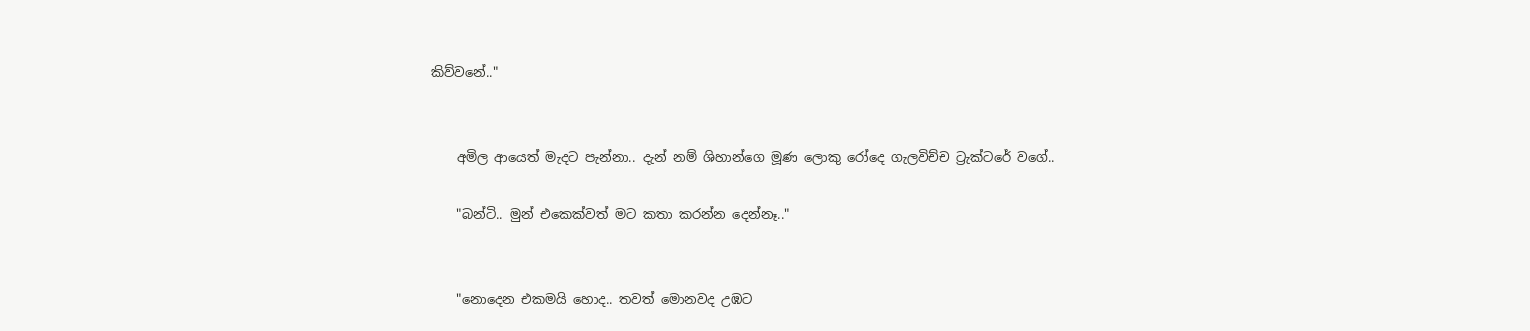කිව්වනේ.."


    අමිල ආයෙත් මැදට පැන්නා.. දැන් නම් ශිහාන්ගෙ මූණ ලොකු රෝදෙ ගැලවිච්ච ට්‍රැක්ටරේ වගේ..

    "බන්ටි.. මුන් එකෙක්වත් මට කතා කරන්න දෙන්නෑ.."


    "නොදෙන එකමයි හොද.. තවත් මොනවද උඹට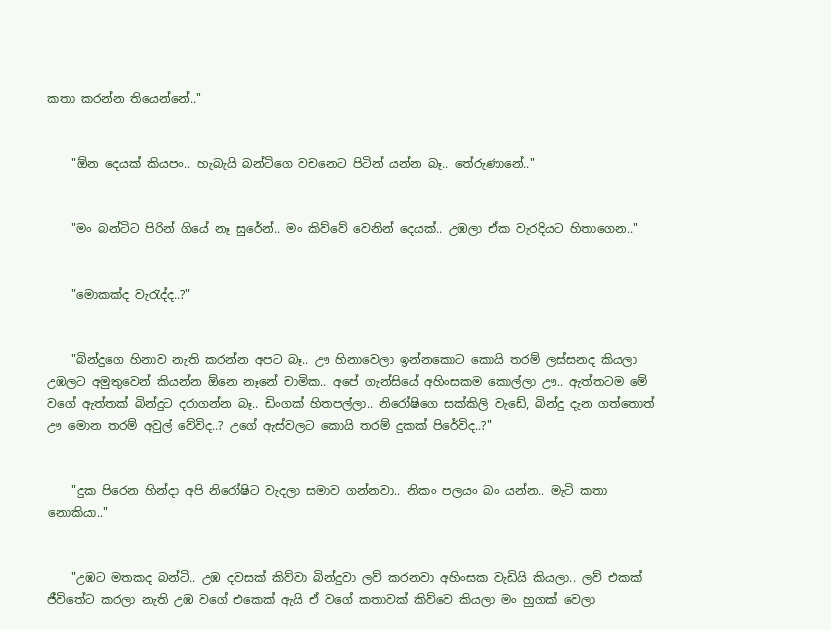කතා කරන්න තියෙන්නේ.."


    "ඕන දෙයක් කියපං.. හැබැයි බන්ටිගෙ වචනෙට පිටින් යන්න බෑ.. තේරුණානේ.."


    "මං බන්ටිට පිරින් ගියේ නෑ සුරේන්.. මං කිව්වේ වෙනින් දෙයක්.. උඹලා ඒක වැරදියට හිතාගෙන.."


    "මොකක්ද වැරැද්ද..?"


    "බින්දුගෙ හිනාව නැති කරන්න අපට බෑ.. ඌ හිනාවෙලා ඉන්නකොට කොයි තරම් ලස්සනද කියලා උඹලට අමුතුවෙන් කියන්න ඕනෙ නෑනේ චාමික.. අපේ ගැන්සියේ අහිංසකම කොල්ලා ඌ.. ඇත්තටම මේ වගේ ඇත්තක් බින්දුට දරාගන්න බෑ.. ඩිංගක් හිතපල්ලා.. නිරෝෂිගෙ සක්කිලි වැඩේ, බින්දු දැන ගත්තොත් ඌ මොන තරම් අවුල් වේවිද..? උගේ ඇස්වලට කොයි තරම් දුකක් පිරේවිද..?"


    "දුක පිරෙන හින්දා අපි නිරෝෂිට වැදලා සමාව ගන්නවා.. නිකං පලයං බං යන්න.. මැටි කතා නොකියා.."


    "උඹට මතකද බන්ටි.. උඹ දවසක් කිව්වා බින්දුවා ලව් කරනවා අහිංසක වැඩියි කියලා.. ලව් එකක් ජීවිතේට කරලා නැති උඹ වගේ එකෙක් ඇයි ඒ වගේ කතාවක් කිව්වෙ කියලා මං හුගක් වෙලා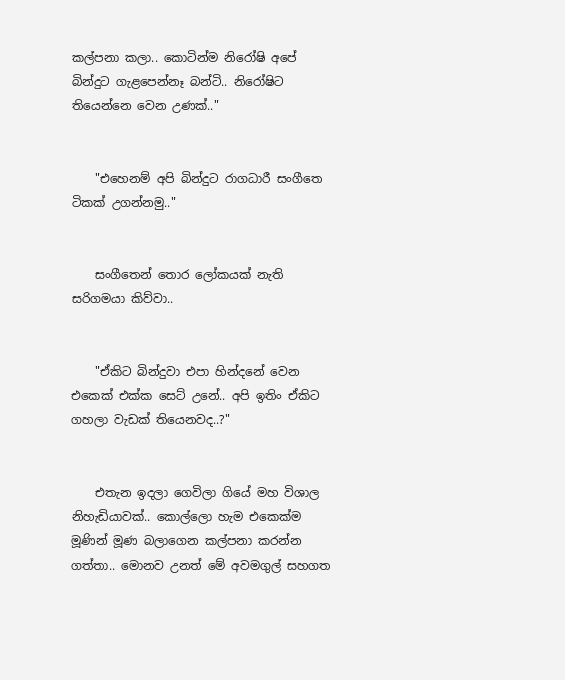කල්පනා කලා.. කොටින්ම නිරෝෂි අපේ බින්දුට ගැළපෙන්නෑ බන්ටි.. නිරෝෂිට තියෙන්නෙ වෙන උණක්.."


    "එහෙනම් අපි බින්දුට රාගධාරී සංගීතෙ ටිකක් උගන්නමු.."


    සංගීතෙන් තොර ලෝකයක් නැති සරිගමයා කිව්වා..


    "ඒකිට බින්දුවා එපා හින්දනේ වෙන එකෙක් එක්ක සෙට් උනේ.. අපි ඉතිං ඒකිට ගහලා වැඩක් තියෙනවද..?"


    එතැන ඉදලා ගෙවිලා ගියේ මහ විශාල නිහැඩියාවක්.. කොල්ලො හැම එකෙක්ම මූණින් මූණ බලාගෙන කල්පනා කරන්න ගත්තා.. මොනව උනත් මේ අවමගුල් සහගත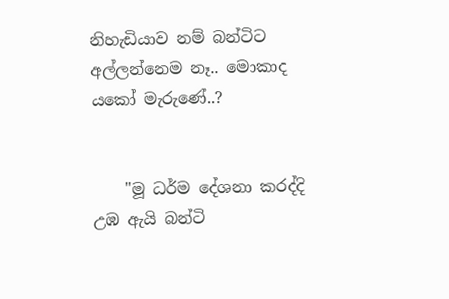නිහැඩියාව නම් බන්ටිට අල්ලන්නෙම නෑ.. මොකාද යකෝ මැරුණේ..?


    "මූ ධර්ම දේශනා කරද්දි උඹ ඇයි බන්ටි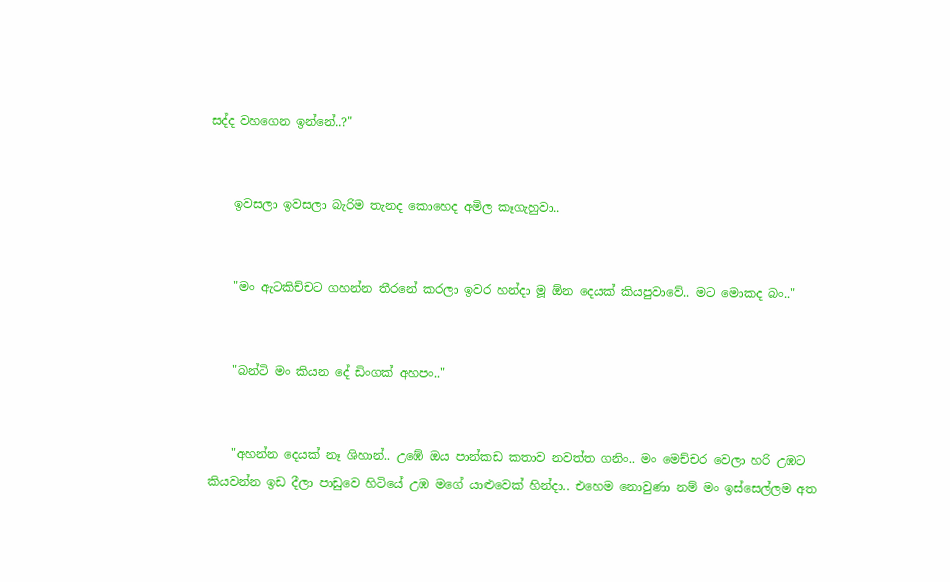සද්ද වහගෙන ඉන්නේ..?"


    ඉවසලා ඉවසලා බැරිම තැනද කොහෙද අමිල කෑගැහුවා..


    "මං ඇටකිච්චට ගහන්න තීරනේ කරලා ඉවර හන්දා මූ ඕන දෙයක් කියපුවාවේ.. මට මොකද බං.."


    "බන්ටි මං කියන දේ ඩිංගක් අහපං.."


    "අහන්න දෙයක් නෑ ශිහාන්.. උඹේ ඔය පාන්කඩ කතාව නවත්ත ගනිං.. මං මෙච්චර වෙලා හරි උඹට කියවන්න ඉඩ දීලා පාඩුවෙ හිටියේ උඹ මගේ යාළුවෙක් හින්දා.. එහෙම නොවුණා නම් මං ඉස්සෙල්ලම අත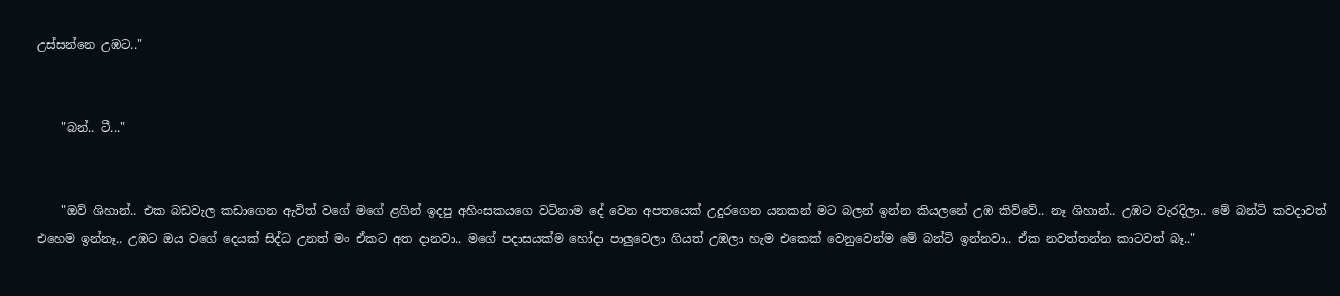උස්සන්නෙ උඹට.."


    "බන්.. ටී..."


    "ඔව් ශිහාන්.. එක බඩවැල කඩාගෙන ඇවිත් වගේ මගේ ළගින් ඉදපු අහිංසකයගෙ වටිනාම දේ වෙන අපතයෙක් උදුරගෙන යනකන් මට බලන් ඉන්න කියලනේ උඹ කිව්වේ.. නෑ ශිහාන්.. උඹට වැරදිලා.. මේ බන්ටි කවදාවත් එහෙම ඉන්නෑ.. උඹට ඔය වගේ දෙයක් සිද්ධ උනත් මං ඒකට අත දානවා.. මගේ පදාසයක්ම හෝදා පාලුවෙලා ගියත් උඹලා හැම එකෙක් වෙනුවෙන්ම මේ බන්ටි ඉන්නවා.. ඒක නවත්තන්න කාටවත් බෑ.."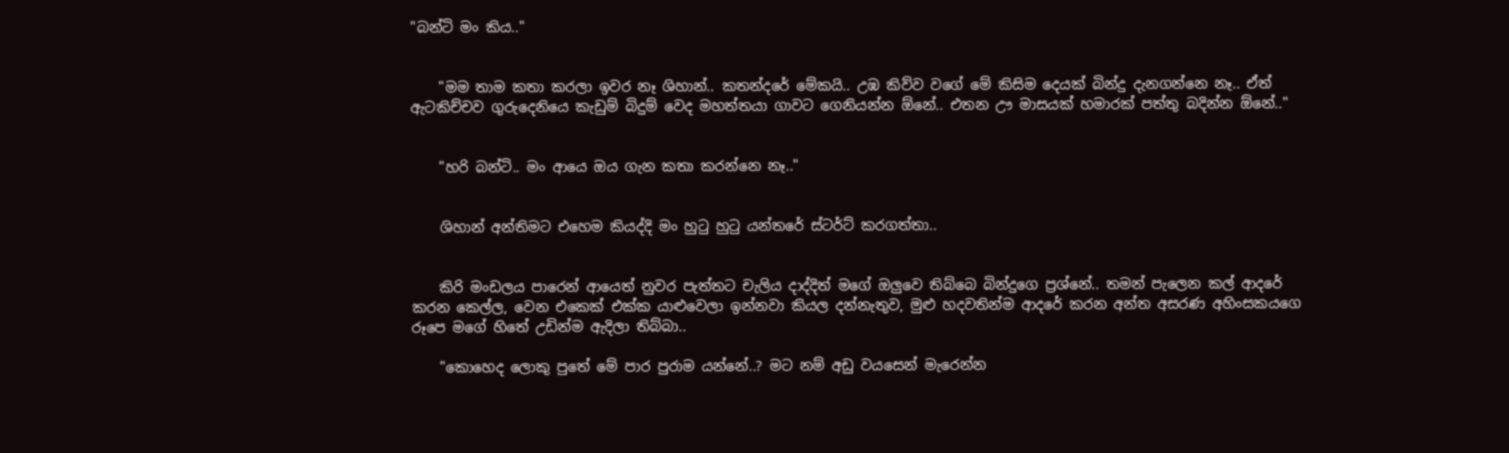"බන්ටි මං කිය.."


    "මම තාම කතා කරලා ඉවර නෑ ශිහාන්.. කතන්දරේ මේකයි.. උඹ කිව්ව වගේ මේ කිසිම දෙයක් බින්දු දැනගන්නෙ නෑ.. ඒත් ඇටකිච්චව ගුරුදෙනියෙ කැඩුම් බිදුම් වෙද මහත්තයා ගාවට ගෙනියන්න ඕනේ.. එතන ඌ මාසයක් හමාරක් පත්තු බදින්න ඕනේ.."


    "හරි බන්ටි.. මං ආයෙ ඔය ගැන කතා කරන්නෙ නෑ.."


    ශිහාන් අන්තිමට එහෙම කියද්දි මං හුටු හුටු යන්තරේ ස්ටර්ට් කරගත්තා..


    කිරි මංඩලය පාරෙන් ආයෙත් නුවර පැත්තට චැලිය දාද්දිත් මගේ ඔලුවෙ තිබ්බෙ බින්දුගෙ ප්‍රශ්නේ.. තමන් පැලෙන කල් ආදරේ කරන කෙල්ල, වෙන එකෙක් එක්ක යාළුවෙලා ඉන්නවා කියල දන්නැතුව, මුළු හදවතින්ම ආදරේ කරන අන්ත අසරණ අහිංසකයගෙ රූපෙ මගේ හිතේ උඩින්ම ඇදිලා තිබ්බා..

    "කොහෙද ලොකු පුතේ මේ පාර පුරාම යන්නේ..? මට නම් අඩු වයසෙන් මැරෙන්න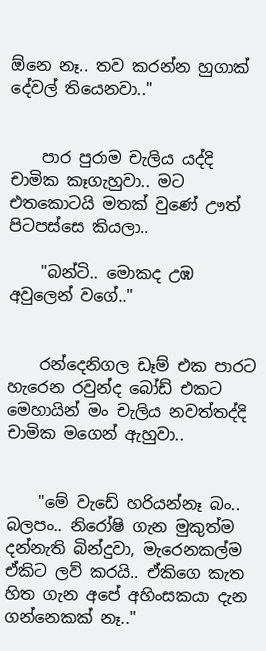ඕනෙ නෑ.. තව කරන්න හුගාක් දේවල් තියෙනවා.."


    පාර පුරාම චැලිය යද්දි චාමික කෑගැහුවා.. මට එතකොටයි මතක් වුණේ ඌත් පිටපස්සෙ කියලා..

    "බන්ටි.. මොකද උඹ අවුලෙන් වගේ.."


    රන්දෙනිගල ඩෑම් එක පාරට හැරෙන රවුන්ද බෝඩ් එකට මෙහායින් මං චැලිය නවත්තද්දි චාමික මගෙන් ඇහුවා..


    "මේ වැඩේ හරියන්නෑ බං.. බලපං.. නිරෝෂි ගැන මුකුත්ම දන්නැති බින්දුවා, මැරෙනකල්ම ඒකිට ලව් කරයි.. ඒකිගෙ කැත හිත ගැන අපේ අහිංසකයා දැන ගන්නෙකක් නෑ.."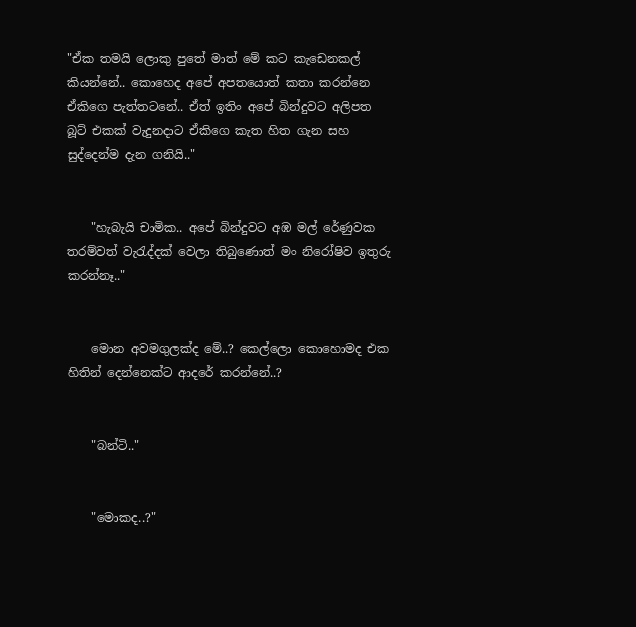"ඒක තමයි ලොකු පුතේ මාත් මේ කට කැඩෙනකල් කියන්නේ.. කොහෙද අපේ අපතයොත් කතා කරන්නෙ ඒකිගෙ පැත්තටනේ.. ඒත් ඉතිං අපේ බින්දුවට අලිපත බූට් එකක් වැදුනදාට ඒකිගෙ කැත හිත ගැන සහ සුද්දෙන්ම දැන ගනියි.."


    "හැබැයි චාමික.. අපේ බින්දුවට අඹ මල් රේණුවක තරම්වත් වැරැද්දක් වෙලා තිබුණොත් මං නිරෝෂිව ඉතුරු කරන්නෑ.."


    මොන අවමගුලක්ද මේ..? කෙල්ලො කොහොමද එක හිතින් දෙන්නෙක්ට ආදරේ කරන්නේ..?


    "බන්ටි.."


    "මොකද..?"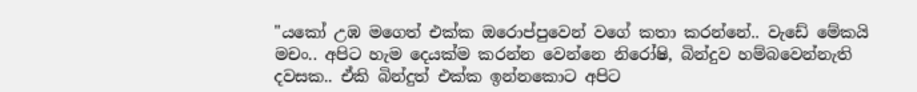"යකෝ උඹ මගෙත් එක්ක ඔරොප්පුවෙන් වගේ කතා කරන්නේ.. වැඩේ මේකයි මචං.. අපිට හැම දෙයක්ම කරන්න වෙන්නෙ නිරෝෂි, බින්දුව හම්බවෙන්නැති දවසක.. ඒකි බින්දුත් එක්ක ඉන්නකොට අපිට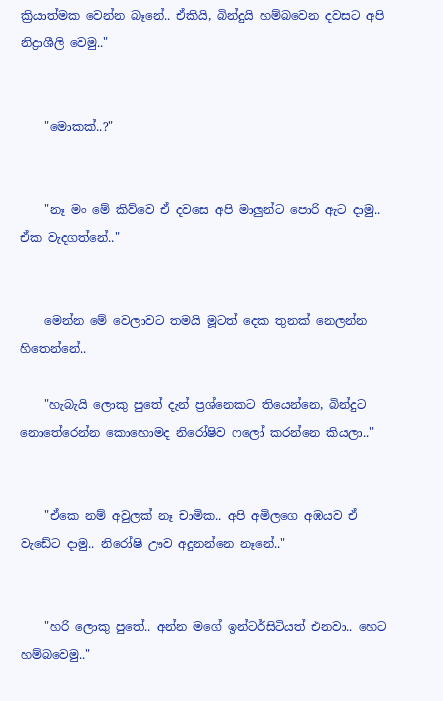ක්‍රියාත්මක වෙන්න බෑනේ.. ඒකියි, බින්දුයි හම්බවෙන දවසට අපි නිද්‍රාශීලි වෙමු.."


    "මොකක්..?"


    "නෑ මං මේ කිව්වෙ ඒ දවසෙ අපි මාලුන්ට පොරි ඇට දාමු.. ඒක වැදගත්නේ.."


    මෙන්න මේ වෙලාවට තමයි මූටත් දෙක තුනක් නෙලන්න හිතෙන්නේ..

    "හැබැයි ලොකු පුතේ දැන් ප්‍රශ්නෙකට තියෙන්නෙ, බින්දුට නොතේරෙන්න කොහොමද නිරෝෂිව ෆලෝ කරන්නෙ කියලා.."


    "ඒකෙ නම් අවුලක් නෑ චාමික.. අපි අමිලගෙ අඹයව ඒ වැඩේට දාමු.. නිරෝෂි ඌව අදුනන්නෙ නෑනේ.."


    "හරි ලොකු පුතේ.. අන්න මගේ ඉන්ටර්සිටියත් එනවා.. හෙට හම්බවෙමු.."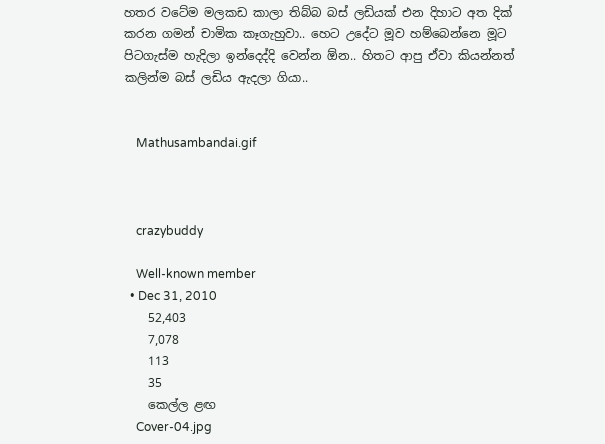හතර වටේම මලකඩ කාලා තිබ්බ බස් ලඩියක් එන දිහාට අත දික් කරන ගමන් චාමික කෑගැහුවා.. හෙට උදේට මූව හම්බෙන්නෙ මූට පිටගැස්ම හැදිලා ඉන්දෙද්දි වෙන්න ඕන.. හිතට ආපු ඒවා කියන්නත් කලින්ම බස් ලඩිය ඇදලා ගියා..


    Mathusambandai.gif



    crazybuddy

    Well-known member
  • Dec 31, 2010
    52,403
    7,078
    113
    35
    කෙල්ල ළඟ
    Cover-04.jpg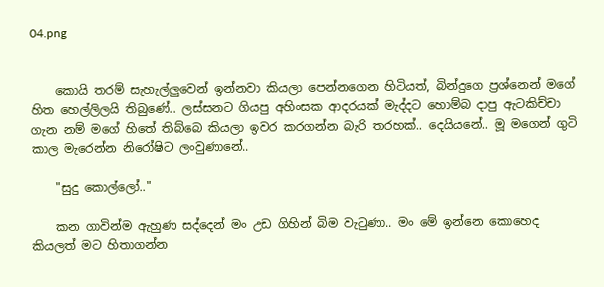04.png


    කොයි තරම් සැහැල්ලුවෙන් ඉන්නවා කියලා පෙන්නගෙන හිටියත්, බින්දුගෙ ප්‍රශ්නෙන් මගේ හිත හෙල්ලිලයි තිබුණේ.. ලස්සනට ගියපු අහිංසක ආදරයක් මැද්දට හොම්බ දාපු ඇටකිච්චා ගැන නම් මගේ හිතේ තිබ්බෙ කියලා ඉවර කරගන්න බැරි තරහක්.. දෙයියනේ.. මූ මගෙන් ගුටි කාල මැරෙන්න නිරෝෂිට ලංවුණානේ..

    "සුදු කොල්ලෝ.."

    කන ගාවින්ම ඇහුණ සද්දෙන් මං උඩ ගිහින් බිම වැටුණා.. මං මේ ඉන්නෙ කොහෙද කියලත් මට හිතාගන්න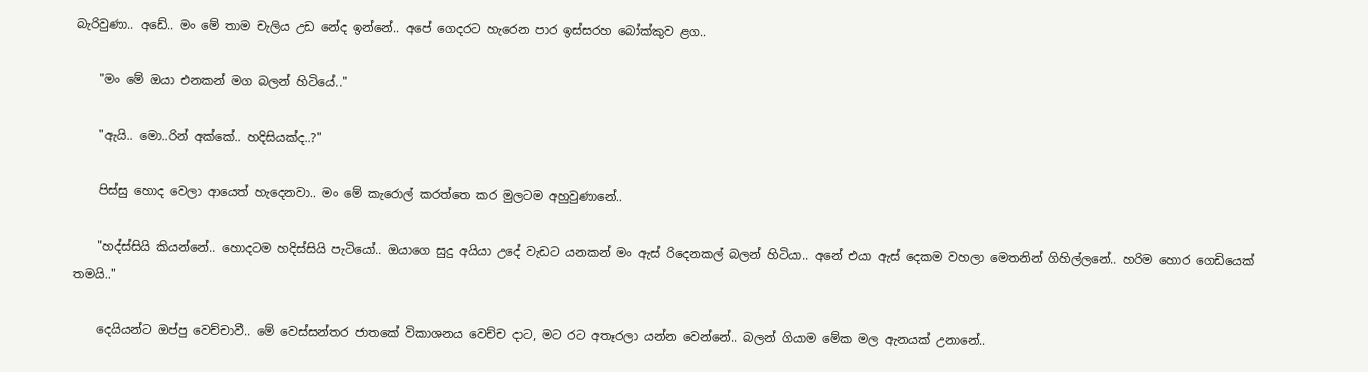බැරිවුණා.. අඩේ.. මං මේ තාම චැලිය උඩ නේද ඉන්නේ.. අපේ ගෙදරට හැරෙන පාර ඉස්සරහ බෝක්කුව ළග..

    "මං මේ ඔයා එනකන් මග බලන් හිටියේ.."

    "ඇයි.. මො..රින් අක්කේ.. හදිසියක්ද..?"

    පිස්සු හොද වෙලා ආයෙත් හැදෙනවා.. මං මේ කැරොල් කරත්තෙ කර මුලටම අහුවුණානේ..

    "හද්ස්සියි කියන්නේ.. හොදටම හදිස්සියි පැටියෝ.. ඔයාගෙ සුදු අයියා උදේ වැඩට යනකන් මං ඇස් රිදෙනකල් බලන් හිටියා.. අනේ එයා ඇස් දෙකම වහලා මෙතනින් ගිහිල්ලනේ.. හරිම හොර ගෙඩියෙක් තමයි.."

    දෙයියන්ට ඔප්පු වෙච්චාවී.. මේ වෙස්සන්තර ජාතකේ විකාශනය වෙච්ච දාට, මට රට අතෑරලා යන්න වෙන්නේ.. බලන් ගියාම මේක මල ඇනයක් උනානේ..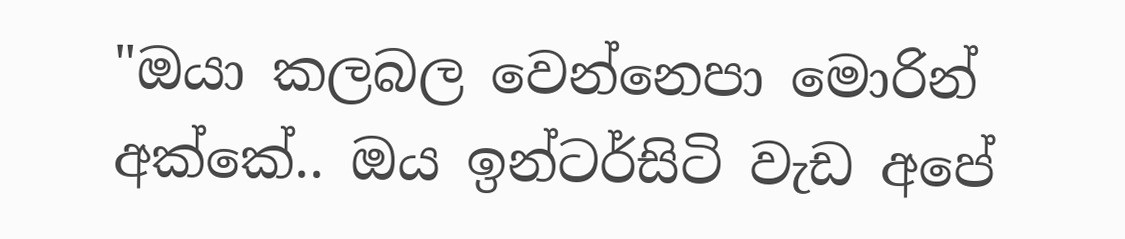"ඔයා කලබල වෙන්නෙපා මොරින් අක්කේ.. ඔය ඉන්ටර්සිටි වැඩ අපේ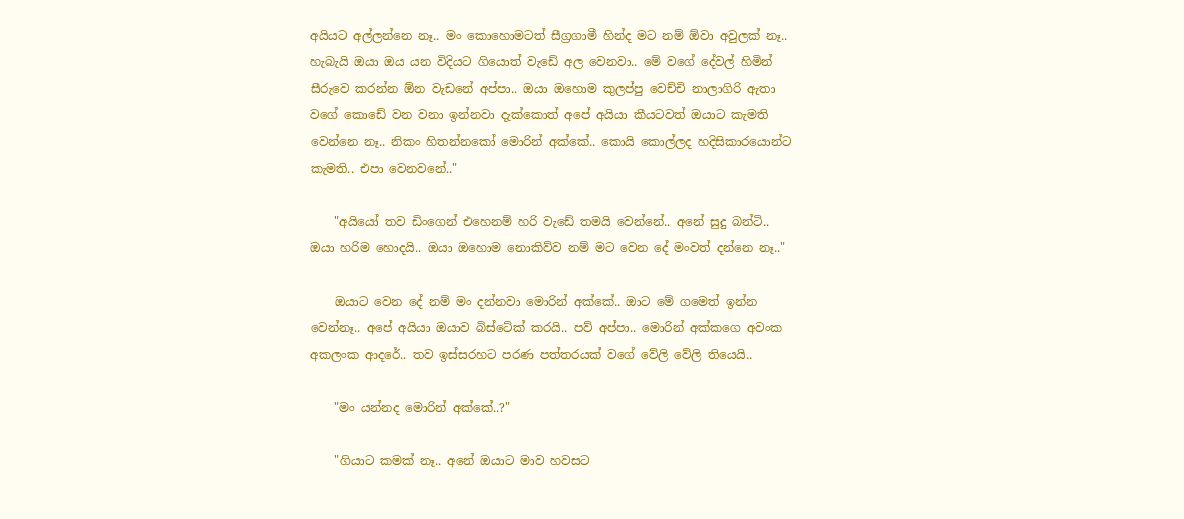අයියට අල්ලන්නෙ නෑ.. මං කොහොමටත් සීග්‍රගාමී හින්ද මට නම් ඕවා අවුලක් නෑ.. හැබැයි ඔයා ඔය යන විදියට ගියොත් වැඩේ අල වෙනවා.. මේ වගේ දේවල් හිමින් සීරුවෙ කරන්න ඕන වැඩනේ අප්පා.. ඔයා ඔහොම කුලප්පු වෙච්චි නාලාගිරි ඇතා වගේ කොඩේ වන වනා ඉන්නවා දැක්කොත් අපේ අයියා කීයටවත් ඔයාට කැමති වෙන්නෙ නෑ.. නිකං හිතන්නකෝ මොරින් අක්කේ.. කොයි කොල්ලද හදිසිකාරයොන්ට කැමති.. එපා වෙනවනේ.."

    "අයියෝ තව ඩිංගෙන් එහෙනම් හරි වැඩේ තමයි වෙන්නේ.. අනේ සුදු බන්ටි.. ඔයා හරිම හොදයි.. ඔයා ඔහොම නොකිව්ව නම් මට වෙන දේ මංවත් දන්නෙ නෑ.."

    ඔයාට වෙන දේ නම් මං දන්නවා මොරින් අක්කේ.. ඔාට මේ ගමෙත් ඉන්න වෙන්නෑ.. අපේ අයියා ඔයාව බිස්ටේක් කරයි.. පව් අප්පා.. මොරින් අක්කගෙ අවංක අකලංක ආදරේ.. තව ඉස්සරහට පරණ පත්තරයක් වගේ වේලි වේලි තියෙයි..

    "මං යන්නද මොරින් අක්කේ..?"

    "ගියාට කමක් නෑ.. අනේ ඔයාට මාව හවසට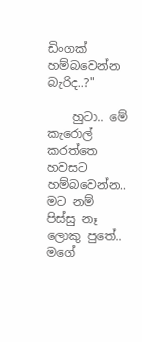ඩිංගක් හම්බවෙන්න බැරිද..?"

    හුටා.. මේ කැරොල් කරත්තෙ හවසට හම්බවෙන්න.. මට නම් පිස්සු නෑ ලොකු පුතේ.. මගේ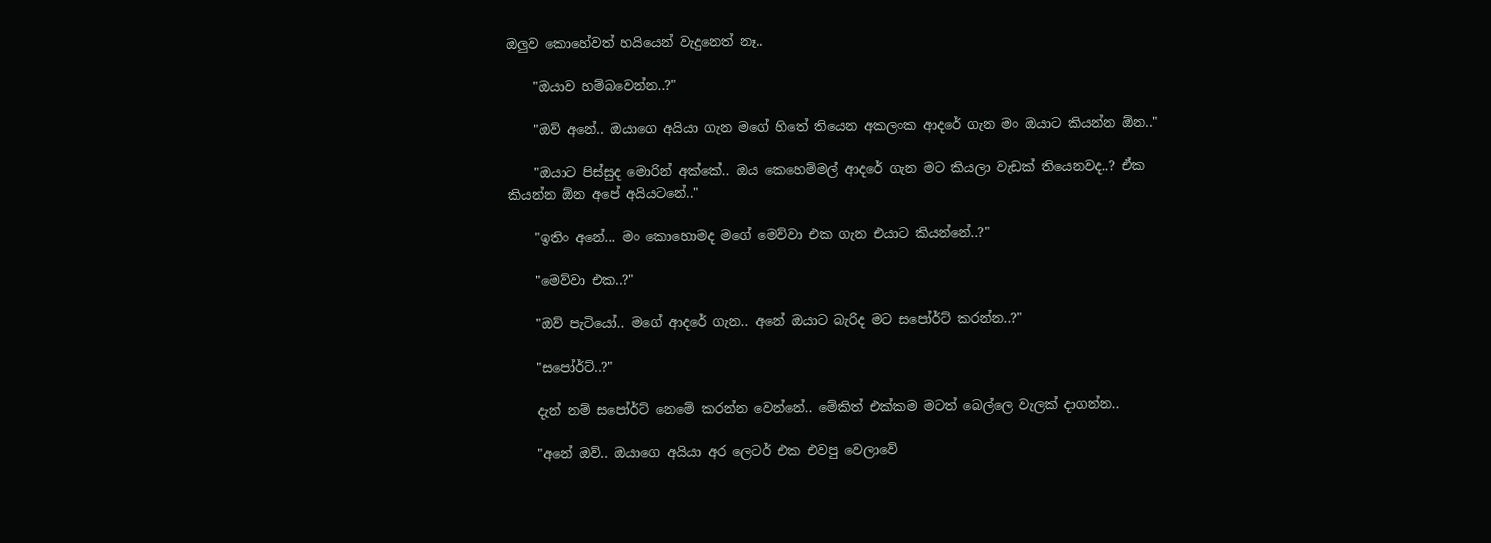ඔලුව කොහේවත් හයියෙන් වැදුනෙත් නෑ..

    "ඔයාව හම්බවෙන්න..?"

    "ඔව් අනේ.. ඔයාගෙ අයියා ගැන මගේ හිතේ තියෙන අකලංක ආදරේ ගැන මං ඔයාට කියන්න ඕන.."

    "ඔයාට පිස්සුද මොරින් අක්කේ.. ඔය කෙහෙම්මල් ආදරේ ගැන මට කියලා වැඩක් තියෙනවද..? ඒක කියන්න ඕන අපේ අයියටනේ.."

    "ඉතිං අනේ... මං කොහොමද මගේ මෙව්වා එක ගැන එයාට කියන්නේ..?"

    "මෙව්වා එක..?"

    "ඔව් පැටියෝ.. මගේ ආදරේ ගැන.. අනේ ඔයාට බැරිද මට සපෝර්ට් කරන්න..?"

    "සපෝර්ට්..?"

    දැන් නම් සපෝර්ට් නෙමේ කරන්න වෙන්නේ.. මේකිත් එක්කම මටත් බෙල්ලෙ වැලක් දාගන්න..

    "අනේ ඔව්.. ඔයාගෙ අයියා අර ලෙටර් එක එවපු වෙලාවේ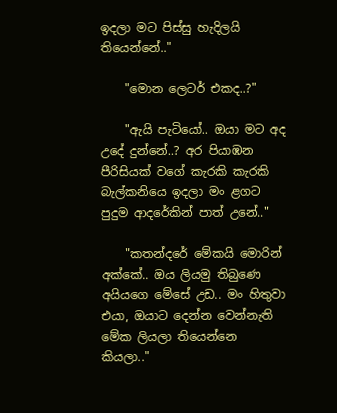ඉදලා මට පිස්සු හැදිලයි තියෙන්නේ.."

    "මොන ලෙටර් එකද..?"

    "ඇයි පැටියෝ.. ඔයා මට අද උදේ දුන්නේ..? අර පියාඹන පීරිසියක් වගේ කැරකි කැරකි බැල්කනියෙ ඉදලා මං ළගට පුදුම ආදරේකින් පාත් උනේ.."

    "කතන්දරේ මේකයි මොරින් අක්කේ.. ඔය ලියමු තිබුණෙ අයියගෙ මේසේ උඩ.. මං හිතුවා එයා, ඔයාට දෙන්න වෙන්නැති මේක ලියලා තියෙන්නෙ කියලා.."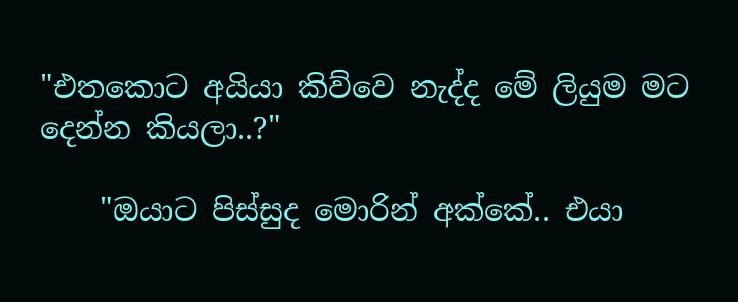"එතකොට අයියා කිව්වෙ නැද්ද මේ ලියුම මට දෙන්න කියලා..?"

    "ඔයාට පිස්සුද මොරින් අක්කේ.. එයා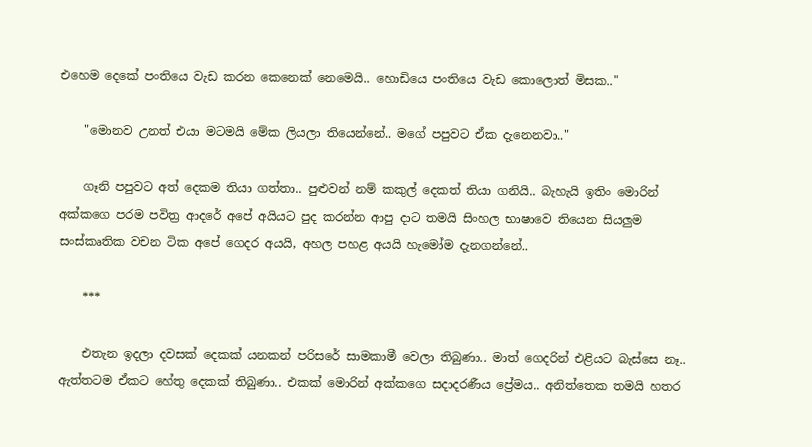එහෙම දෙකේ පංතියෙ වැඩ කරන කෙනෙක් නෙමෙයි.. හොඩියෙ පංතියෙ වැඩ කොලොත් මිසක.."

    "මොනව උනත් එයා මටමයි මේක ලියලා තියෙන්නේ.. මගේ පපුවට ඒක දැනෙනවා.."

    ගෑනි පපුවට අත් දෙකම තියා ගත්තා.. පුළුවන් නම් කකුල් දෙකත් තියා ගනියි.. බැහැයි ඉතිං මොරින් අක්කගෙ පරම පවිත්‍ර ආදරේ අපේ අයියට පුද කරන්න ආපු දාට තමයි සිංහල භාෂාවෙ තියෙන සියලුම සංස්කෘතික වචන ටික අපේ ගෙදර අයයි, අහල පහළ අයයි හැමෝම දැනගන්නේ..

    ***

    එතැන ඉදලා දවසක් දෙකක් යනකන් පරිසරේ සාමකාමී වෙලා තිබුණා.. මාත් ගෙදරින් එළියට බැස්සෙ නෑ.. ඇත්තටම ඒකට හේතු දෙකක් තිබුණා.. එකක් මොරින් අක්කගෙ සදාදරණීය ප්‍රේමය.. අනිත්තෙක තමයි හතර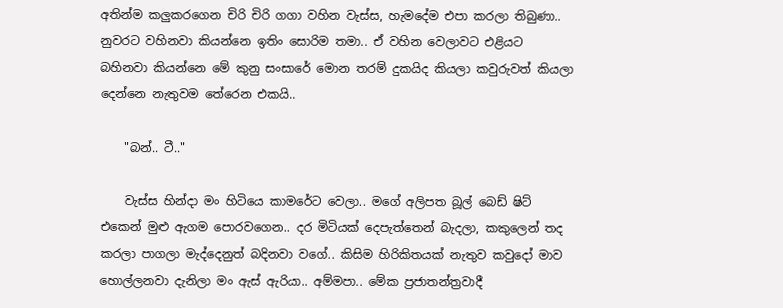අතින්ම කලුකරගෙන චිරි චිරි ගගා වහින වැස්ස, හැමදේම එපා කරලා තිබුණා.. නුවරට වහිනවා කියන්නෙ ඉතිං සොරිම තමා.. ඒ වහින වෙලාවට එළියට බහිනවා කියන්නෙ මේ කුනු සංසාරේ මොන තරම් දුකයිද කියලා කවුරුවත් කියලා දෙන්නෙ නැතුවම තේරෙන එකයි..

    "බන්.. ටී.."

    වැස්ස හින්දා මං හිටියෙ කාමරේට වෙලා.. මගේ අලිපත බූල් බෙඩ් ෂිට් එකෙන් මුළු ඇගම පොරවගෙන.. දර මිටියක් දෙපැත්තෙන් බැදලා, කකුලෙන් තද කරලා පාගලා මැද්දෙනුත් බදිනවා වගේ.. කිසිම හිරිකිතයක් නැතුව කවුදෝ මාව හොල්ලනවා දැනිලා මං ඇස් ඇරියා.. අම්මපා.. මේක ප්‍රජාතන්ත්‍රවාදී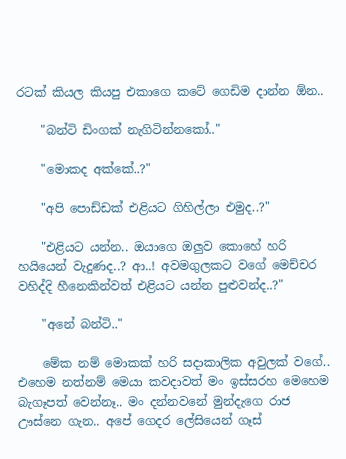රටක් කියල කියපු එකාගෙ කටේ ගෙඩිම දාන්න ඕන..

    "බන්ටි ඩිංගක් නැගිටින්නකෝ.."

    "මොකද අක්කේ..?"

    "අපි පොඩ්ඩක් එළියට ගිහිල්ලා එමුද..?"

    "එළියට යන්න.. ඔයාගෙ ඔලුව කොහේ හරි හයියෙන් වැදුණද..? ආ..! අවමගුලකට වගේ මෙච්චර වහිද්දි හීනෙකින්වත් එළියට යන්න පුළුවන්ද..?"

    "අනේ බන්ටි.."

    මේක නම් මොකක් හරි සදාකාලික අවුලක් වගේ.. එහෙම නත්නම් මෙයා කවදාවත් මං ඉස්සරහ මෙහෙම බැගෑපත් වෙන්නෑ.. මං දන්නවනේ මුන්දැගෙ රාජ ඌස්නෙ ගැන.. අපේ ගෙදර ලේසියෙන් ගෑස්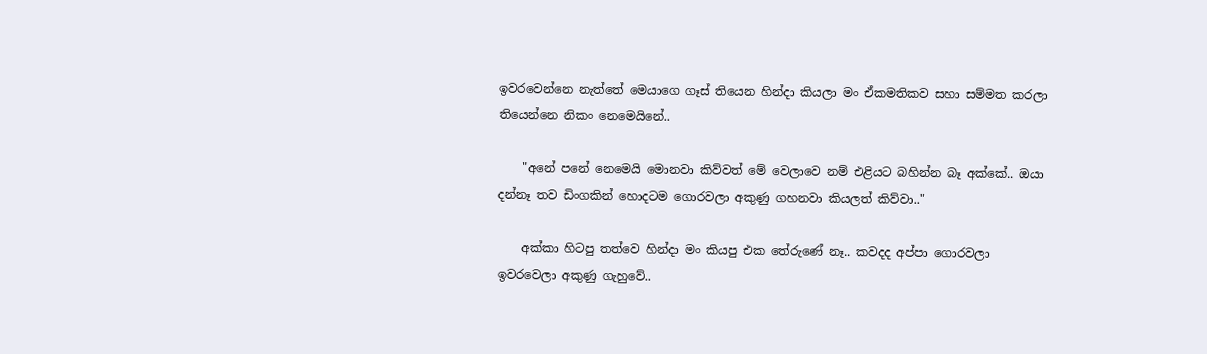ඉවරවෙන්නෙ නැත්තේ මෙයාගෙ ගෑස් තියෙන හින්දා කියලා මං ඒකමතිකව සහා සම්මත කරලා තියෙන්නෙ නිකං නෙමෙයිනේ..

    "අනේ පනේ නෙමෙයි මොනවා කිව්වත් මේ වෙලාවෙ නම් එළියට බහින්න බෑ අක්කේ.. ඔයා දන්නෑ තව ඩිංගකින් හොදටම ගොරවලා අකුණු ගහනවා කියලත් කිව්වා.."

    අක්කා හිටපු තත්වෙ හින්දා මං කියපු එක තේරුණේ නෑ.. කවදද අප්පා ගොරවලා ඉවරවෙලා අකුණු ගැහුවේ..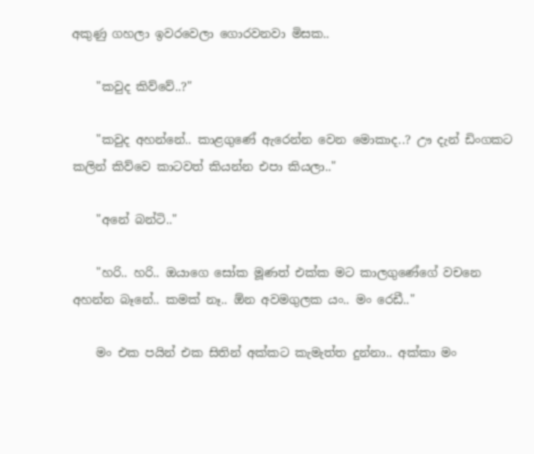අකුණු ගහලා ඉවරවෙලා ගොරවනවා මිසක..

    "කවුද කිව්වේ..?"

    "කවුද අහන්නේ.. කාළගුණේ ඇරෙන්න වෙන මොකාද..? ඌ දැන් ඩිංගකට කලින් කිව්වෙ කාටවත් කියන්න එපා කියලා.."

    "අනේ බන්ටි.."

    "හරි.. හරි.. ඔයාගෙ සෝක මූණත් එක්ක මට කාලගුණේගේ වචනෙ අහන්න බෑනේ.. කමක් නෑ.. ඕන අවමගුලක යං.. මං රෙඩී.."

    මං එක පයින් එක සිතින් අක්කට කැමැත්ත දුන්නා.. අක්කා මං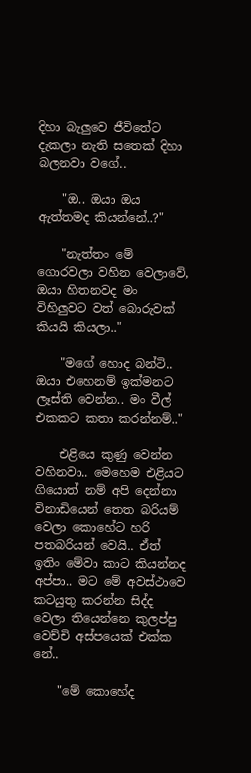දිහා බැලුවෙ ජීවිතේට දැකලා නැති සතෙක් දිහා බලනවා වගේ..

    "ඔ.. ඔයා ඔය ඇත්තමද කියන්නේ..?"

    "නැත්තං මේ ගොරවලා වහින වෙලාවේ, ඔයා හිතනවද මං විහිලුවට වත් බොරුවක් කියයි කියලා.."

    "මගේ හොද බන්ටි.. ඔයා එහෙනම් ඉක්මනට ලෑස්ති වෙන්න.. මං වීල් එකකට කතා කරන්නම්.."

    එළියෙ කුණු වෙන්න වහිනවා.. මෙහෙම එළියට ගියොත් නම් අපි දෙන්නා විනාඩියෙන් තෙත බරියම් වෙලා කොහේට හරි පතබරියන් වෙයි.. ඒත් ඉතිං මේවා කාට කියන්නද අප්පා.. මට මේ අවස්ථාවෙ කටයුතු කරන්න සිද්ද වෙලා තියෙන්නෙ කුලප්පු වෙච්චි අස්පයෙක් එක්ක නේ..

    "මේ කොහේද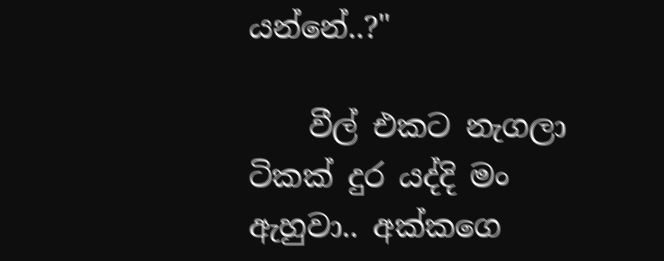යන්නේ..?"

    වීල් එකට නැගලා ටිකක් දුර යද්දි මං ඇහුවා.. අක්කගෙ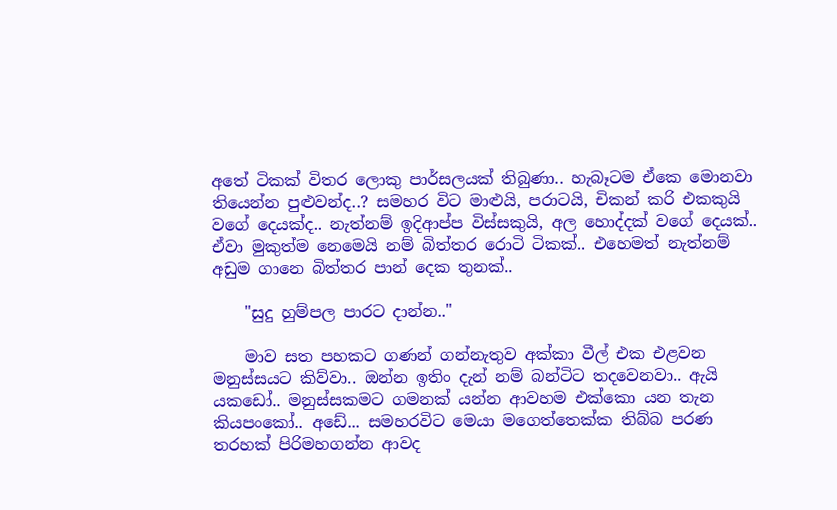අතේ ටිකක් විතර ලොකු පාර්සලයක් තිබුණා.. හැබෑටම ඒකෙ මොනවා තියෙන්න පුළුවන්ද..? සමහර විට මාළුයි, පරාටයි, චිකන් කරි එකකුයි වගේ දෙයක්ද.. නැත්නම් ඉදිආප්ප විස්සකුයි, අල හොද්දක් වගේ දෙයක්.. ඒවා මුකුත්ම නෙමෙයි නම් බිත්තර රොටි ටිකක්.. එහෙමත් නැත්නම් අඩුම ගානෙ බිත්තර පාන් දෙක තුනක්..

    "සුදු හුම්පල පාරට දාන්න.."

    මාව සත පහකට ගණන් ගන්නැතුව අක්කා වීල් එක එළවන මනුස්සයට කිව්වා.. ඔන්න ඉතිං දැන් නම් බන්ටිට තදවෙනවා.. ඇයි යකඩෝ.. මනුස්සකමට ගමනක් යන්න ආවහම එක්කො යන තැන කියපංකෝ.. අඩේ... සමහරවිට මෙයා මගෙත්තෙක්ක තිබ්බ පරණ තරහක් පිරිමහගන්න ආවද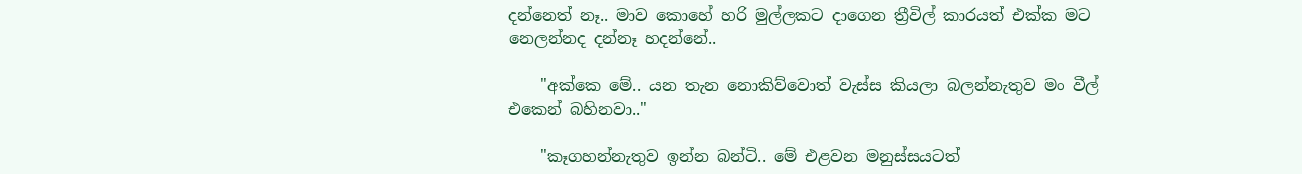දන්නෙත් නෑ.. මාව කොහේ හරි මුල්ලකට දාගෙන ත්‍රීවිල් කාරයත් එක්ක මට නෙලන්නද දන්නෑ හදන්නේ..

    "අක්කෙ මේ.. යන තැන නොකිව්වොත් වැස්ස කියලා බලන්නැතුව මං වීල් එකෙන් බහිනවා.."

    "කෑගහන්නැතුව ඉන්න බන්ටි.. මේ එළවන මනුස්සයටත්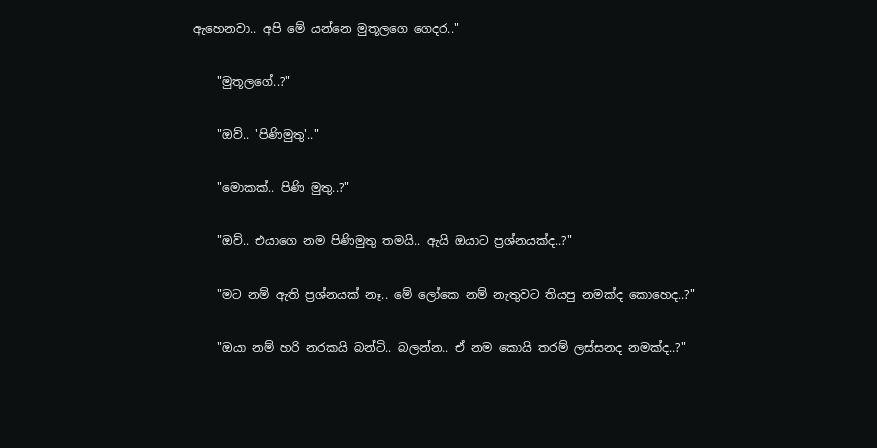ඇහෙනවා.. අපි මේ යන්නෙ මුතූලගෙ ගෙදර.."

    "මුතූලගේ..?"

    "ඔව්.. 'පිණිමුතු'.."

    "මොකක්.. පිණි මුතු..?"

    "ඔව්.. එයාගෙ නම පිණිමුතු තමයි.. ඇයි ඔයාට ප්‍රශ්නයක්ද..?"

    "මට නම් ඇති ප්‍රශ්නයක් නෑ.. මේ ලෝකෙ නම් නැතුවට තියපු නමක්ද කොහෙද..?"

    "ඔයා නම් හරි නරකයි බන්ටි.. බලන්න.. ඒ නම කොයි තරම් ලස්සනද නමක්ද..?"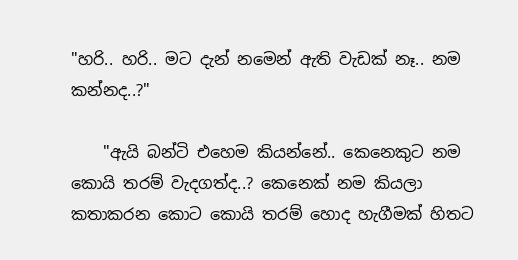"හරි.. හරි.. මට දැන් නමෙන් ඇති වැඩක් නෑ.. නම කන්නද..?"

    "ඇයි බන්ටි එහෙම කියන්නේ.. කෙනෙකුට නම කොයි තරම් වැදගත්ද..? කෙනෙක් නම කියලා කතාකරන කොට කොයි තරම් හොද හැගීමක් හිතට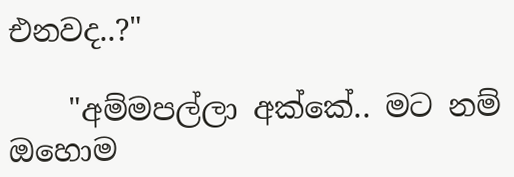එනවද..?"

    "අම්මපල්ලා අක්කේ.. මට නම් ඔහොම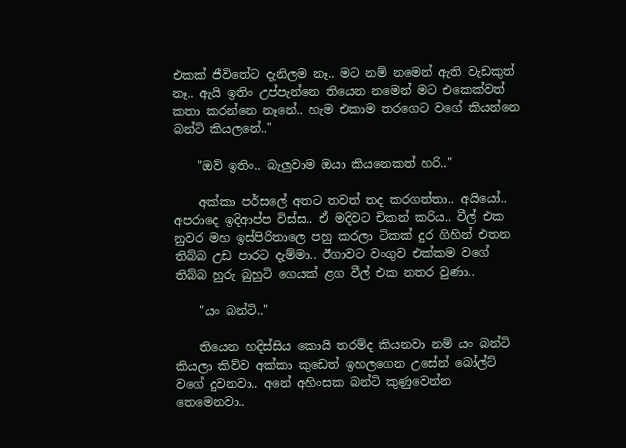එකක් ජීවිතේට දැනිලම නෑ.. මට නම් නමෙන් ඇති වැඩකුත් නෑ.. ඇයි ඉතිං උප්පැන්නෙ තියෙන නමෙන් මට එකෙක්වත් කතා කරන්නෙ නෑනේ.. හැම එකාම තරගෙට වගේ කියන්නෙ බන්ටි කියලනේ.."

    "ඔව් ඉතිං.. බැලුවාම ඔයා කියනෙකත් හරි.."

    අක්කා පර්සලේ අතට තවත් තද කරගත්තා.. අයියෝ.. අපරාදෙ ඉදිආප්ප විස්ස.. ඒ මදිවට චිකන් කරිය.. වීල් එක නුවර මහ ඉස්පිරිතාලෙ පහු කරලා ටිකක් දුර ගිහින් එතන තිබ්බ උඩ පාරට දැම්මා.. ඊගාවට වංගුව එක්කම වගේ තිබ්බ හුරු බුහුටි ගෙයක් ළග වීල් එක නතර වුණා..

    "යං බන්ටි.."

    තියෙන හදිස්සිය කොයි තරම්ද කියනවා නම් යං බන්ටි කියලා කිව්ව අක්කා කුඩෙත් ඉහලගෙන උසේන් බෝල්ට් වගේ දුවනවා.. අනේ අහිංසක බන්ටි කුණුවෙන්න තෙමෙනවා..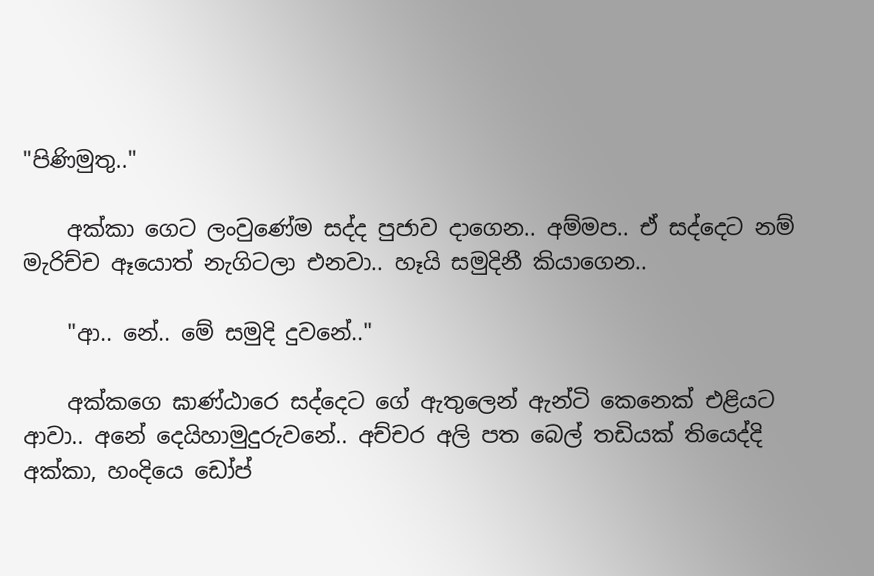"පිණිමුතු.."

    අක්කා ගෙට ලංවුණේම සද්ද පුජාව දාගෙන.. අම්මප.. ඒ සද්දෙට නම් මැරිච්ච ඈයොත් නැගිටලා එනවා.. හෑයි සමුදිනී කියාගෙන..

    "ආ.. නේ.. මේ සමුදි දුවනේ.."

    අක්කගෙ ඝාණ්ඨාරෙ සද්දෙට ගේ ඇතුලෙන් ඇන්ටි කෙනෙක් එළියට ආවා.. අනේ දෙයිහාමුදුරුවනේ.. අච්චර අලි පත බෙල් තඩියක් තියෙද්දි අක්කා, හංදියෙ ඩෝප්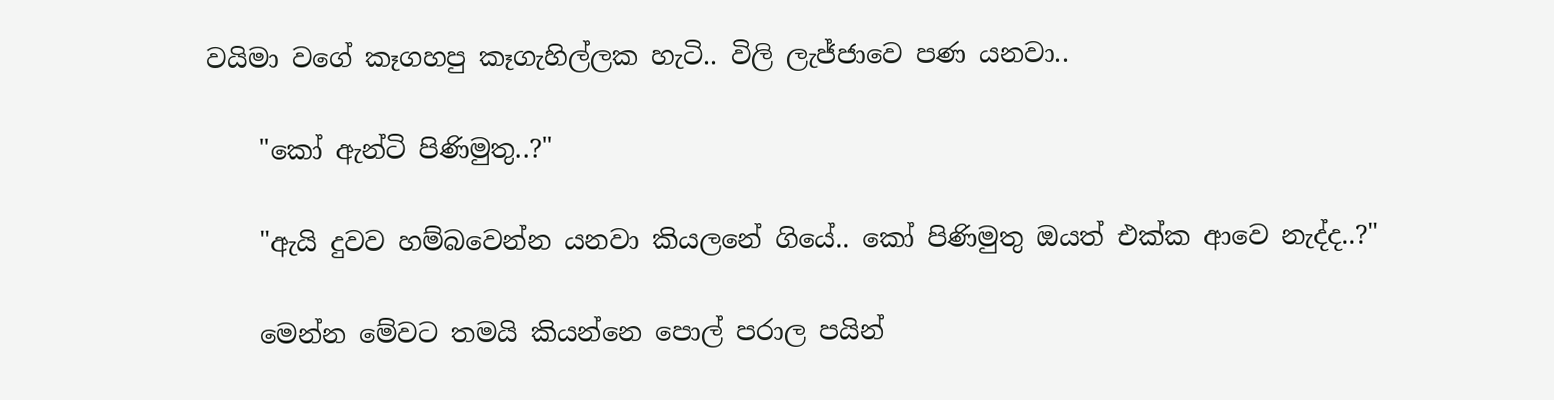වයිමා වගේ කෑගහපු කෑගැහිල්ලක හැටි.. විලි ලැජ්ජාවෙ පණ යනවා..

    "කෝ ඇන්ටි පිණිමුතු..?"

    "ඇයි දුවව හම්බවෙන්න යනවා කියලනේ ගියේ.. කෝ පිණිමුතු ඔයත් එක්ක ආවෙ නැද්ද..?"

    මෙන්න මේවට තමයි කියන්නෙ පොල් පරාල පයින්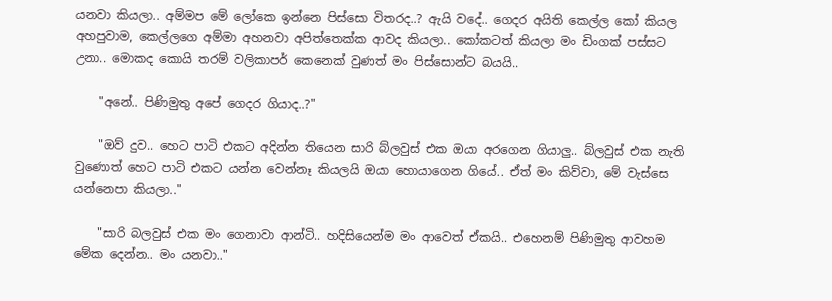යනවා කියලා.. අම්මප මේ ලෝකෙ ඉන්නෙ පිස්සො විතරද..? ඇයි වදේ.. ගෙදර අයිති කෙල්ල කෝ කියල අහපුවාම, කෙල්ලගෙ අම්මා අහනවා අපිත්තෙක්ක ආවද කියලා.. කෝකටත් කියලා මං ඩිංගක් පස්සට උනා.. මොකද කොයි තරම් වලිකාපර් කෙනෙක් වුණත් මං පිස්සොන්ට බයයි..

    "අනේ.. පිණිමුතු අපේ ගෙදර ගියාද..?"

    "ඔව් දුව.. හෙට පාටි එකට අදින්න තියෙන සාරි බ්ලවුස් එක ඔයා අරගෙන ගියාලු.. බ්ලවුස් එක නැති වුණොත් හෙට පාටි එකට යන්න වෙන්නෑ කියලයි ඔයා හොයාගෙන ගියේ.. ඒත් මං කිව්වා, මේ වැස්සෙ යන්නෙපා කියලා.."

    "සාරි බලවුස් එක මං ගෙනාවා ආන්ටි.. හදිසියෙන්ම මං ආවෙත් ඒකයි.. එහෙනම් පිණිමුතු ආවහම මේක දෙන්න.. මං යනවා.."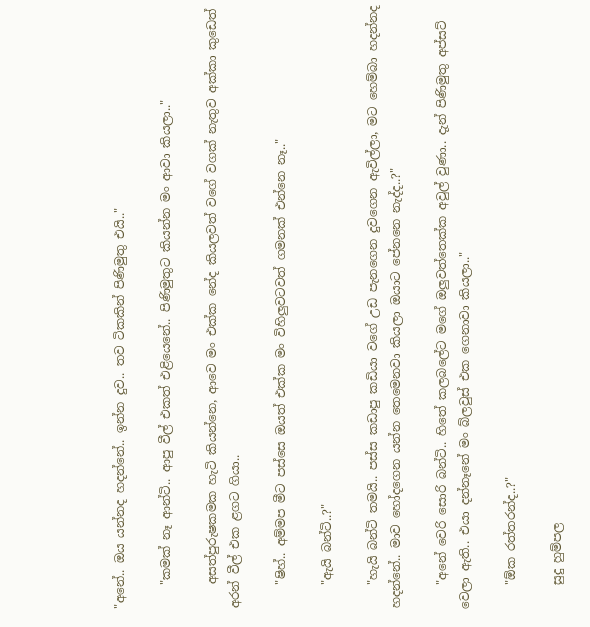"අනේ.. ඔය යන්නද හදන්නේ.. ඉන්න දුව.. තව ටිකකින් පිණිමුතු එයි.."

    "කමක් නෑ ආන්ටි.. ආපු වීල් එකත් එළියෙනේ.. පිණිමුතුට කියන්න මං ආවා කියලා.."

    අසත්පුරුෂකමක හැටි කියන්නෙ, ආවෙ මං එක්ක නේද කියලවත් වගේ වගක් නැතුව අක්කා කුඩෙත් අරන් වීල් එක ළගට ගියා..

    "ෂිහ්.. අම්මප මීට පස්සෙ ඔයත් එක්ක මං විහිලුවටවත් ගමනක් එන්නෙ නෑ.."

    "ඇයි බන්ටි..?"

    "හැයි බන්ටි තමයි.. පස්ස කඩාපු කඩියා වගේ උඩ පැනගෙන දුවගෙන ඇවිල්ලා, මට හෙම්බා හදන්නද හදන්නේ.. මාව හෝදගෙන යන්න තෙමෙනවා කියලා ඔයාට පේනනෙ නැද්ද..?"

    "අනේ වෙරි සොරි බන්ටි.. හිතේ කලබලේට මගේ ඔලුවත්තෙක්ක අවුල් වුණා.. දැන් පිණිමුතු අප්සට් වෙලා ඇති.. එයා දන්නෑනේ මං බ්ලවුස් එක ගෙනාවා කියලා.."

    "ඕක රත්තරන්ද..?"

    සුදු හුම්පල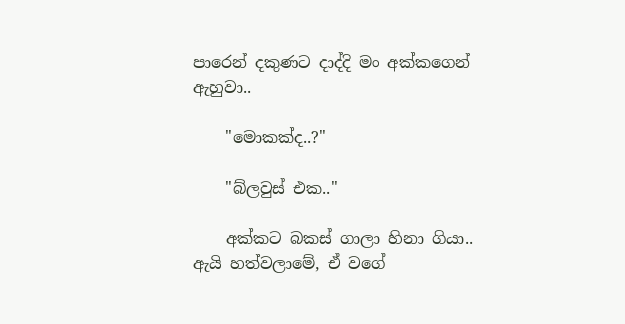පාරෙන් දකුණට දාද්දි මං අක්කගෙන් ඇහුවා..

    "මොකක්ද..?"

    "බ්ලවුස් එක.."

    අක්කට බකස් ගාලා හිනා ගියා.. ඇයි හත්වලාමේ, ඒ වගේ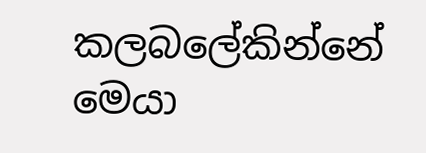කලබලේකින්නේ මෙයා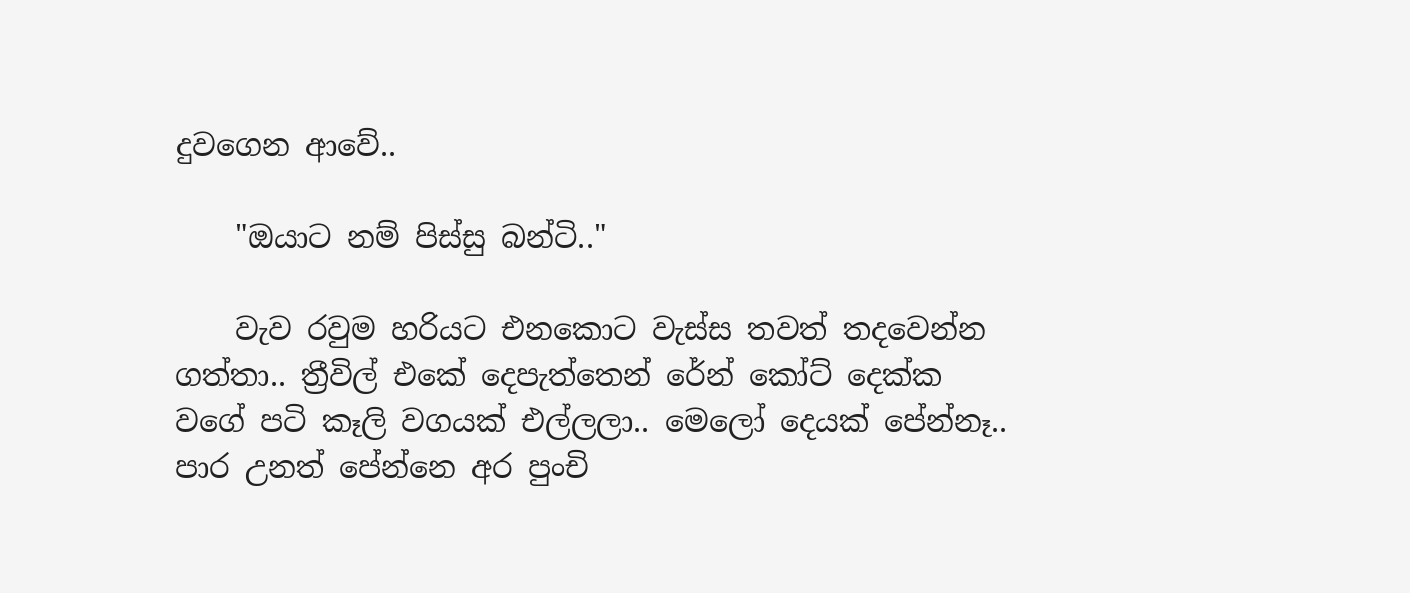දුවගෙන ආවේ..

    "ඔයාට නම් පිස්සු බන්ටි.."

    වැව රවුම හරියට එනකොට වැස්ස තවත් තදවෙන්න ගත්තා.. ත්‍රීවිල් එකේ දෙපැත්තෙන් රේන් කෝට් දෙක්ක වගේ පටි කෑලි වගයක් එල්ලලා.. මෙලෝ දෙයක් පේන්නෑ.. පාර උනත් පේන්නෙ අර පුංචි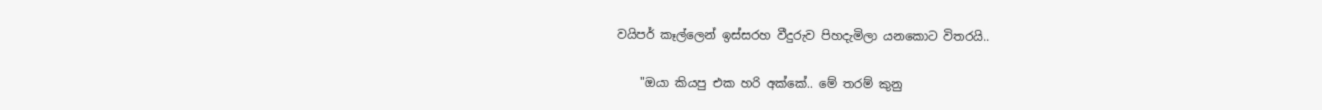වයිපර් කෑල්ලෙන් ඉස්සරහ වීදුරුව පිහදැමිලා යනකොට විතරයි..

    "ඔයා කියපු එක හරි අක්කේ.. මේ තරම් කුනු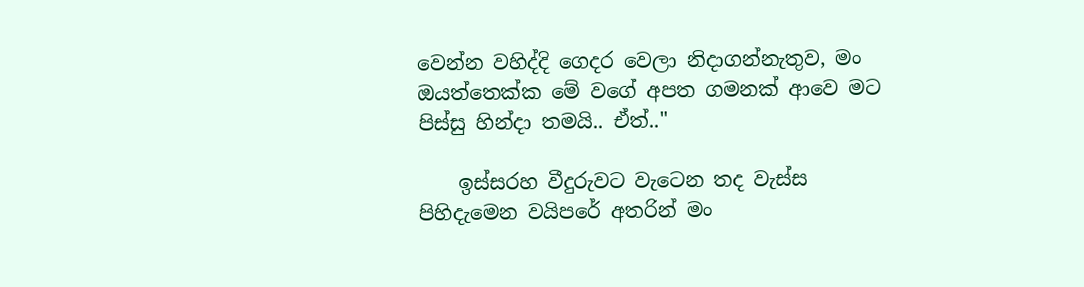වෙන්න වහිද්දි ගෙදර වෙලා නිදාගන්නැතුව, මං ඔයත්තෙක්ක මේ වගේ අපත ගමනක් ආවෙ මට පිස්සු හින්දා තමයි.. ඒත්.."

    ඉස්සරහ වීදුරුවට වැටෙන තද වැස්ස පිහිදැමෙන වයිපරේ අතරින් මං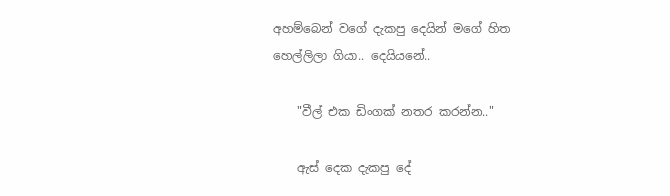අහම්බෙන් වගේ දැකපු දෙයින් මගේ හිත හෙල්ලිලා ගියා.. දෙයියනේ..

    "වීල් එක ඩිංගක් නතර කරන්න.."

    ඇස් දෙක දැකපු දේ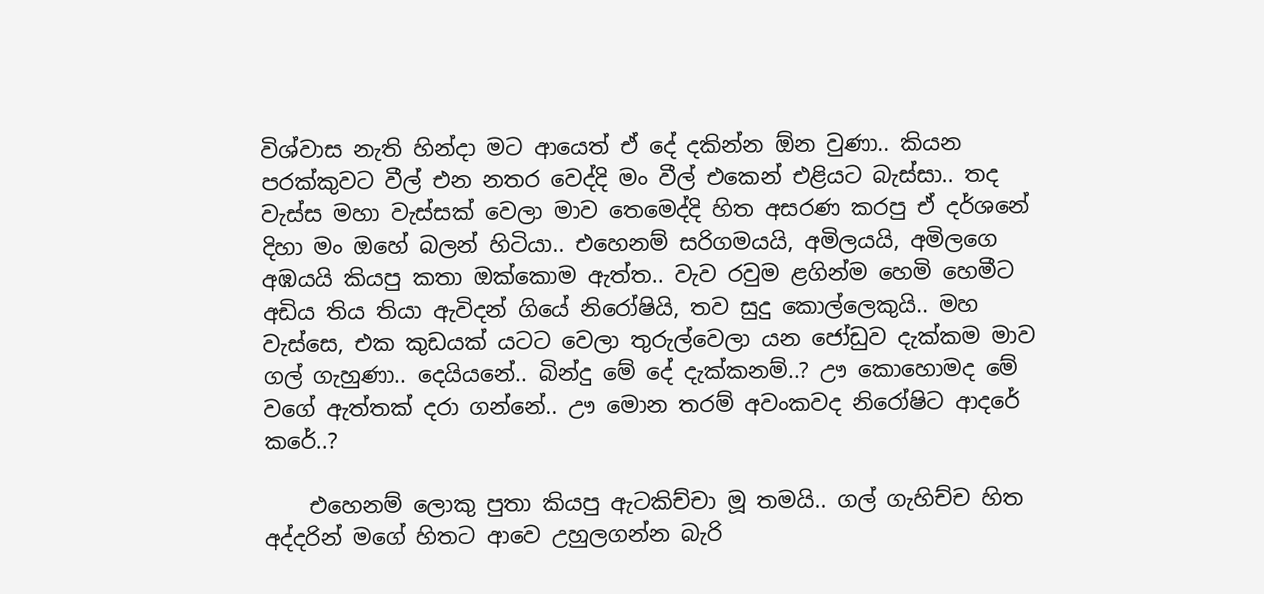විශ්වාස නැති හින්දා මට ආයෙත් ඒ දේ දකින්න ඕන වුණා.. කියන පරක්කුවට වීල් එන නතර වෙද්දි මං වීල් එකෙන් එළියට බැස්සා.. තද වැස්ස මහා වැස්සක් වෙලා මාව තෙමෙද්දි හිත අසරණ කරපු ඒ දර්ශනේ දිහා මං ඔහේ බලන් හිටියා.. එහෙනම් සරිගමයයි, අමිලයයි, අමිලගෙ අඹයයි කියපු කතා ඔක්කොම ඇත්ත.. වැව රවුම ළගින්ම හෙමි හෙමීට අඩිය තිය තියා ඇවිදන් ගියේ නිරෝෂියි, තව සුදු කොල්ලෙකුයි.. මහ වැස්සෙ, එක කුඩයක් යටට වෙලා තුරුල්වෙලා යන ජෝඩුව දැක්කම මාව ගල් ගැහුණා.. දෙයියනේ.. බින්දු මේ දේ දැක්කනම්..? ඌ කොහොමද මේ වගේ ඇත්තක් දරා ගන්නේ.. ඌ මොන තරම් අවංකවද නිරෝෂිට ආදරේ කරේ..?

    එහෙනම් ලොකු පුතා කියපු ඇටකිච්චා මූ තමයි.. ගල් ගැහිච්ච හිත අද්දරින් මගේ හිතට ආවෙ උහුලගන්න බැරි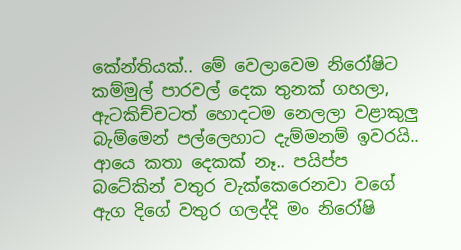කේන්තියක්.. මේ වෙලාවෙම නිරෝෂිට කම්මුල් පාරවල් දෙක තුනක් ගහලා, ඇටකිච්චටත් හොදටම නෙලලා වළාකුලු බැම්මෙන් පල්ලෙහාට දැම්මනම් ඉවරයි.. ආයෙ කතා දෙකක් නෑ.. පයිප්ප බටේකින් වතුර වැක්කෙරෙනවා වගේ ඇග දිගේ වතුර ගලද්දි මං නිරෝෂි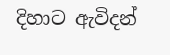දිහාට ඇවිදන්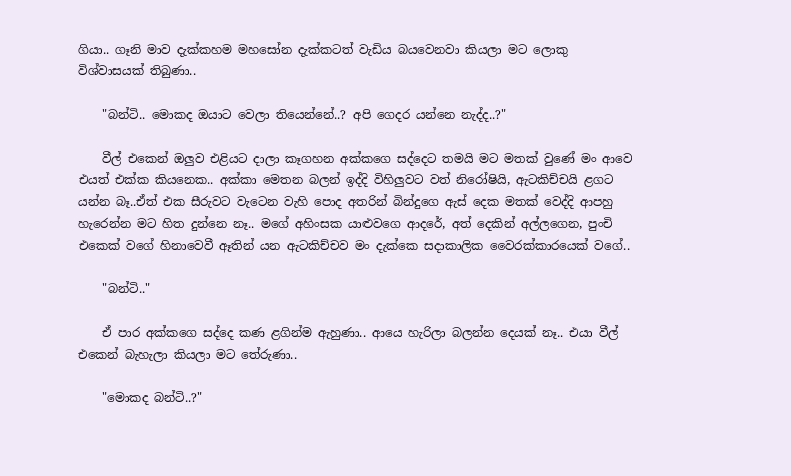ගියා.. ගෑනි මාව දැක්කහම මහසෝන දැක්කටත් වැඩිය බයවෙනවා කියලා මට ලොකු විශ්වාසයක් තිබුණා..

    "බන්ටි.. මොකද ඔයාට වෙලා තියෙන්නේ..? අපි ගෙදර යන්නෙ නැද්ද..?"

    වීල් එකෙන් ඔලුව එළියට දාලා කෑගහන අක්කගෙ සද්දෙට තමයි මට මතක් වුණේ මං ආවෙ එයත් එක්ක කියනෙක.. අක්කා මෙතන බලන් ඉද්දි විහිලුවට වත් නිරෝෂියි, ඇටකිච්චයි ළගට යන්න බෑ..ඒත් එක සීරුවට වැටෙන වැහි පොද අතරින් බින්දුගෙ ඇස් දෙක මතක් වෙද්දි ආපහු හැරෙන්න මට හිත දුන්නෙ නෑ.. මගේ අහිංසක යාළුවගෙ ආදරේ, අත් දෙකින් අල්ලගෙන, පුංචි එකෙක් වගේ හිනාවෙවී ඈතින් යන ඇටකිච්චව මං දැක්කෙ සදාකාලික වෛරක්කාරයෙක් වගේ..

    "බන්ටි.."

    ඒ පාර අක්කගෙ සද්දෙ කණ ළගින්ම ඇහුණා.. ආයෙ හැරිලා බලන්න දෙයක් නෑ.. එයා වීල් එකෙන් බැහැලා කියලා මට තේරුණා..

    "මොකද බන්ටි..?"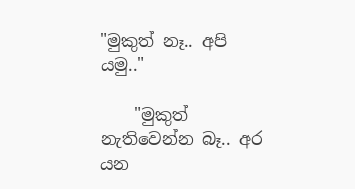"මුකුත් නෑ.. අපි යමු.."

    "මුකුත් නැතිවෙන්න බෑ.. අර යන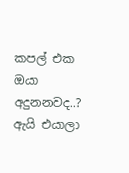කපල් එක ඔයා අදුනනවද..? ඇයි එයාලා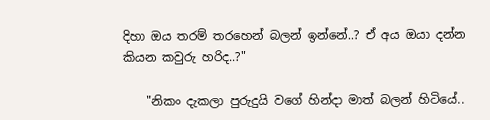දිහා ඔය තරම් තරහෙන් බලන් ඉන්නේ..? ඒ අය ඔයා දන්න කියන කවුරු හරිද..?"

    "නිකං දැකලා පුරුදුයි වගේ හින්දා මාත් බලන් හිටියේ..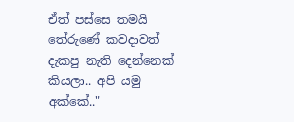ඒත් පස්සෙ තමයි තේරුණේ කවදාවත් දැකපු නැති දෙන්නෙක් කියලා.. අපි යමු අක්කේ.."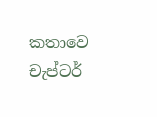කතාවෙ චැප්ටර්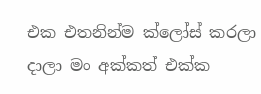එක එතනින්ම ක්ලෝස් කරලා දාලා මං අක්කත් එක්ක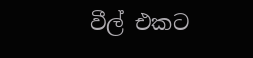වීල් එකට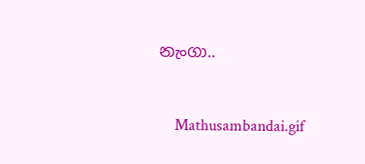නැංගා..


    Mathusambandai.gif